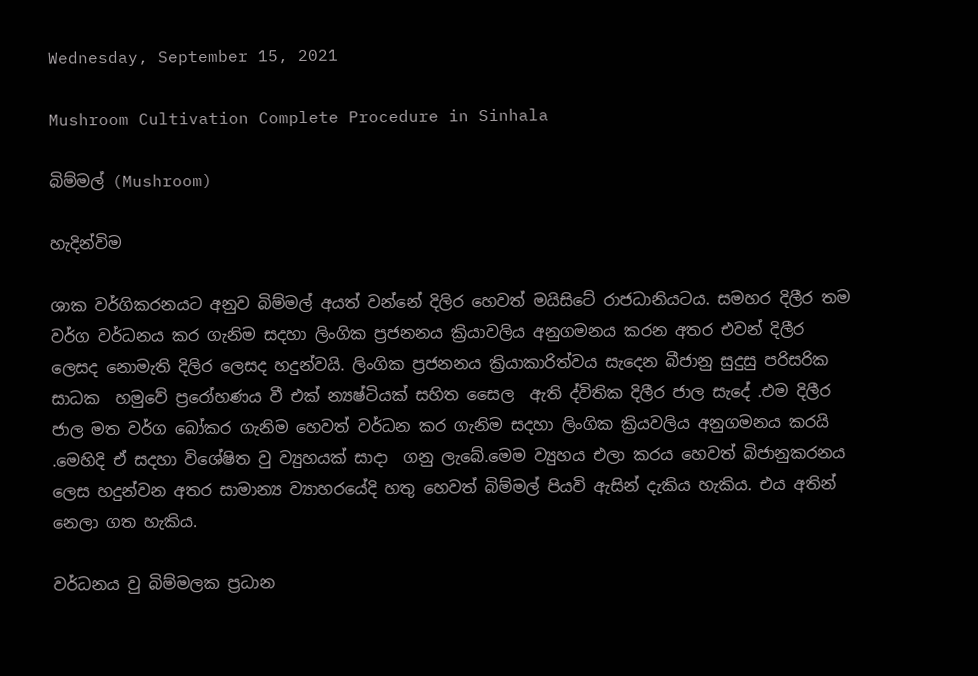Wednesday, September 15, 2021

Mushroom Cultivation Complete Procedure in Sinhala

බිම්මල් (Mushroom)

හැදින්විම

ශාක වර්ගිකරනයට අනුව බිම්මල් අයත් වන්නේ දිලිර හෙවත් මයිසිටේ රාජධානියටය. සමහර දිලීර තම වර්ග වර්ධනය කර ගැනිම සදහා ලිංගික ප්‍රජනනය ක්‍රියාවලිය අනුගමනය කරන අතර එවන් දිලීර ලෙසද නොමැති දිලිර ලෙසද හදුන්වයි. ලිංගික ප්‍රජනනය ක්‍රියාකාරිත්වය සැදෙන බීජානු සුදුසු පරිසරික  සාධක  හමුවේ ප්‍රරෝහණය වී එක් න්‍යෂ්ටියක් සහිත සෛල  ඇති ද්විතික දිලීර ජාල සැදේ .එම දිලීර ජාල මත වර්ග බෝකර ගැනිම හෙවත් වර්ධන කර ගැනිම සදහා ලිංගික ක්‍රියවලිය අනුගමනය කරයි .මෙහිදි ඒ සදහා විශේෂිත වු ව්‍යුහයක් සාදා  ගනු ලැබේ.මෙම ව්‍යුහය එලා කරය හෙවත් බිජානුකරනය ලෙස හදුන්වන අතර සාමාන්‍ය ව්‍යාහරයේදි හතු හෙවත් බිම්මල් පියවි ඇසින් දැකිය හැකිය. එය අතින් නෙලා ගත හැකිය.

වර්ධනය වු බිම්මලක ප්‍රධාන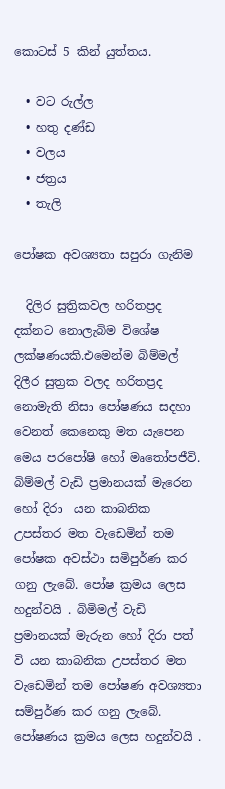කොටස් 5 කින් යුත්තය.

  • වට රුල්ල
  • හතු දණ්ඩ
  • වලය
  • ජත්‍රය
  • තැලි

පෝෂක අවශ්‍යතා සපුරා ගැනිම

  දිලිර සුත්‍රිකවල හරිතප්‍රද දක්නට නොලැබිම විශේෂ ලක්ෂණයකි.එමෙන්ම බිම්මල් දිලීර සුත්‍රක වලද හරිතප්‍රද නොමැති නිසා පෝෂණය සදහා වෙනත් කෙනෙකු මත යැපෙන  මෙය පරපෝෂි හෝ මෘතෝපජීවි. බිම්මල් වැඩි ප්‍රමානයක් මැරෙන හෝ දිරා  යන කාබනික උපස්තර මත වැඩෙමින් තම පෝෂක අවස්ථා සමිපුර්ණ කර ගනු ලැබේ. පෝෂ ක්‍රමය ලෙස හදුන්වයි . බිමිමල් වැඩි ප්‍රමානයක් මැරුන හෝ දිරා පත් වි යන කාබනික උපස්තර මත වැඩෙමින් තම පෝෂණ අවශ්‍යතා සම්පුර්ණ කර ගනු ලැබේ. පෝෂණය ක්‍රමය ලෙස හදුන්වයි .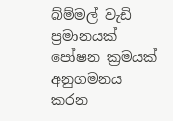බ්ම්මල් වැඩි ප්‍රමානයක් පෝෂන ක්‍රමයක් අනුගමනය කරන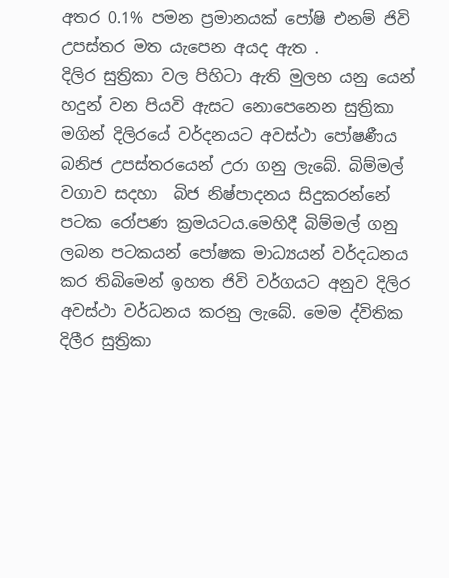අතර 0.1% පමන ප්‍රමානයක් පෝෂි එනම් ජිවි උපස්තර මත යැපෙන අයද ඇත .
දිලිර සුත්‍රිකා වල පිහිටා ඇති මුලභ යනු යෙන් හදුන් වන පියවි ඇසට නොපෙනෙන සුත්‍රිකා මගින් දිලිරයේ වර්දනයට අවස්ථා පෝෂණීය බනිජ උපස්තරයෙන් උරා ගනු ලැබේ. බිම්මල් වගාව සදහා  බිජ නිෂ්පාදනය සිදුකරන්නේ පටක රෝපණ ක්‍රමයටය.මෙහිදී බිම්මල් ගනු ලබන පටකයන් පෝෂක මාධ්‍යයන් වර්දධනය කර තිබිමෙන් ඉහත ජිවි වර්ගයට අනුව දිලිර අවස්ථා වර්ධනය කරනු ලැබේ. මෙම ද්විතික දිලීර සුත්‍රිකා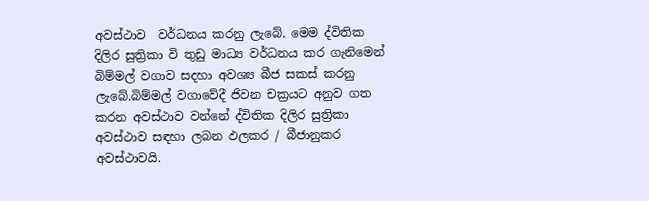අවස්ථාව  වර්ධනය කරනු ලැබේ. මෙම ද්විතික දිලිර සුත්‍රිකා වි තුඩු මාධ්‍ය වර්ධනය කර ගැනිමෙන්  බිම්මල් වගාව සදහා අවශ්‍ය බීජ සකස් කරනු ලැබේ.බිම්මල් වගාවේදී ජිවන චක්‍රයට අනුව ගත කරන අවස්ථාව වන්නේ ද්විතික දිලිර සුත්‍රිකා අවස්ථාව සඳහා ලබන ඵලකර / බීජානුකර අවස්ථාවයි.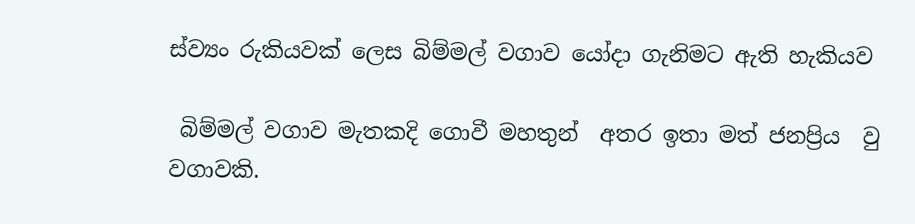ස්ව්‍යං රුකියවක් ලෙස බිම්මල් වගාව යෝදා ගැනිමට ඇති හැකියව

 බිම්මල් වගාව මැතකදි ගොවී මහතුන්  අතර ඉතා මත් ජනප්‍රිය  වු වගාවකි.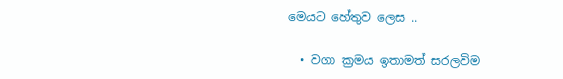මෙයට හේතුව ලෙස ..

  • වගා ක්‍රමය ඉතාමත් සරලවිම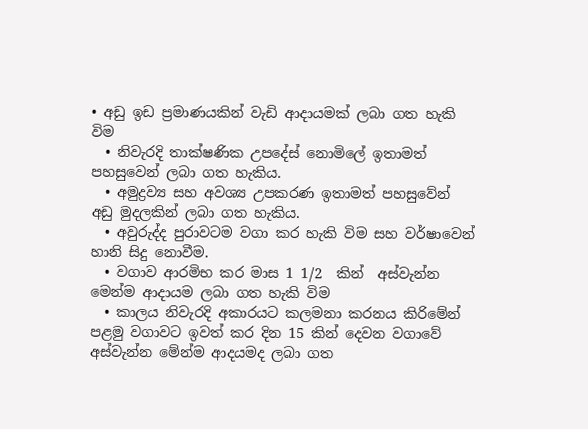• අඩු ඉඩ ප්‍රමාණයකින් වැඩි ආදායමක් ලබා ගත හැකි විම
  • නිවැරදි තාක්ෂණික උපදේස් නොමිලේ ඉතාමත් පහසුවෙන් ලබා ගත හැකිය.
  • අමුද්‍රව්‍ය සහ අවශ්‍ය උපකරණ ඉතාමත් පහසුවේන් අඩු මුදලකින් ලබා ගත හැකිය.
  • අවුරුද්ද පුරාවටම වගා කර හැකි විම සහ වර්ෂාවෙන් හානි සිදු නොවීම.
  • වගාව ආරමිභ කර මාස 1 1/2  කින්  අස්වැන්න මෙන්ම ආදායම ලබා ගත හැකි විම
  • කාලය නිවැරදි අකාරයට කලමනා කරනය කිරිමේන් පළමු වගාවට ඉවත් කර දින 15 කින් දෙවන වගාවේ අස්වැන්න මේන්ම ආදයමද ලබා ගත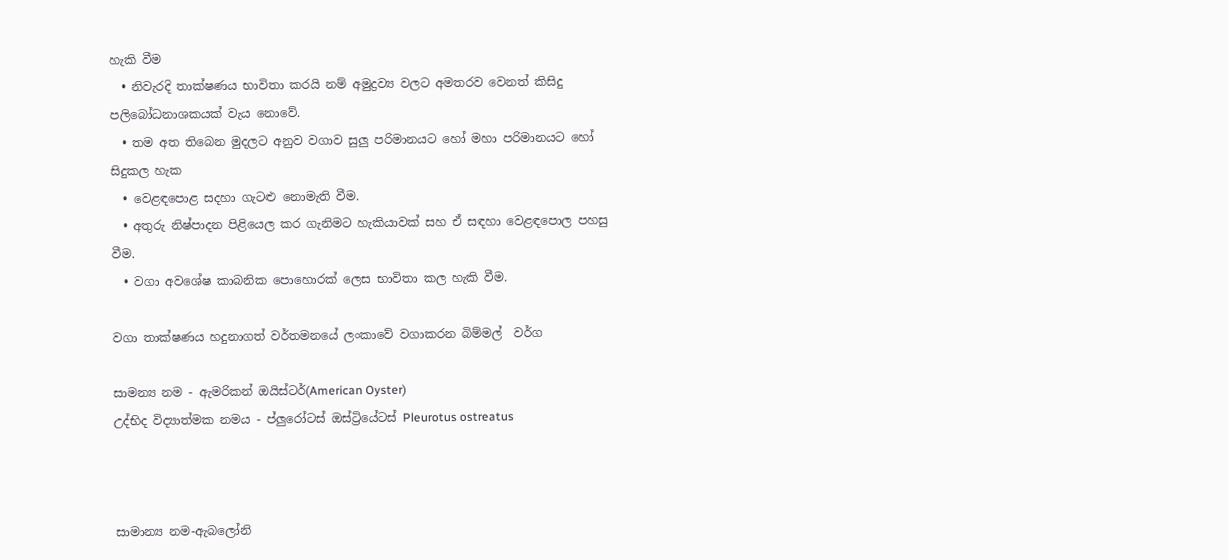හැකි වීම
  • නිවැරදි තාක්ෂණය භාවිතා කරයි නම් අමුද්‍රව්‍ය වලට අමතරව වෙනත් කිසිදු පලිබෝධනාශකයක් වැය නොවේ.
  • තම අත තිබෙන මුදලට අනුව වගාව සුලු පරිමානයට හෝ මහා පරිමානයට හෝ සිදුකල හැක
  • වෙළඳපොළ සදහා ගැටළු නොමැති වීම.
  • අතුරු නිෂ්පාදන පිළියෙල කර ගැනිමට හැකියාවක් සහ ඒ සඳහා වෙළඳපොල පහසු වීම.
  • වගා අවශේෂ කාබනික පොහොරක් ලෙස භාවිතා කල හැකි වීම.

වගා තාක්ෂණය හදුනාගත් වර්තමනයේ ලංකාවේ වගාකරන බිම්මල්  වර්ග

සාමන්‍ය නම - ඇමරිකන් ඔයිස්ටර්(American Oyster)
උද්භිද විද්‍යාත්මක නමය - ප්ලුරෝටස් ඔස්ට්‍රියේටස් Pleurotus ostreatus



සාමාන්‍ය නම-ඇබලෝනි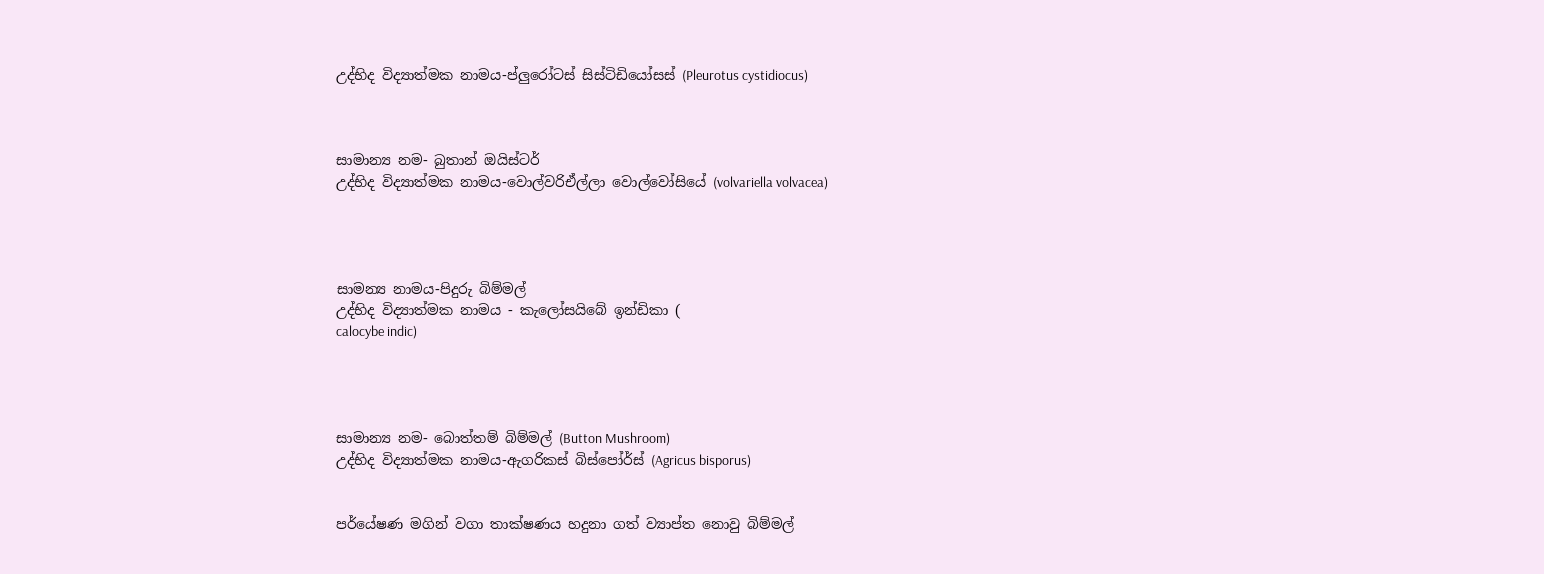උද්භිද විද්‍යාත්මක නාමය-ප්ලුරෝටස් සිස්ටිඩියෝසස් (Pleurotus cystidiocus)



සාමාන්‍ය නම- බුතාන් ඔයිස්ටර්
උද්භිද විද්‍යාත්මක නාමය-වොල්වරිඒල්ලා වොල්වෝසියේ (volvariella volvacea)




සාමන්‍ය නාමය-පිදුරු බිම්මල්
උද්භිද විද්‍යාත්මක නාමය - කැලෝසයිබේ ඉන්ඩිකා (
calocybe indic)




සාමාන්‍ය නම- බොත්තම් බිම්මල් (Button Mushroom)
උද්භිද විද්‍යාත්මක නාමය-ඇගරිකස් බිස්පෝර්ස් (Agricus bisporus)


පර්යේෂණ මගින් වගා තාක්ෂණය හදුනා ගත් ව්‍යාප්ත නොවු බිම්මල්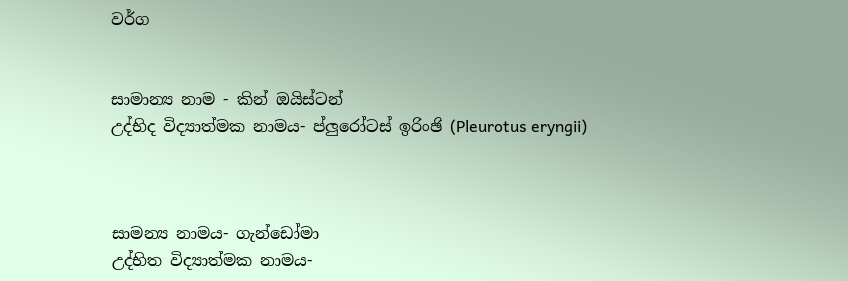වර්ග


සාමාන්‍ය නාම - කින් ඔයිස්ටන්
උද්භිද විද්‍යාත්මක නාමය- ප්ලුරෝටස් ඉරිංඡි (Pleurotus eryngii)



සාමන්‍ය නාමය- ගැන්ඩෝමා
උද්භිත විද්‍යාත්මක නාමය-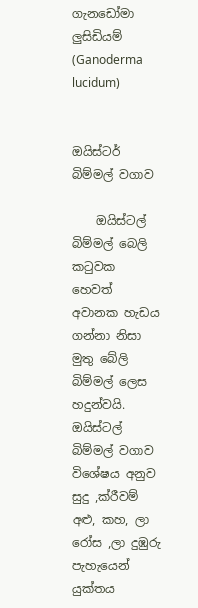ගැන‍ඩෝමා ලුසිඩියම් (Ganoderma lucidum)


ඔයිස්ටර් බිම්මල් වගාව

    ඔයිස්ටල් බිම්මල් බෙලි කටුවක හෙවත් අවානක හැඩය ගන්නා නිසා මුතු බේලි බිම්මල් ලෙස හදුන්වයි. ඔයිස්ටල් බිම්මල් වගාව විශේෂය අනුව සුදු ,ක්රීවම් අළු, කහ, ලා රෝස ,ලා දුඹුරු පැහැයෙන් යුක්තය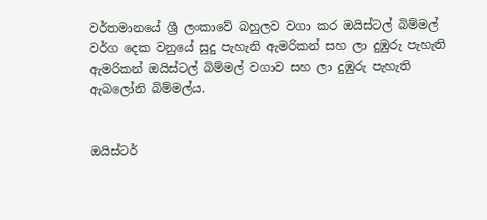වර්තමානයේ ශ්‍රී ලංකාවේ බහුලව වගා කර ඔයිස්ටල් බිම්මල් වර්ග දෙක වනුයේ සුදු පැහැනි ඇමරිකන් සහ ලා දුඹුරු පැහැති ඇමරිකන් ඔයිස්ටල් බිම්මල් වගාව සහ ලා දුඹුරු පැහැති ඇබලෝනි බිම්මල්ය.


ඔයිස්ටර්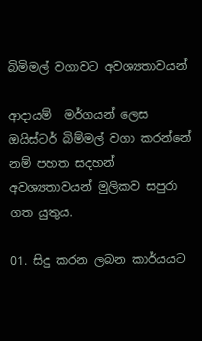බිමිමල් වගාවට අවශ්‍යතාවයන්

ආදායම්  මර්ගයන් ලෙස ඔයිස්ටර් බිම්මල් වගා කරන්නේ නම් පහත සදහන් අවශ්‍යතාවයන් මුලිකව සපුරා ගත යුතුය.

01. සිදු කරන ලබන කාර්යයට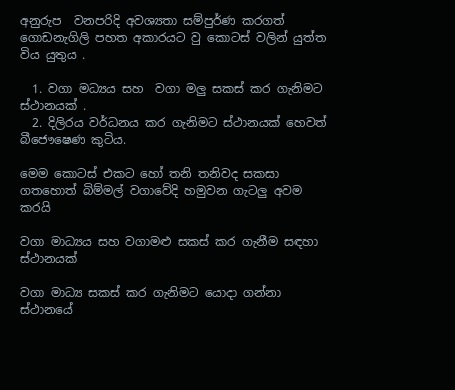අනුරුප  වනපරිදි අවශ්‍යතා සම්පුර්ණ කරගත් ගොඩනැගිලි පහත අකාරයට වු කොටස් වලින් යුත්ත විය යුතුය .

  1. වගා මධ්‍යය සහ  වගා මලු සකස් කර ගැනිමට ස්ථානයක් .
  2. දිලිරය වර්ධනය කර ගැනිමට ස්ථානයක් හෙවත් බීජෞෂෙණ කුටිය.

මෙම කොටස් එකට හෝ තනි තනිවද සකසා ගතහොත් බිම්මල් වගාවේදි හමුවන ගැටලු අවම කරයි

වගා මාධ්‍යය සහ වගාමළු සකස් කර ගැනීම සඳහා ස්ථානයක්

වගා මාධ්‍ය සකස් කර ගැනිමට යොදා ගන්නා ස්ථානයේ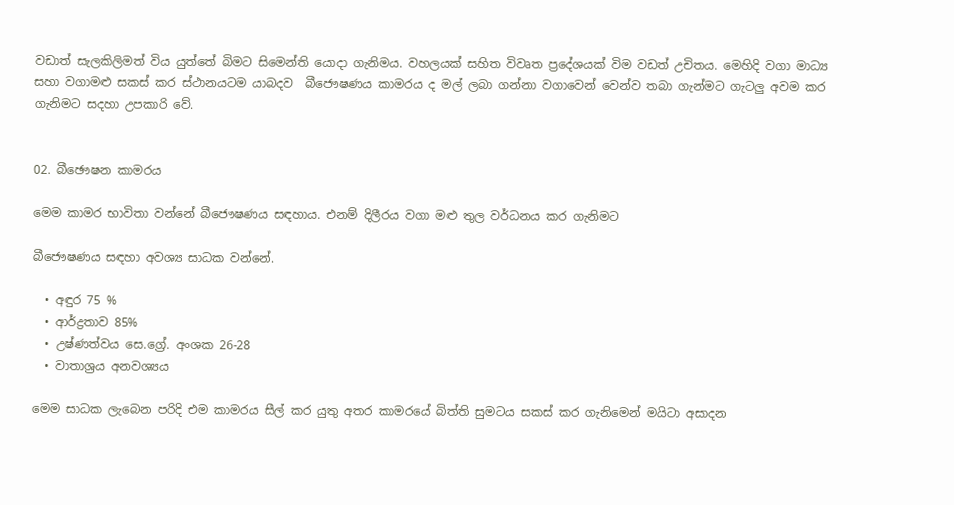වඩාත් සැලකිලිමත් විය යුත්තේ බිමට සිමෙන්ති යොදා ගැනිමය. වහලයක් සහිත විවෘත ප්‍රදේශයක් විම වඩත් උචිතය. මෙහිදි වගා මාධ්‍ය සහා වගාමළු සකස් කර ස්ථානයටම යාබදව  බීජෞෂණය කාමරය ද මල් ලබා ගන්නා වගාවෙන් වෙන්ව තබා ගැන්මට ගැටලු අවම කර ගැනිමට සදහා උපකාරි වේ.


02. බීඡෞෂන කාමරය

මෙම කාමර භාවිතා වන්නේ බීජෞෂණය සඳහාය. එනම් දිලීරය වගා මළු තුල වර්ධනය කර ගැනිමට

බීජෞෂණය සඳහා අවශ්‍ය සාධක වන්නේ.

  • අඳුර 75 %
  • ආර්ද්‍රතාව 85%
  • උෂ්ණත්වය සෙ.ග්‍රේ. අංශක 26-28
  • වාතාශ්‍රය අනවශ්‍යය

මෙම සාධක ලැබෙන පරිදි එම කාමරය සීල් කර යුතු අතර කාමරයේ බිත්ති සුමටය සකස් කර ගැනිමෙන් මයිටා අසාදන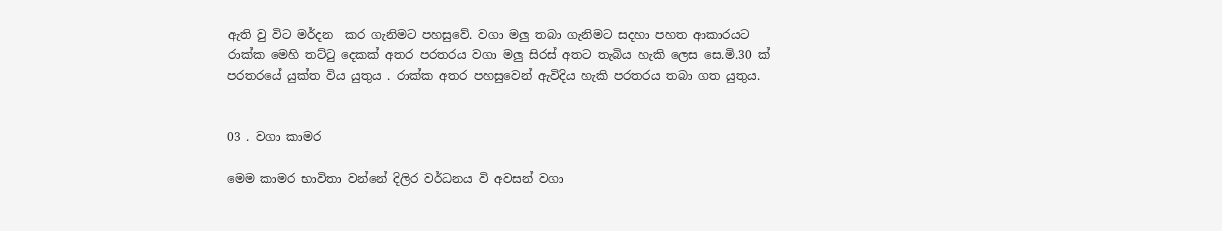ඇති වු විට මර්දන  කර ගැනිමට පහසුවේ. වගා මලු තබා ගැනිමට සදහා පහත ආකාරයට රාක්ක මෙහි තට්ටු දෙකක් අතර පරතරය වගා මලු සිරස් අතට තැබිය හැකි ලෙස සෙ.මි.30 ක් පරතරයේ යුක්ත විය යුතුය . රාක්ක අතර පහසුවෙන් ඇවිදිය හැකි පරතරය තබා ගත යුතුය.


03 . වගා කාමර

මෙම කාමර භාවිතා වන්නේ දිලිර වර්ධනය වි අවසන් වගා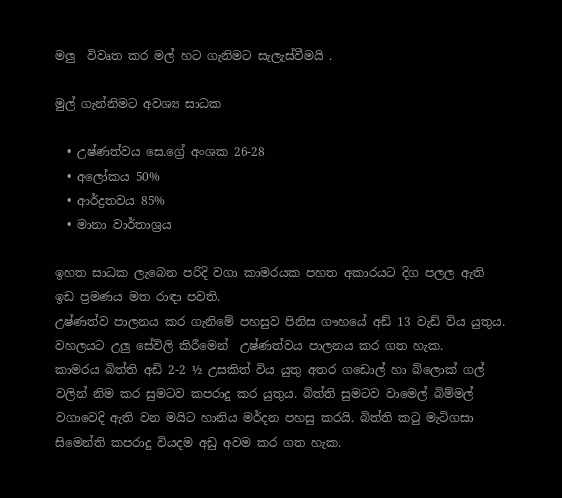මලු  විවෘත කර මල් හට ගැනිමට සැලැස්වීමයි .

මුල් ගැන්නිමට අවශ්‍ය සාධක

  • උෂ්ණත්වය සෙ.ග්‍රේ අංශක 26-28
  • අලෝකය 50%
  • ආර්ද්‍රතවය 85%
  • මානා වාර්තාශ්‍රය

ඉහත සාධක ලැබෙන පරිදි වගා කාමරයක පහත අකාරයට දිග පලල ඇති ඉඩ ප්‍රමණය මත රාඳා පවති.
උෂ්ණත්ව පාලනය කර ගැනිමේ පහසුව පිනිස ගෟහයේ අඩ් 13 වැඩ් විය යුතුය. වහලයට උලු සේවිලි කිරීමෙන්  උෂ්ණත්වය පාලනය කර ගත හැක.
කාමරය බිත්ති අඩි 2-2 ½ උසකිත් විය යුතු අතර ගඩොල් හා බ්ලොක් ගල් වලින් නිම කර සුමටව කපරාදු කර යුතුය. බිත්ති සුමටව වාමෙල් බිම්මල් වගාවෙදි ඇති වන මයිට හානිය මර්දන පහසු කරයි. බිත්ති කටු මැටිගසා සිමෙන්ති කපරාදු වියදම අඩු අවම කර ගත හැක.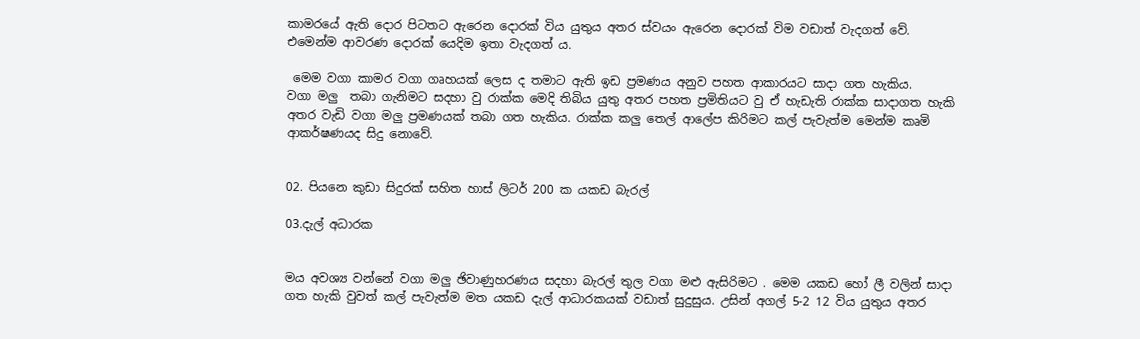කාමරයේ ඇති දොර පිටතට ඇරෙන දොරක් විය යුතුය අතර ස්වයං ඇරෙන දොරක් විම වඩාත් වැදගත් වේ.
එමෙන්ම ආවරණ දොරක් යෙදිම ඉතා වැදගත් ය.

 මෙම වගා කාමර වගා ගෘහයක් ලෙස ද තමාට ඇති ඉඩ ප්‍රමණය අනුව පහත ආකාරයට සාදා ගත හැකිය.
වගා මලු  තබා ගැනිමට සදහා වු රාක්ක මෙදි තිබිය යුතු අතර පහත ප්‍රමිතියට වු ඒ හැඩැති රාක්ක සාදාගත හැකි අතර වැඩි වගා මලු ප්‍රමණයක් තබා ගත හැකිය. රාක්ක කලු තෙල් ආලේප කිරිමට කල් පැවැත්ම මෙන්ම කෘමි ආකර්ෂණයද සිදු නොවේ.


02. පියනෙ කුඩා සිදුරක් සහිත හාස් ලිටර් 200 ක යකඩ බැරල්

03.දැල් අධාරක


මය අවශ්‍ය වන්නේ වගා මලු ඡිවාණුහරණය සදහා බැරල් තුල වගා මළු ඇසිරිමට . මෙම යකඩ හෝ ලී වලින් සාදා ගත හැකි වුවත් කල් පැවැත්ම මත යකඩ දැල් ආධාරකයක් වඩාත් සුදුසුය. උසින් අගල් 5-2 12 විය යුතුය අතර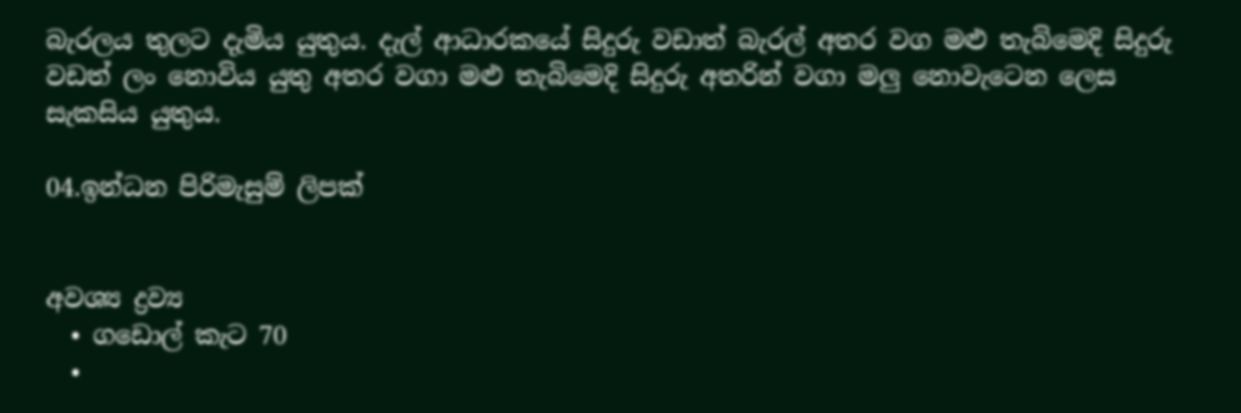බැරලය තුලට දැමිය යුතුය. දැල් ආධාරකයේ සිදුරු වඩාත් බැරල් අතර වග මළු තැබිමෙදි සිදුරු වඩත් ලං නොවිය යුතු අතර වගා මළු තැබිමෙදි සිදුරු අතරින් වගා මලු නොවැටෙන ලෙස සැකසිය යුතුය.

04.ඉන්ධන පිරිමැසුම් ලිපක්


අවශ්‍ය ද්‍රව්‍ය
  • ගඩොල් කැට 70
  •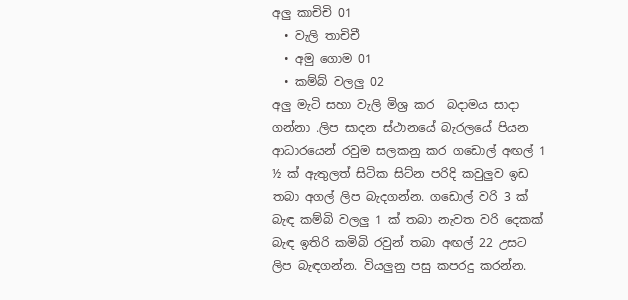අලු කාචිචි 01
  • වැලි තාචිචී
  • අමු ගොම 01
  • කම්බ් වලලු 02
අලු මැටි සහා වැලි මිශ්‍ර කර  බදාමය සාදා ගන්නා .ලිප සාදන ස්ථානයේ බැරලයේ පියන ආධාරයෙන් රවුම සලකනු කර ගඩොල් අඟල් 1 ½ ක් ඇතුලත් සිටික සිට්න පරිදි කවුලුව ඉඩ තබා අගල් ලිප බැදගන්න. ගඩොල් වරි 3 ක් බැඳ කම්බි වලලු 1 ක් තබා නැවත වරි දෙකක් බැඳ ඉතිරි කමිබි රවුන් තබා අඟල් 22 උසට ලිප බැඳගන්න. වියලුනු පසු කපරදු කරන්න.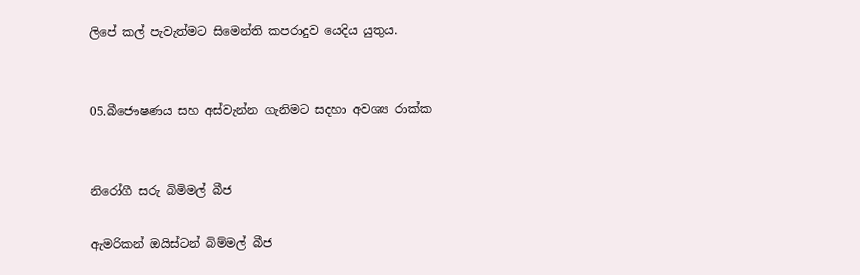ලිපේ කල් පැවැත්මට සිමෙන්ති කපරාදුව යෙදිය යුතුය.


05.බීජෞෂණය සහ අස්වැන්න ගැනිමට සදහා අවශ්‍ය රාක්ක


නිරෝගී සරු බිමිමල් බීජ

ඇමරිකන් ඔයිස්ටන් බිම්මල් බීජ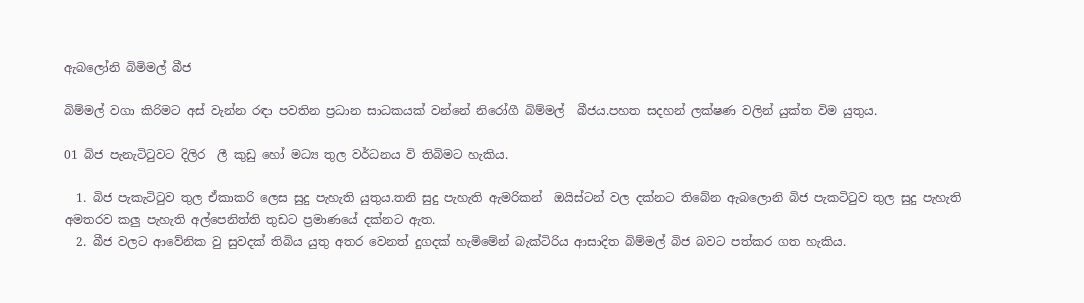ඇබලෝනි බිමිමල් බීජ

බිම්මල් වගා කිරිමට අස් වැන්න රඳා පවතින ප්‍රධාන සාධකයක් වන්නේ නිරෝගී බිම්මල්  බීජය.පහත සදහන් ලක්ෂණ වලින් යුක්ත විම යුතුය.

01 බිජ පැනැටිටුවට දිලිර  ලී කුඩු හෝ මධ්‍ය තුල වර්ධනය වි තිබිමට හැකිය.

  1. බිජ පැකැටිටුව තුල ඒකාකරි ‍ලෙස සුදු පැහැති යුතුය.තනි සුදු පැහැති ඇමරිකන්  ඔයිස්ටන් වල දක්නට තිබේන ඇබලොනි බිජ පැකටිටුව තුල සුදු පැහැති අමතරව කලු පැහැති අල්පෙනිත්ති තුඩට ප්‍රමාණයේ දක්නට ඇත.
  2. බීජ වලට ආවේනික වු සුවදක් තිබිය යුතු අතර වෙනත් දුගදක් හැමිමේන් බැක්ටිරිය ආසාදිත බිම්මල් බිජ බවට පත්කර ගත හැකිය.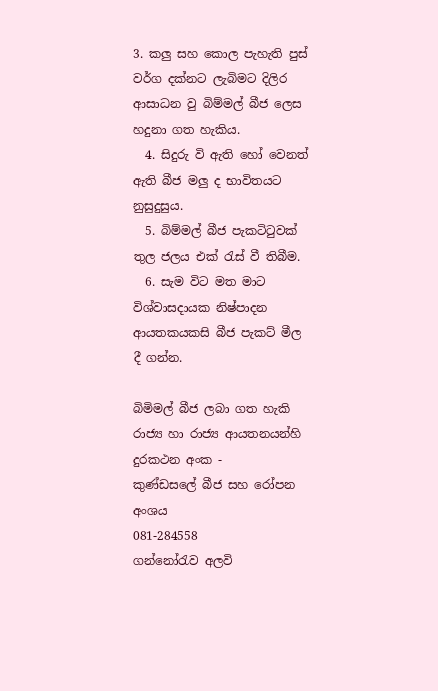3. කලු සහ කොල පැහැති පුස් වර්ග දක්නට ලැබිමට දිලිර ආසාධන වු බිම්මල් බීජ ලෙස හදුනා ගත හැකිය.
  4. සිදුරු වි ඇති හෝ වෙනත් ඇති බීජ මලු ද භාවිතයට නුසුදුසුය.
  5. බිම්මල් බීජ පැකටිටුවක් තුල ජලය එක් රැස් වී තිබීම.
  6. සැම විට මත මාට විශ්වාසදායක නිෂ්පාදන ආයතකයකසි බීජ පැකට් මීල දී ගන්න.

බිමිමල් බීජ ලබා ගත හැකි රාජ්‍ය හා රාජ්‍ය ආයතනයන්හි දුරකථන අංක -
කුණ්ඩසලේ බීජ සහ රෝපන අංශය                        081-284558
ගන්නෝරැව අලවි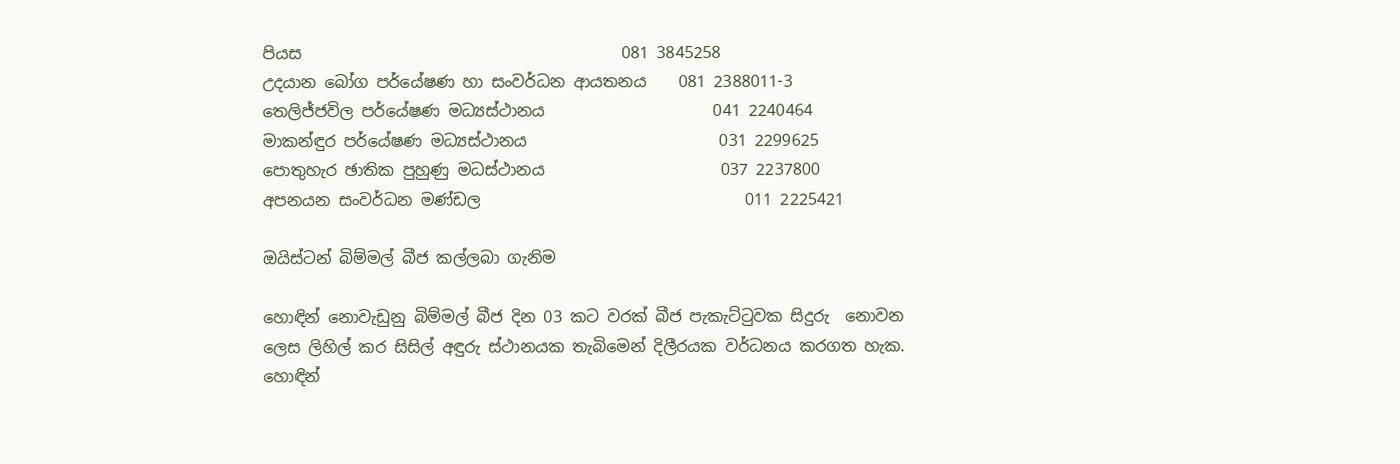පියස                                        081 3845258
උදයාන බෝග පර්යේෂණ හා සංවර්ධන ආයතනය    081 2388011-3
තෙලිජ්ජවිල පර්යේෂණ මධ්‍යස්ථානය                     041 2240464
මාකන්ඳුර පර්යේෂණ මධ්‍යස්ථානය                        031 2299625
පොතුහැර ඡාතික පුහුණු මධස්ථානය                      037 2237800
අපනයන සංවර්ධන මණ්ඩල                                 011 2225421

ඔයිස්ටන් බිම්මල් බීජ කල්ලබා ගැනිම

හොඳින් නොවැඩුනු බිම්මල් බීජ දින 03 කට වරක් බීජ පැකැට්ටුවක සිදුරු  නොවන ලෙස ලිහිල් කර සිසිල් අඳුරු ස්ථානයක තැබිමෙන් දිලීරයක වර්ධනය කරගත හැක.
හොඳින්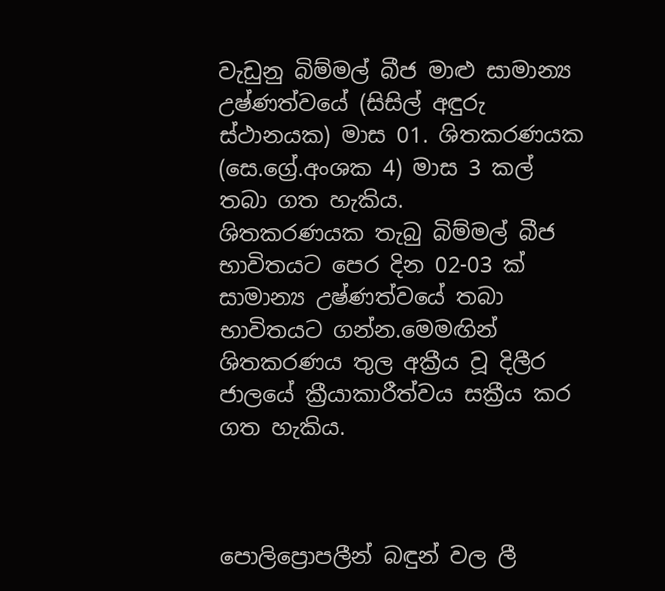වැඩුනු බිම්මල් බීජ මාළු සාමාන්‍ය උෂ්ණත්වයේ (සිසිල් අඳුරු ස්ථානයක) මාස 01. ශිතකරණයක (සෙ.ග්‍රේ.අංශක 4) මාස 3 කල් තබා ගත හැකිය.
ශිතකරණයක තැබු බිම්මල් බීජ භාවිතයට පෙර දින 02-03 ක් සාමාන්‍ය උෂ්ණත්වයේ තබා භාවිතයට ගන්න.මෙමඟින් ශිතකරණය තුල අක්‍රීය වූ දිලීර ජාලයේ ක්‍රීයාකාරීත්වය සක්‍රීය කර ගත හැකිය.



පොලිප්‍රොපලීන් බඳුන් වල ලී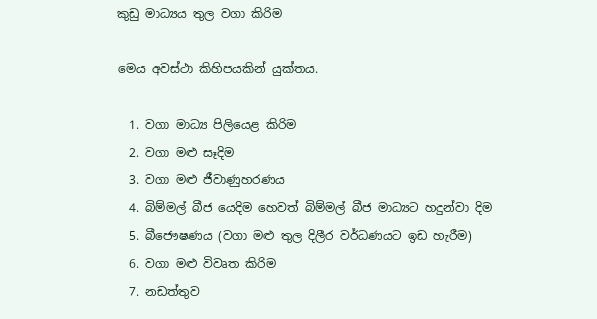කුඩු මාධ්‍යය තුල වගා කිරිම

මෙය අවස්ථා කිහිපයකින් යුක්තය.

  1. වගා මාධ්‍ය පිලියෙළ කිරිම
  2. වගා මළු සෑදිම
  3. වගා මළු ජීවාණුහරණය
  4. බිම්මල් බීජ යෙදිම හෙවත් බිම්මල් බීජ මාධ්‍යට හදුන්වා දිම
  5. බීජෞෂණය (වගා මළු තුල දිලීර වර්ධණයට ඉඩ හැරීම)
  6. වගා මළු විවෘත කිරිම
  7. නඩත්තුව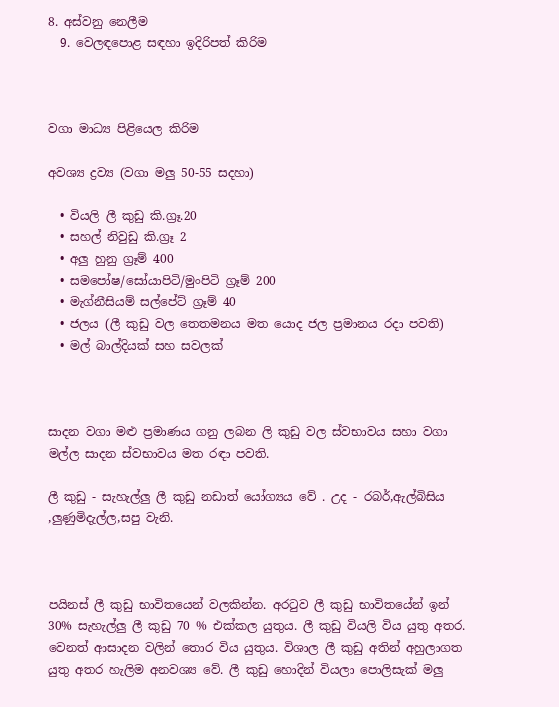8. අස්වනු නෙලීම
  9. වෙලඳපොළ සඳහා ඉදිරිපත් කිරිම



වගා මාධ්‍ය පිළියෙල කිරිම

අවශ්‍ය ද්‍රව්‍ය (වගා මලු 50-55 සදහා)

  • වියලි ලී කුඩු කි.ග්‍රෑ.20
  • සහල් නිවුඩු කි.ග්‍රෑ 2
  • අලු හුනු ග්‍රෑම් 400
  • සමපෝෂ/සෝයාපිටි/මුංපිටි ග්‍රෑම් 200
  • මැග්නීසියම් සල්පේට් ග්‍රෑම් 40
  • ජලය (ලී කුඩු වල තෙතමනය මත යොද ජල ප්‍රමානය රදා පවති)
  • මල් බාල්දියක් සහ සවලක්



සාදන වගා මළු ප්‍රමාණය ගනු ලබන ලි කුඩු වල ස්වභාවය සහා වගා මල්ල සාදන ස්වභාවය මත රඳා පවති.

ලී කුඩු - සැහැල්ලු ලී කුඩු නඩාත් යෝග්‍යය වේ . උද - රබර්,ඇල්බිසිය ,ලුණුමිදැල්ල,සපු වැනි.



පයිනස් ලී කුඩු භාවිතයෙන් වලකින්න. අරටුව ලී කුඩු භාවිතයේන් ඉන් 30% සැහැල්ලු ලී කුඩු 70 % එක්කල යුතුය. ලී කුඩු වියලි විය යුතු අතර. වෙනත් ආසාදන වලින් තොර විය යුතුය. විශාල ලී කුඩු අතින් අහුලාගත යුතු අතර හැලිම අනවශ්‍ය වේ. ලී කුඩු හොදින් වියලා පොලිසැක් මලු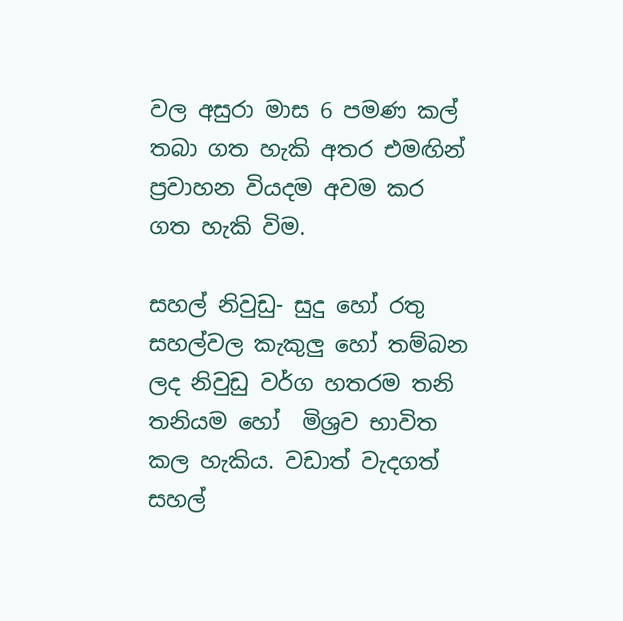වල අසුරා මාස 6 පමණ කල් තබා ගත හැකි අතර එමඟින් ප්‍රවාහන වියදම අවම කර ගත හැකි විම.

සහල් නිවුඩු- සුදු හෝ රතු සහල්වල කැකුලු හෝ තම්බන ලද නිවුඩු වර්ග හතරම තනි තනියම හෝ  මිශ්‍රව භාවිත කල හැකිය. වඩාත් වැදගත් සහල්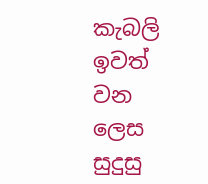කැබලි ඉවත් වන ලෙස සුදුසු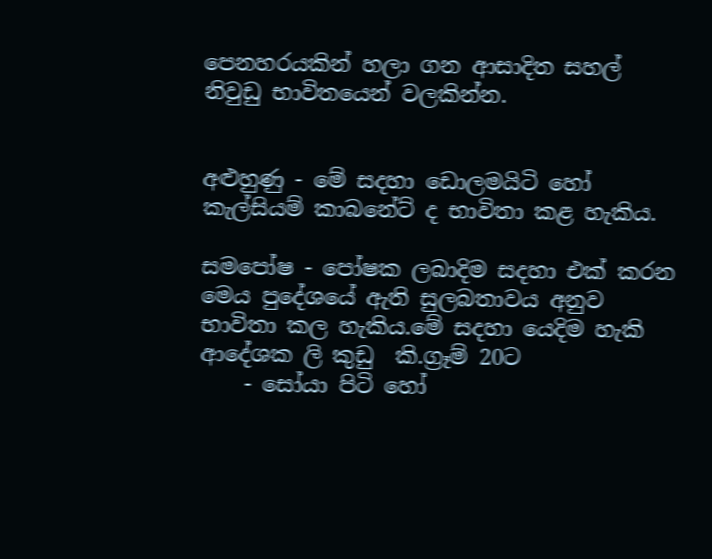පෙනහරයකින් හලා ගන ආසාදිත සහල් නිවුඩු භාවිතයෙන් වලකින්න.


අළුහුණු - මේ සදහා ඩොලමයිටි හෝ කැල්සියම් කාබනේට් ද භාවිතා කළ හැකිය.

සමපෝෂ - පෝෂක ලබාදිම සදහා එක් කරන මෙය පුදේශයේ ඇති සුලබතාවය අනුව භාවිතා කල හැකිය.මේ සදහා යෙදිම හැකි ආදේශක ලි කුඩු  කි.ග්‍රෑම් 20ට
    - සෝයා පිටි හෝ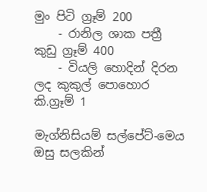මුං පිටි ග්‍රෑම් 200
    - රානිල ශාක පත්‍රී කුඩු ග්‍රෑම් 400
    - වියලි හොදින් දිරන ලද කුකුල් පොහොර කි.ග්‍රෑම් 1

මැග්නිසියම් සල්පේට්-මෙය ඔසු සලකින්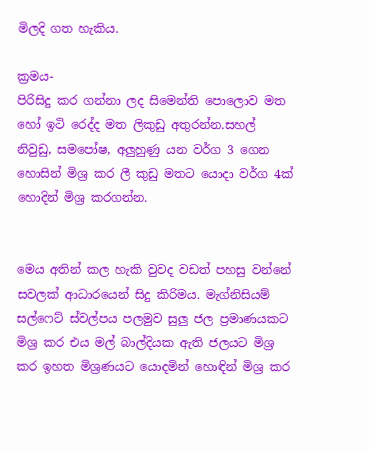මිලදි ගත හැකිය.

ක්‍රමය-
පිරිසිදු කර ගන්නා ලද සිමෙන්ති පොලොව මත හෝ ඉටි රෙද්ද මත ලිකුඩු අතුරන්න.සහල් නිවුඩු, සම‍පෝෂ, අලුහුණු යන වර්ග 3 ගෙන හොසින් මිශ්‍ර කර ලී කුඩු මතට යොදා වර්ග 4ක් හොදින් මිශ්‍ර කරගන්න.


මෙය අතින් කල හැකි වුවද වඩත් පහසු වන්නේ සවලක් ආධාරයෙන් සිදු කිරිමය. මැග්නිසියම් සල්ෆෙට් ස්වල්පය පලමුව සුලු ජල ප්‍රමාණයකට මිශ්‍ර කර එය මල් බාල්දියක ඇති ජලයට මිශ්‍ර කර ඉහත මිශ්‍රණයට යොදමින් හොඳින් මිශ්‍ර කර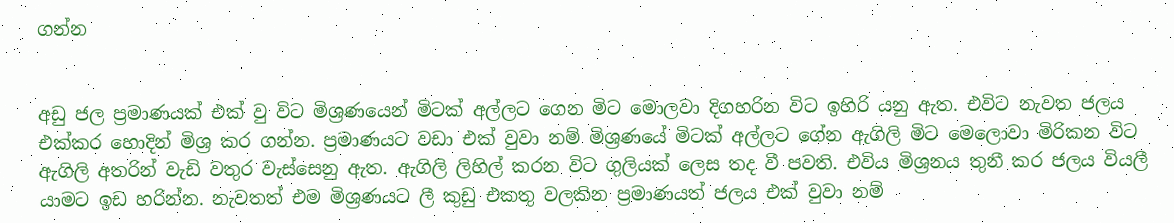ගන්න


අඩු ජල ප්‍රමාණයක් එක් වු විට මිශ්‍රණයෙන් මිටක් අල්ලට ගෙන මිට මොලවා දිගහරින විට ඉහිරි යනු ඇත. එවිට නැවත ජලය එක්කර හොදින් මිශ්‍ර කර ගන්න. ප්‍රමාණයට වඩා එක් වුවා නම් මිශ්‍රණයේ මිටක් අල්ලට ගේන ඇගිලි මිට මෙලොවා මිරිකන විට ඇගිලි අතරින් වැඩි වතුර වැස්සෙනු ඇත. ඇගිලි ලිහිල් කරන විට ගුලියක් ලෙස තද වී පවති. එවිය මිශ්‍රනය තුනී කර ජලය වියලී යාමට ඉඩ හරින්න. නැවතත් එම මිශ්‍රණයට ලී කුඩු එකතු වලකින ප්‍රමාණයත් ජලය එක් වුවා නම්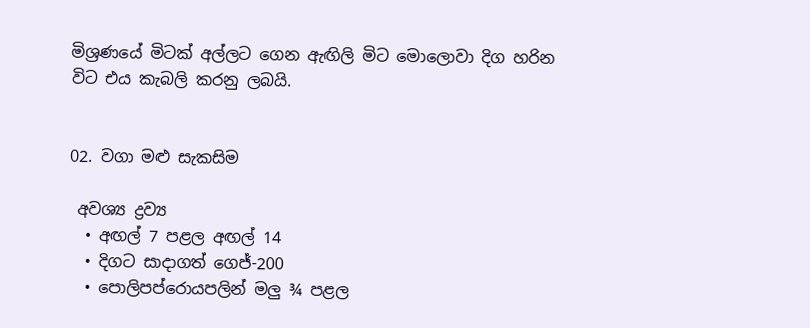මිශ්‍රණයේ මිටක් අල්ලට ගෙන ඇඟිලි මිට මොලොවා දිග හරින විට එය කැබලි කරනු ලබයි.


02. වගා මළු සැකසිම

 අවශ්‍ය ද්‍රව්‍ය
  • අඟල් 7 පළල අඟල් 14
  • දිගට සාදාගත් ගෙජ්-200
  • පොලිපප්රොයපලින් මලු ¾ පළල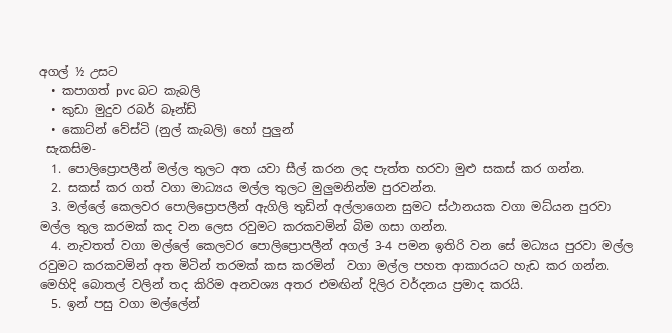අගල් ½ උසට
  • කපාගත් pvc බට කැබලි
  • කුඩා මුදුව රබර් බෑන්ඩ්
  • කොට්න් වේස්ටි (නුල් කැබලි) හෝ පුලුන්
 සැකසිම-
  1. පොලිප්‍රොපලීන් මල්ල තුලට අත යවා සීල් කරන ලද පැත්ත හරවා මුළු සකස් කර ගන්න.
  2. සකස් කර ගත් වගා මාධ්‍යය මල්ල තුලට මුලුමනින්ම පුරවන්න.
  3. මල්ලේ කෙලවර පොලිප්‍රොපලීන් ඇගිලි තුඩින් අල්ලාගෙන සුමට ස්ථානයක වගා මධ්යන පුරවා මල්ල තුල කරමක් කද වන ලෙස රවුමට කරකවමින් බිම ගසා ගන්න.
  4. නැවතත් වගා මල්ලේ කෙලවර පොලිප්‍රොපලීන් අගල් 3-4 පමන ඉතිරි වන සේ මධ්‍යය පුරවා මල්ල රවුමට කරකවමින් අත මිටින් තරමක් කස කරමින්  වගා මල්ල පහත ආකාරයට හැඩ කර ගන්න. මෙහිදි බොතල් වලින් තද කිරිම අනවශ්‍ය අතර එමඟින් දිලිර වර්දනය ප්‍රමාද කරයි.
  5. ඉන් පසු වගා මල්ලේන්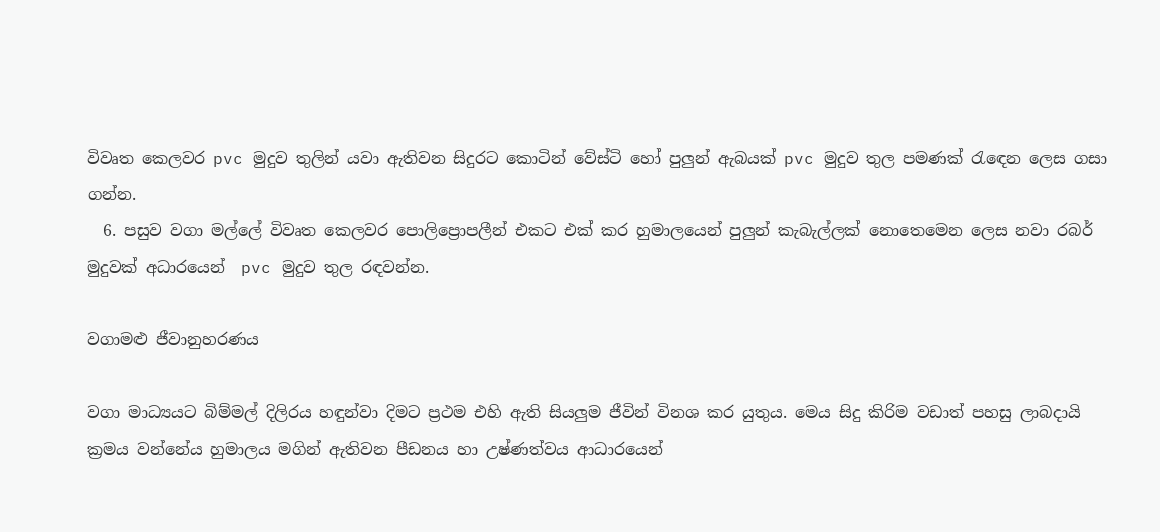විවෘත කෙලවර pvc මුදුව තුලින් යවා ඇතිවන සිදුරට කොටින් වේස්ටි හෝ පුලුන් ඇබයක් pvc මුදුව තුල පමණක් රැඳෙන ලෙස ගසා ගන්න.
  6. පසුව වගා මල්ලේ විවෘත කෙලවර පොලිප්‍රොපලීන් එකට එක් කර හුමාලයෙන් පුලුන් කැබැල්ලක් නොතෙමෙන ලෙස නවා රබර් මුදුවක් අධාරයෙන්  pvc මුදුව තුල රඳවන්න.

වගාමළු ජීවානුහරණය

වගා මාධ්‍යයට බිම්මල් දිලිරය හඳුන්වා දිමට ප්‍රථම එහි ඇති සියලුම ජීවින් විනශ කර යුතුය. මෙය සිදු කිරිම වඩාත් පහසු ලාබදායි ක්‍රමය වන්නේය හුමාලය මගින් ඇතිවන පීඩනය හා උෂ්ණත්වය ආධාරයෙන්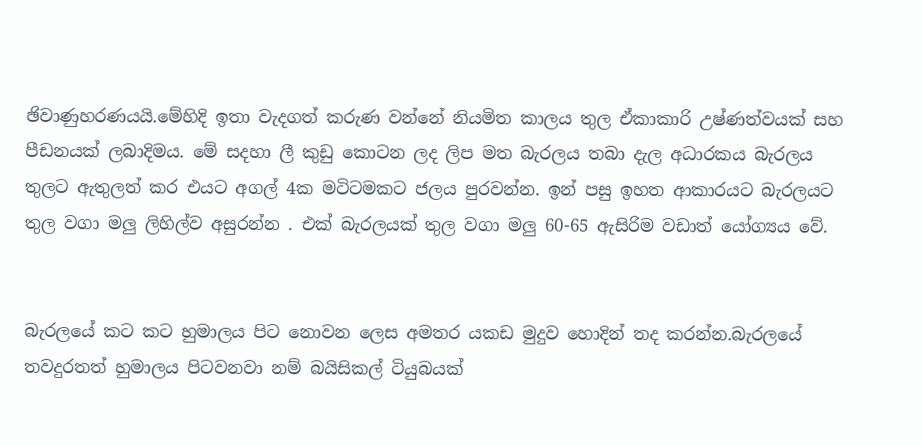ඡිවාණුහරණයයි.මේහිදි ඉතා වැදගත් කරුණ වන්නේ නියමිත කාලය තුල ඒකාකාරි උෂ්ණත්වයක් සහ පීඩනයක් ලබාදිමය. මේ සදහා ලී කුඩු කොටන ලද ලිප මත බැරලය තබා දැල අධාරකය බැරලය තුලට ඇතුලත් කර එයට අගල් 4ක මටිටමකට ජලය පුරවන්න. ඉන් පසු ඉහත ආකාරයට බැරලයට තුල වගා මලු ලිහිල්ව අසුරන්න . එක් බැරලයක් තුල වගා මලු 60-65 ඇසිරිම වඩාත් යෝග්‍යය වේ.


බැරලයේ කට කට හුමාලය පිට නොවන ලෙස අමතර යකඩ මුදුව හොදින් තද කරන්න.බැරලයේ තවදුරතත් හුමාලය පිටවනවා නම් බයිසිකල් ටියුබයක්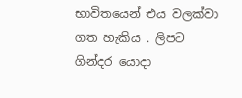භාවිතයෙන් එය වලක්වා ගත හැකිය . ලිපට ගින්දර යොදා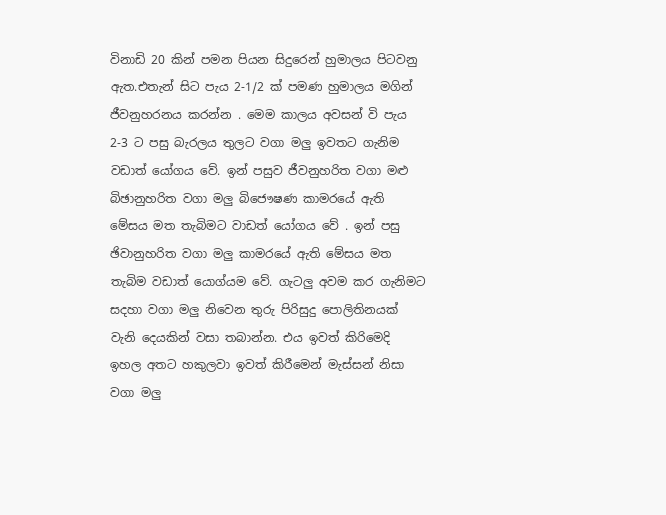විනාඩි 20 කින් පමන පියන සිදුරෙන් හුමාලය පිටවනු ඇත.එතැන් සිට පැය 2-1/2 ක් පමණ හුමාලය මගින් ජීවනුහරනය කරන්න . මෙම කාලය අවසන් වි පැය 2-3 ට පසු බැරලය තුලට වගා මලු ඉවතට ගැනිම වඩාත් යෝගය වේ. ඉන් පසුව ජීවනුහරිත වගා මළු බිඡානුහරිත වගා මලු බිජෞෂණ කාමරයේ ඇති මේසය මත තැබිමට වාඩත් යෝගය වේ . ඉන් පසු ඡිවානුහරිත වගා මලු කාමරයේ ඇති මේසය මත තැබිම වඩාත් යොග්යම වේ. ගැටලු අවම කර ගැනිමට සදහා වගා මලු නිවෙන තුරු පිරිසුදු පොලිතිනයක් වැනි දෙයකින් වසා තබාන්න. එය ඉවත් කිරිමෙදි ඉහල අතට හකුලවා ඉවත් කිරීමෙන් මැස්සන් නිසා වගා මලු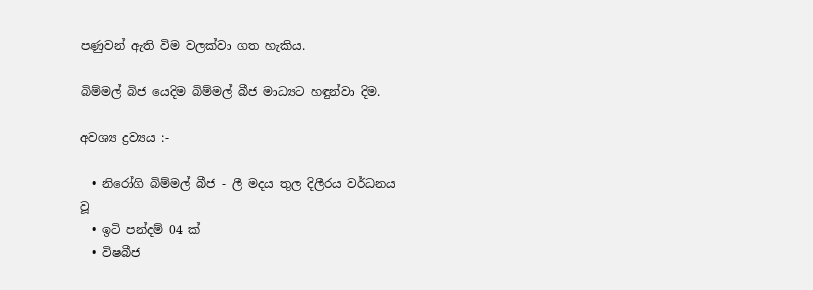පණුවන් ඇති විම වලක්වා ගත හැකිය.

බිම්මල් බිජ යෙදිම බිම්මල් බීජ මාධ්‍යට හඳුන්වා දිම.

අවශ්‍ය ද්‍රව්‍යය :-

  • නිරෝගි බිම්මල් බීජ - ලී මදය තුල දිලීරය වර්ධනය වූ
  • ඉටි පන්දම් 04 ක්
  • විෂබීජ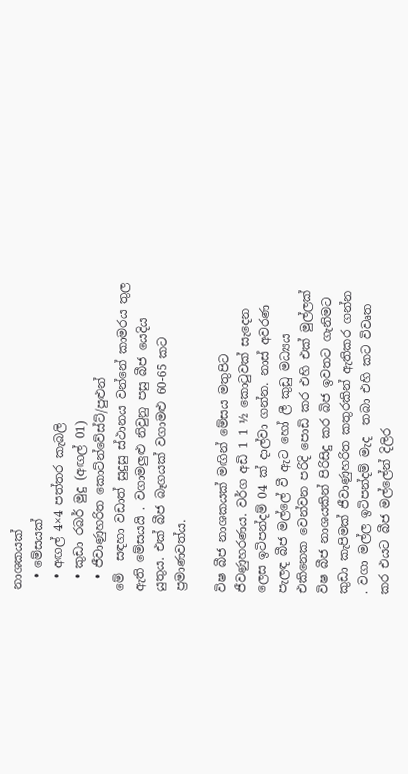නාශකයක්
  • මේසයක්
  • අඟල් 4×4 පත්තර කැබලි
  • කුඩා රබර් මුදු (අඟල් 01)
  • ජීවාණුහරිත කොට්න්වේස්ට්/පුළුන්
මේ  සඳහා වඩාත් සුදුසු ස්ථානය වන්නේ කාමරය තුල ඇති මේසයයි . වගාමලුළු නිවුනු පසු බීජ යෙදිය යුතුය. එක් බීජ බෑගයක් වගාමළු 60-65 කට ප්‍රමාණවත්ය.

විෂ බීජ නාශකයක් මඟින් මේසය මතුපිට ජීවණුහරණය. වර්ග අඩි 1 1 ½ කොටුවක් සැදෙන ලෙස ඉටිපන්දම් 04 ක් දාල්වා ගන්න. නාස් අවරණ පැලඳ බීජ මල්ලේ වී ඇට හෝ ලී කුඩු මධ්‍යය එකිනෙක වෙන්වන පරිදි පොඩි කර එහි එක් මුල්ලක් විෂ බීජ නාශයකින් පිරිසිදු කර බිජ ඉවතට ගැනිමට කුඩා කැපිමක් ජීවාණුහරිත කතුරකින් ඇතිකර ගන්න . වගා මල්ල ඉටිපන්දම් මැද  තබා එහි කට විවෘත කර එයට බීජ මල්ලේන් දිලිර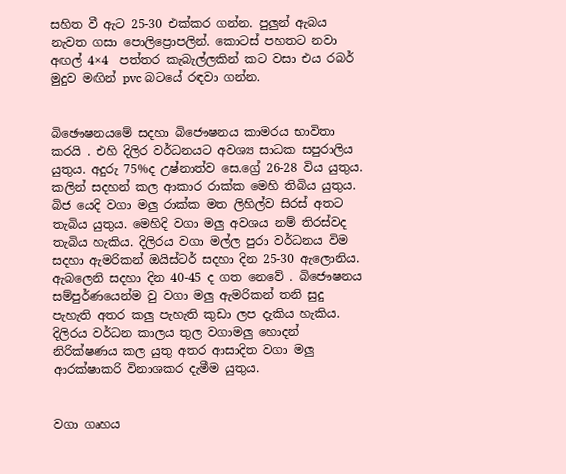සහිත වී ඇට 25-30 එක්කර ගන්න. පුලුන් ඇබය නැවත ගසා පොලිප්‍රොපලින්. කොටස් පහතට නවා අඟල් 4×4  පත්තර කැබැල්ලකින් කට වසා එය රබර් මුදුව මඟින් pvc බටයේ රඳවා ගන්න.


බිඡෞෂනයමේ සදහා බිජෞෂනය කාමරය භාවිතා කරයි . එහි දිලිර වර්ධනයට අවශ්‍ය සාධක සපුරාලිය යුතුය. අදුරු 75%ද උෂ්නාත්ව සෙ.ග්‍රේ 26-28 විය යුතුය. කලින් සදහන් කල ආකාර රාක්ක මෙහි තිබිය යුතුය. බිජ යෙදි වගා මලු රාක්ක මත ලිහිල්ව සිරස් අතට තැබිය යුතුය. මෙහිදි වගා මලු අවශය නම් තිරස්වද තැබිය හැකිය. දිලිරය වගා මල්ල පුරා වර්ධනය විම සදහා ඇමරිකන් ඔයිස්ටර් සදහා දින 25-30 ඇලොනිය. ඇබලෙනි සදහා දින 40-45 ද ගත නෙවේ . බිජෞෂනය සම්පුර්ණයෙන්ම වු වගා මලු ඇමරිකන් තනි සුදු පැහැති අතර කලු පැහැති කුඩා ලප දැකිය හැකිය. දිලිරය වර්ධන කාලය තුල වගාමලු හොදන් නිරික්ෂණය කල යුතු අතර ආසාදිත වගා මලු ආරක්ෂාකරි විනාශකර දැමීම යුතුය.


වගා ගෘහය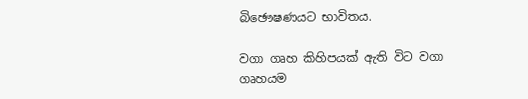බිඡෞෂණයට භාවිතය.

වගා ගෘහ කිහිපයක් ඇති විට වගා ගෘහයම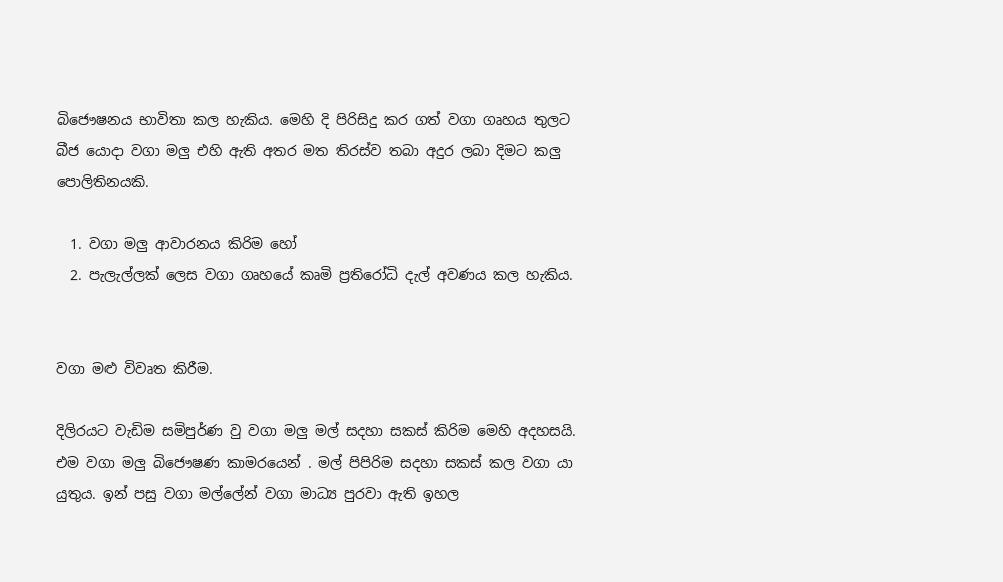බිජෞෂනය භාවිතා කල හැකිය. මෙහි දි පිරිසිදු කර ගත් වගා ගෘහය තුලට බීජ යොදා වගා මලු එහි ඇති අතර මත තිරස්ව තබා අදුර ලබා දිමට කලු පොලිතිනයකි.

  1. වගා මලු ආවාරනය කිරිම හෝ
  2. පැලැල්ලක් ලෙස වගා ගෘහයේ කෘමි ප්‍රතිරෝධි දැල් අවණය කල හැකිය.


වගා මළු විවෘත කිරීම.

දිලිරයට වැඩිම සමිපුර්ණ වු වගා මලු මල් සදහා සකස් කිරිම මෙහි අදහසයි. එම වගා මලු බිජෞෂණ කාමරයෙන් . මල් පිපිරිම සදහා සකස් කල වගා යා යුතුය. ඉන් පසු වගා මල්ලේන් වගා මාධ්‍ය පුරවා ඇති ඉහල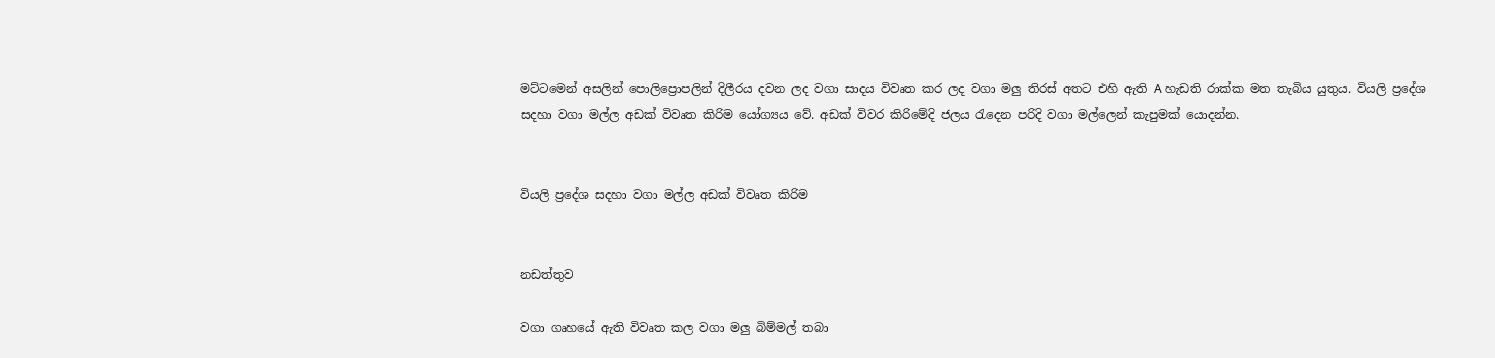මට්ටමෙන් අසලින් පොලිප්‍රොපලින් දිලීරය දවන ලද වගා සාදය විවෘත කර ලද වගා මලු තිරස් අතට එහි ඇති A හැඩති රාක්ක මත තැබිය යුතුය. වියලි ප්‍රදේශ සදහා වගා මල්ල අඩක් විවෘත කිරිම යෝග්‍යය වේ. අඩක් විවර කිරිමේදි ජලය රැ‍දෙන පරිදි වගා මල්‍ලෙන් කැපුමක් යොදන්න.


වියලි ප්‍රදේශ සදහා වගා මල්ල අඩක් විවෘත කිරිම


නඩත්තුව

වගා ගෘහයේ ඇති විවෘත කල වගා මලු බිම්මල් තබා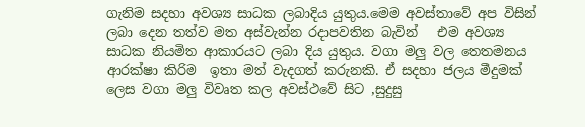ගැනිම සදහා අවශ්‍ය සාධක ලබාදිය යුතුය.මෙම අවස්තාවේ අප විසින් ලබා දෙන තත්ව මත අස්වැන්න රදාපවතින බැවින්   එම අවශ්‍ය සාධක නියමිත ආකාරයට ලබා දිය යුතුය. වගා මලු වල තෙතමනය ආරක්ෂා කිරිම  ඉතා මත් වැදගත් කරුනකි. ඒ සදහා ජලය මීදුමක් ලෙස වගා මලු විවෘත කල අවස්ථවේ සිට ,සුදුසු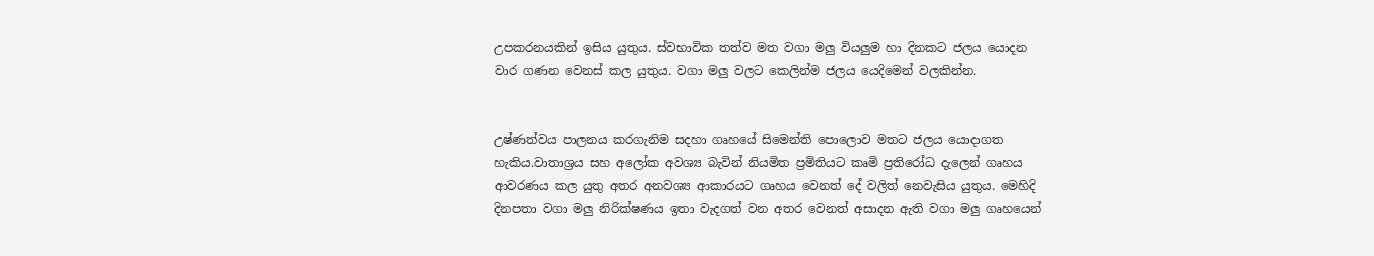උපකරනයකින් ඉසිය යුතුය. ස්වභාවික තත්ව මත වගා මලු වියලුම හා දිනකට ජලය යොදන වාර ගණන වෙනස් කල යුතුය. වගා මලු වලට කෙලින්ම ජලය යෙදිමෙන් වලකින්න.


උෂ්ණත්වය පාලනය කරගැනිම සදහා ගෘහයේ සිමෙන්ති පොලොව මතට ජලය යොදාගත හැකිය.වාතාශ්‍රය සහ අලෝක අවශ්‍ය බැවින් නියමිත ප්‍රමිතියට කෘමි ප්‍රතිරෝධ දැලෙන් ගෘහය ආවරණය කල යුතු අතර අනවශ්‍ය ආකාරයට ගෘහය වෙනත් දේ වලිත් නෙවැසිය යුතුය. මෙහිදි දිනපතා වගා මලු නිරික්ෂණය ඉතා වැදගත් වන අතර වෙනත් අසාදන ඇති වගා මලු ගෘහයෙන්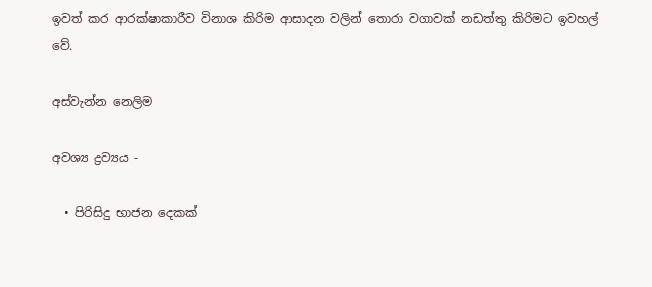ඉවත් කර ආරක්ෂාකාරීව විනාශ කිරිම ආසාදන වලින් තොරා වගාවක් නඩත්තු කිරිමට ඉවහල් වේ.

අස්වැන්න නෙලිම

අවශ්‍ය ද්‍රව්‍යය -

  • පිරිසිදු භාජන දෙකක්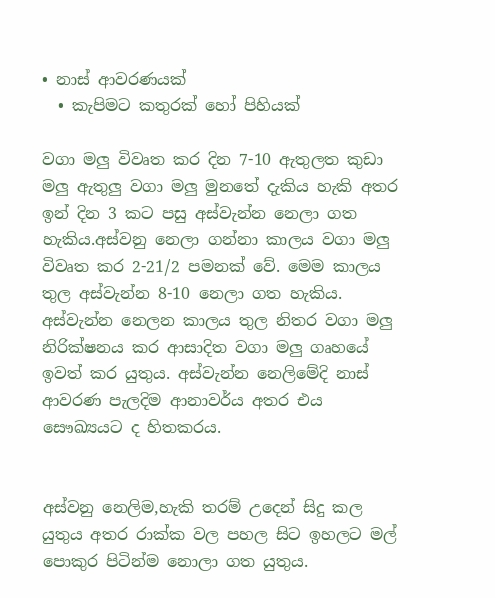• නාස් ආවරණයක්
  • කැපිමට කතුරක් හෝ පිහියක්

වගා මලු විවෘත කර දින 7-10 ඇතුලත කුඩා මලු ඇතුලු වගා මලු මුනතේ දැකිය හැකි අතර ඉන් දින 3 කට පසු අස්වැන්න නෙලා ගත හැකිය.අස්වනු නෙලා ගන්නා කාලය වගා මලු විවෘත කර 2-21/2 පමනක් වේ. මෙම කාලය තුල අස්වැන්න 8-10 නෙලා ගත හැකිය. අස්වැන්න නෙලන කාලය තුල නිතර වගා මලු නිරික්ෂනය කර ආසාදිත වගා මලු ගෘහයේ ඉවත් කර යුතුය. අස්වැන්න නෙලිමේදි නාස් ආවරණ පැලදිම ආනාවර්ය අතර එය සෞඛ්‍යයට ද හිතකරය.


අස්වනු නෙලිම,හැකි තරම් උදෙන් සිදු කල යුතුය අතර රාක්ක වල පහල සිට ඉහලට මල් පොකුර පිටින්ම නොලා ගත යුතුය.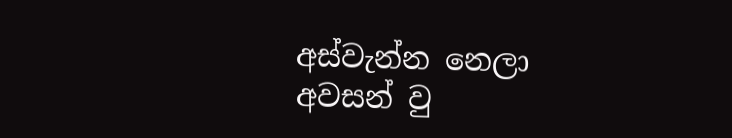අස්වැන්න නෙලා අවසන් වු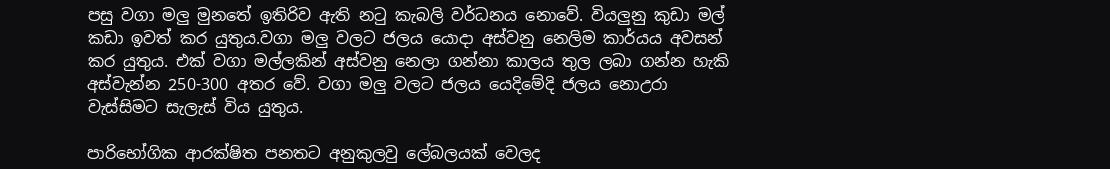පසු වගා මලු මුනතේ ඉතිරිව ඇති නටු කැබලි වර්ධනය නොවේ. වියලුනු කුඩා මල් කඩා ඉවත් කර යුතුය.වගා මලු වලට ජලය යොදා අස්වනු නෙලිම කාර්යය අවසන් කර යුතුය. එක් වගා මල්ලකින් අස්වනු නෙලා ගන්නා කාලය තුල ලබා ගන්න හැකි අස්වැන්න 250-300 අතර වේ. වගා මලු වලට ජලය යෙදිමේදි ජලය නොඋරා වැස්සිමට සැලැස් විය යුතුය.

පාරිභෝගික ආරක්ෂිත පනතට අනුකුලවු ලේබලයක් වෙලද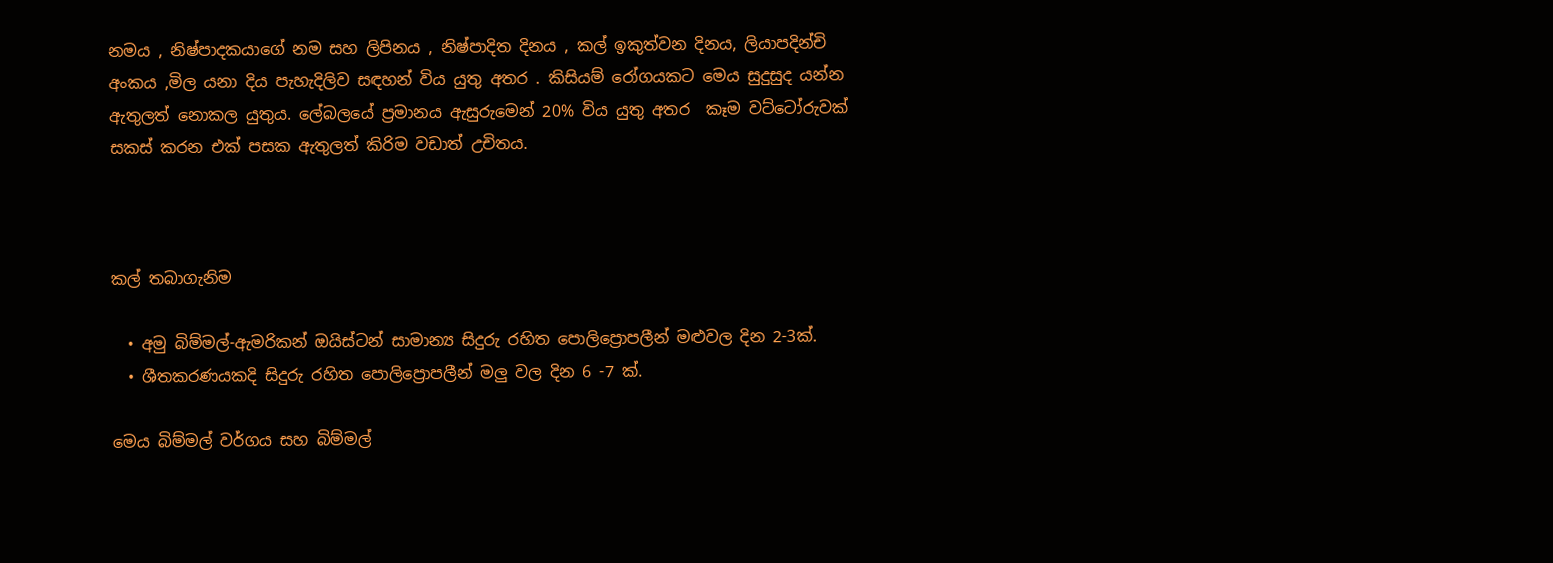නමය , නිෂ්පාදකයාගේ නම සහ ලිපිනය , නිෂ්පාදිත දිනය , කල් ඉකුත්වන දිනය, ලියාපදින්චි අංකය ,මිල යනා දිය පැහැදිලිව සඳහන් විය යුතු අතර . කිසියම් රෝගයකට මෙය සුදුසුද යන්න ඇතුලත් නොකල යුතුය. ලේබලයේ ප්‍රමානය ඇසුරුමෙන් 20% විය යුතු අතර  කෑම වට්ටෝරුවක් සකස් කරන එක් පසක ඇතුලත් කිරිම වඩාත් උචිතය.



කල් තබාගැනිම

  • අමු බිම්මල්-ඇමරිකන් ඔයිස්ටන් සාමාන්‍ය සිදුරු රහිත පොලිප්‍රොපලීන් මළුවල දින 2-3ක්.
  • ශීතකරණයකදි සිදුරු රහිත පොලිප්‍රොපලීන් මලු වල දින 6 -7 ක්.

මෙය බිම්මල් වර්ගය සහ බිම්මල්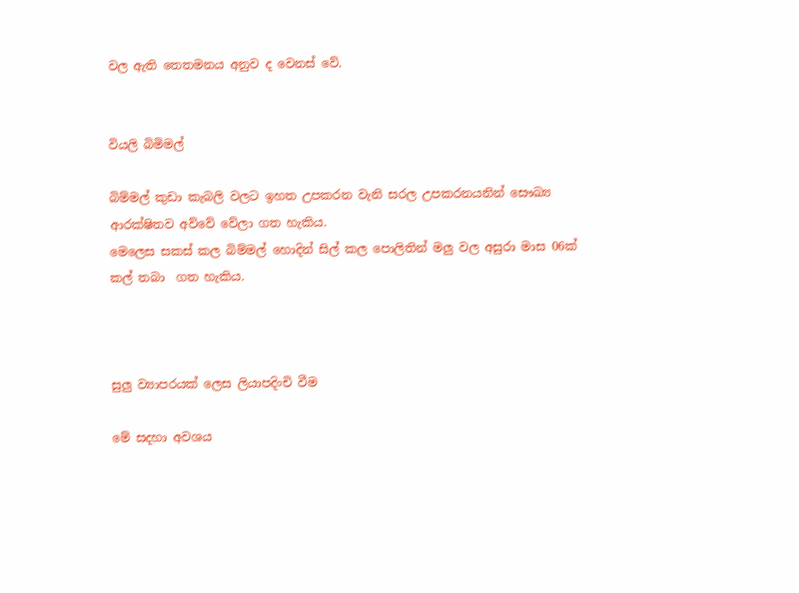වල ඇති තෙතමනය අනුව ද වෙනස් වේ.


වියලි බිමිමල්

බිම්මල් කුඩා කැබලි වලට ඉහත උපකරන වැනි සරල උපකරනයනින් සෞඛ්‍ය ආරක්ෂිතව අව්වේ වේලා ගත හැකිය.
මෙලෙස සකස් කල බිම්මල් හොදින් සිල් කල පොලිතින් මලු වල අසුරා මාස 06ක් කල් තබා  ගත හැකිය.



සුලු ව්‍යාපරයක් ලෙස ලියාපදිංචි වීම

මේ සදහා අවශය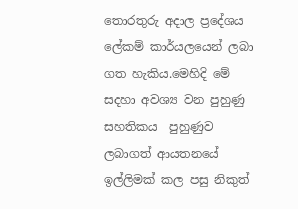තොරතුරු අදාල ප්‍රදේශය ලේකම් කාර්යලයෙන් ලබා ගත හැකිය.මෙහිදි මේ සදහා අවශ්‍ය වන පුහුණු සහතිකය  පුහුණුව ලබාගත් ආයතනයේ ඉල්ලිමක් කල පසු නිකුත්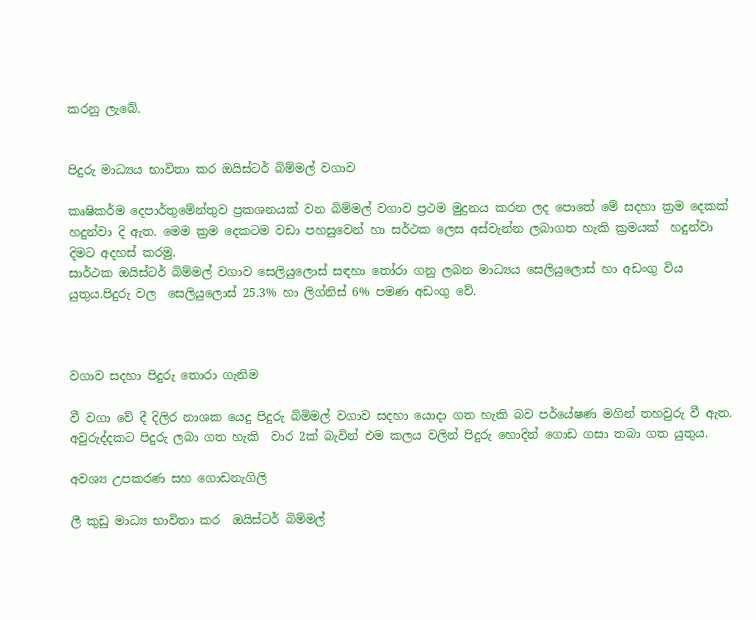කරනු ලැබේ.


පිදුරු මාධ්‍යය භාවිතා කර ඔයිස්ටර් බිම්මල් වගාව

කෘෂිකර්ම දෙපාර්තුමේන්තුව ප්‍රකශනයක් වන බිම්මල් වගාව ප්‍රථම මුද්‍රනය කරන ලද පොතේ මේ සදහා ක්‍රම දෙකක් හදුන්වා දි ඇත. මෙම ක්‍රම දෙකටම වඩා පහසු‍වෙන් හා සර්ථක ලෙස අස්වැන්න ලබාගත හැකි ක්‍රමයක්  හදුන්වා දිමට අදහස් කරමු.
සාර්ථක ඔයිස්ටර් බිම්මල් වගාව සෙලියුලොස් සඳහා තෝරා ගනු ලබන මාධ්‍යය සෙලියුලොස් හා අඩංගු විය යුතුය.පිදුරු වල  සෙලියුලොස් 25.3% හා ලිග්නිස් 6% පමණ අඩංගු වේ.



වගාව සදහා පිදුරු තොරා ගැනිම

වී වගා වේ දී දිලිර නාශක යෙදු පිදුරු බිමිමල් වගාව සදහා යොදා ගත හැකි බව පර්යේෂණ මගින් තහවුරු වී ඇත.
අවුරුද්දකට පිදුරු ලබා ගත හැකි  වාර 2ක් බැවින් එම කලය වලින් පිදුරු හොදින් ගොඩ ගසා තබා ගත යුතුය.

අවශ්‍ය උපකරණ සහ ගොඩනැගිලි

ලී කුඩු මාධ්‍ය භාවිතා කර  ඔයිස්ටර් බිම්මල්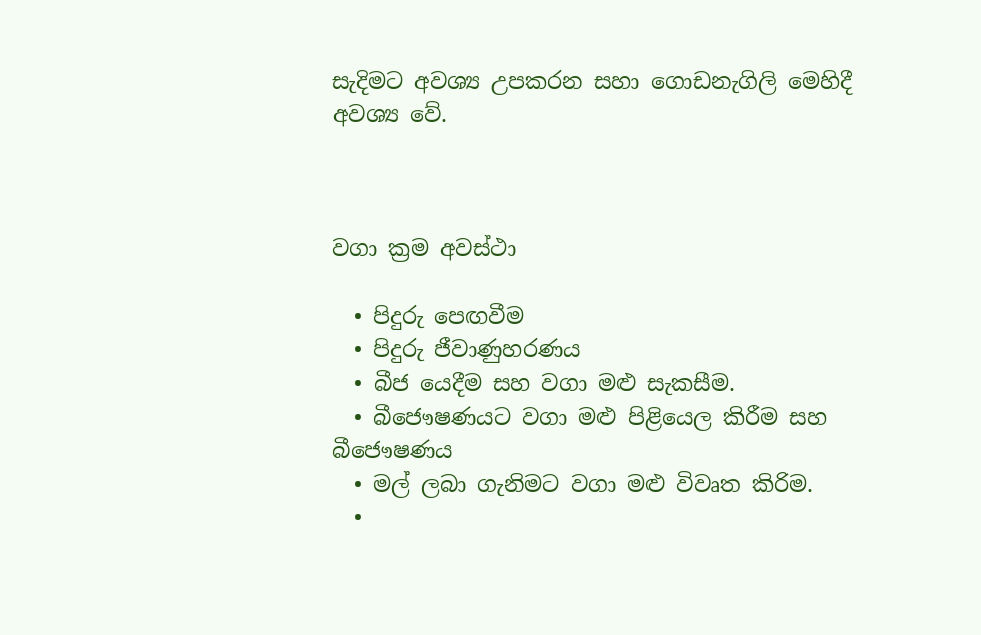සැදිමට අවශ්‍ය උපකරන සහා ගොඩනැගිලි මෙහිදී අවශ්‍ය වේ.



වගා ක්‍රම අවස්ථා

  • පිදුරු පෙඟවීම
  • පිදුරු ජීවාණුහරණය
  • බීජ යෙදීම සහ වගා මළු සැකසීම.
  • බීජෞෂණයට වගා මළු පිළියෙල කිරීම සහ බීජෞෂණය
  • මල් ලබා ගැනිමට වගා මළු විවෘත කිරිම.
  •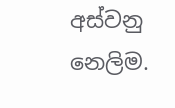අස්වනු නෙලිම.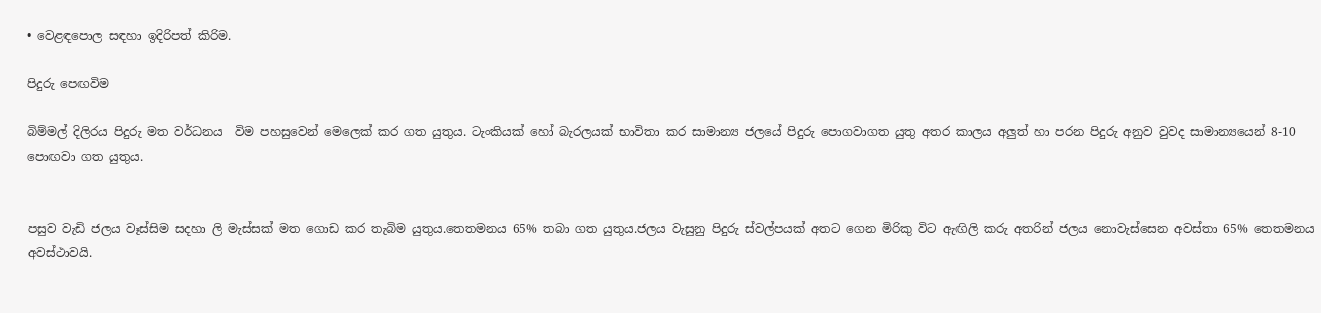• වෙළඳපොල සඳහා ඉදිරිපත් කිරිම.

පිදුරු පෙඟවිම

බිම්මල් දිලිරය පිදුරු මත වර්ධනය  විම පහසුවෙන් මෙලෙක් කර ගත යුතුය. ටැංකියක් හෝ බැරලයක් භාවිතා කර සාමාන්‍ය ජලයේ පිදුරු පොගවාගත යුතු අතර කාලය අලුත් හා පරන පිදුරු අනුව වුවද සාමාන්‍යයෙන් 8-10 පොඟවා ගත යුතුය.


පසුව වැඩි ජලය වෑස්සිම සදහා ලි මැස්සක් මත ගොඩ කර තැබිම යුතුය.තෙතමනය 65% තබා ගත යුතුය.ජලය වැසුනු පිදුරු ස්වල්පයක් අතට ගෙන මිරිකු විට ඇඟිලි කරු අතරින් ජලය නොවැස්සෙන අවස්තා 65% තෙතමනය අවස්ථාවයි.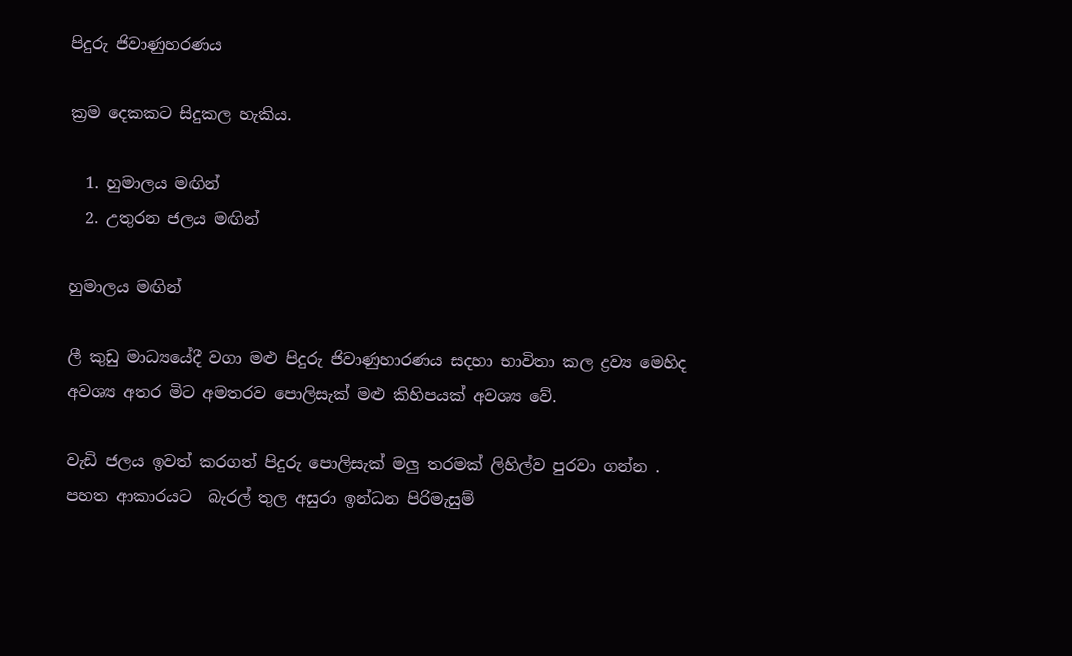පිදුරු ජිවාණුහරණය

ක්‍රම දෙකකට සිදුකල හැකිය.

  1. හුමාලය මඟින්
  2. උතුරන ජලය මඟින්

හුමාලය මඟින්

ලී කුඩු මාධ්‍යයේදී වගා මළු පිදුරු ජිවාණුහාරණය සදහා භාවිතා කල ද්‍රව්‍ය මෙහිද  අවශ්‍ය අතර මිට අමතරව පොලිසැක් මළු කිහිපයක් අවශ්‍ය වේ.

වැඩි ජලය ඉවත් කරගත් පිදුරු පොලිසැක් මලු තරමක් ලිහිල්ව පුරවා ගන්න . පහත ආකාරයට  බැරල් තුල අසුරා ඉන්ධන පිරිමැසුම්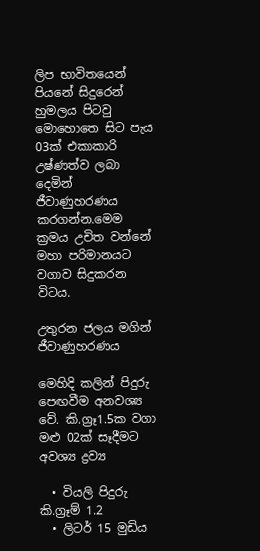ලිප භාවිතයෙන් පියනේ සිදුරෙන් හුමලය පිටවු මොහොතෙ සිට පැය 03ක් එකාකාරි උෂ්ණත්ව ලබා දෙමින් ජීවාණුහරණය කරගන්න.මෙම ක්‍රමය උචිත වන්නේ මහා පරිමානයට වගාව සිදුකරන විටය.

උතුරන ජලය මගින් ජීවාණුහරණය

මෙහිදි කලින් පිදුරු පෙඟවීම අනවශ්‍ය වේ. කි.ග්‍රෑ1.5ක වගා මළු 02ක් සෑදීමට අවශ්‍ය ද්‍රව්‍ය

  • වියලි පිදුරු කි.ග්‍රෑම් 1.2
  • ලිටර් 15 මුඩිය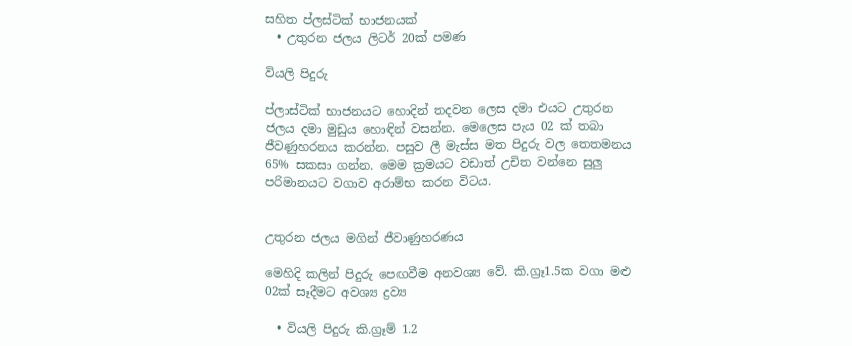සහිත ප්ලස්ටික් භාජනයක්
  • උතුරන ජලය ලිටර් 20ක් පමණ

වියලි පිදුරු

ප්ලාස්ටික් භාජනයට හොදින් තදවන ලෙස දමා එයට උතුරන ජලය දමා මුඩුය හොඳින් වසන්න. මෙලෙස පැය 02 ක් තබා ජීවණුහරනය කරන්න. පසුව ලී මැස්ස මත පිදුරු වල තෙතමනය 65% සකසා ගන්න. මෙම ක්‍රමයට වඩාත් උචිත වන්නෙ සුලු පරිමානයට වගාව අරාම්භ කරන විටය.


උතුරන ජලය මගින් ජීවාණුහරණය

මෙහිදි කලින් පිදුරු පෙඟවීම අනවශ්‍ය වේ. කි.ග්‍රෑ1.5ක වගා මළු 02ක් සෑදීමට අවශ්‍ය ද්‍රව්‍ය

  • වියලි පිදුරු කි.ග්‍රෑම් 1.2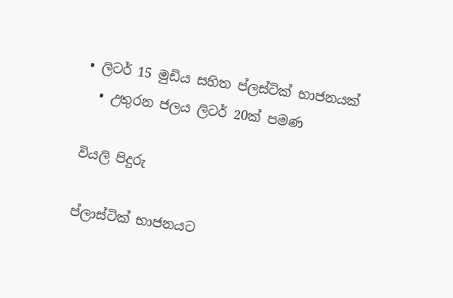• ලිටර් 15 මුඩිය සහිත ප්ලස්ටික් භාජනයක්
  • උතුරන ජලය ලිටර් 20ක් පමණ

වියලි පිදුරු

ප්ලාස්ටික් භාජනයට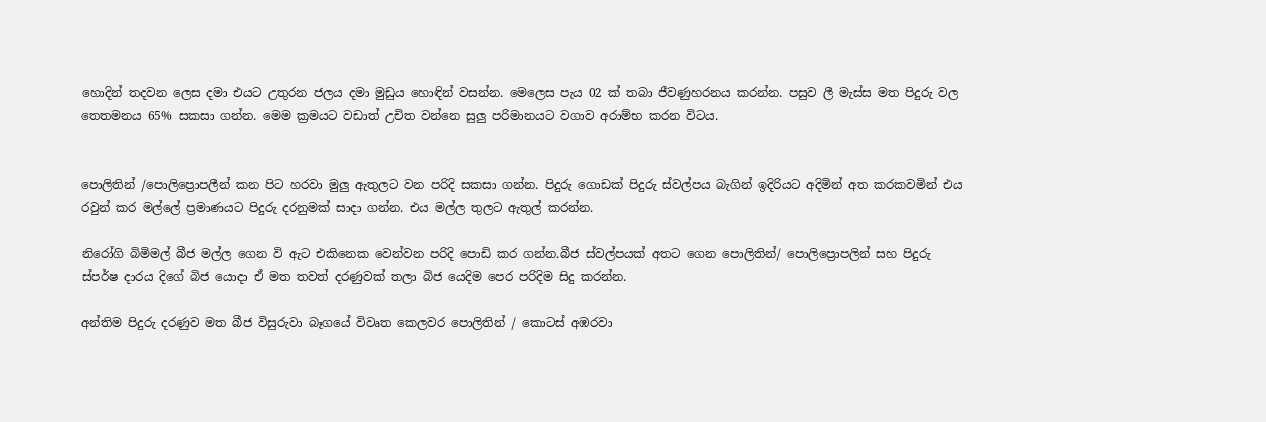හොදින් තදවන ලෙස දමා එයට උතුරන ජලය දමා මුඩුය හොඳින් වසන්න. මෙලෙස පැය 02 ක් තබා ජීවණුහරනය කරන්න. පසුව ලී මැස්ස මත පිදුරු වල තෙතමනය 65% සකසා ගන්න. මෙම ක්‍රමයට වඩාත් උචිත වන්නෙ සුලු පරිමානයට වගාව අරාම්භ කරන විටය.


පොලිතින් /පොලිප්‍රොපලීන් කන පිට හරවා මුලු ඇතුලට වන පරිදි සකසා ගන්න. පිදුරු ගොඩක් පිදුරු ස්වල්පය බැගින් ඉදිරියට අදිමින් අත කරකවමින් එය රවුන් කර මල්ලේ ප්‍රමාණයට පිදුරු දරනුමක් සාදා ගන්න. එය මල්ල තුලට ඇතුල් කරන්න.

නිරෝගි බිමිමල් බීජ මල්ල ගෙන වි ඇට එකිනෙක වෙන්වන පරිදි පොඩි කර ගන්න.බීජ ස්වල්පයක් අතට ගෙන පොලිතින්/ පොලිප්‍රොපලින් සහ පිදුරු ස්පර්ෂ දාරය දිගේ බිජ යොදා ඒ මත තවත් දරණුවක් තලා බිජ යෙදිම පෙර පරිදිම සිදු කරන්න.

අන්තිම පිදුරු දරණුව මත බීජ විසුරුවා‍ බෑගයේ විවෘත කෙලවර පොලිතින් / කොටස් අඹරවා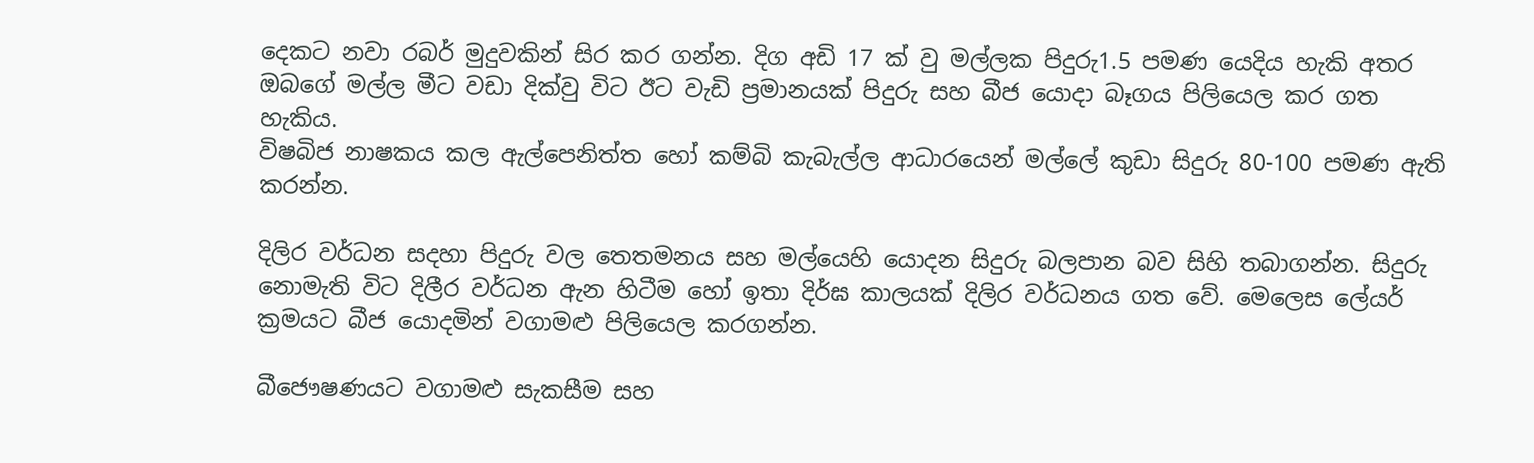දෙකට නවා රබර් මුදුවකින් සිර කර ගන්න. දිග අඩි 17 ක් වු මල්ලක පිදුරු1.5 පමණ යෙදිය හැකි අතර ඔබගේ මල්ල මීට වඩා දික්වු විට ඊට වැඩි ප්‍රමානයක් පිදුරු සහ බීජ යොදා බෑගය පිලියෙල කර ගත හැකිය.
විෂබිජ නාෂකය කල ඇල්පෙනිත්ත හෝ කම්බි කැබැල්ල ආධාරයෙන් මල්ලේ කුඩා සිදුරු 80-100 පමණ ඇති කරන්න.

දිලිර වර්ධන සදහා පිදුරු වල තෙතමනය සහ මල්යෙහි යොදන සිදුරු බලපාන බව සිහි තබාගන්න. සිදුරු නොමැති විට දිලීර වර්ධන ඇන හිටීම හෝ ඉතා දිර්ඝ කාලයක් දිලිර වර්ධනය ගත වේ. මෙලෙස ලේයර් ක්‍රමයට බීජ යොදමින් වගාමළු පිලියෙල කරගන්න.

බීජෞෂණයට වගාමළු සැකසීම සහ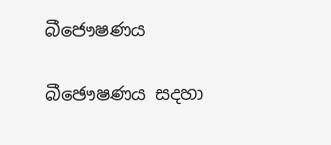බීජෞෂණය

බීඡෞෂණය සදහා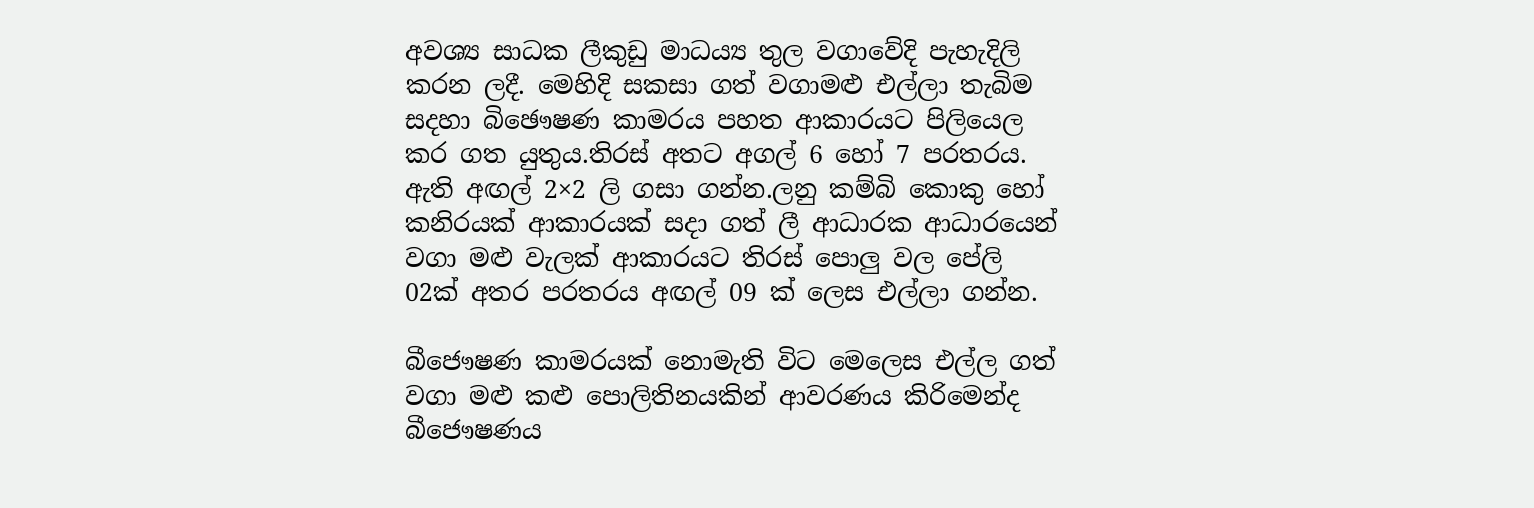අවශ්‍ය සාධක ලීකුඩු මාධය්‍ය තුල වගාවේදි පැහැදිලි කරන ලදී. මෙහිදි සකසා ගත් වගාමළු එල්ලා තැබිම සදහා බිඡෞෂණ කාමරය පහත ආකාරයට පිලියෙල කර ගත යුතුය.තිරස් අතට අගල් 6 හෝ 7 පරතරය. ඇති අඟල් 2×2 ලි ගසා ගන්න.ලනු කම්බි කොකු හෝ කනිරයක් ආකාරයක් සදා ගත් ලී ආධාරක ආධාරයෙන් වගා මළු වැලක් ආකාරයට තිරස් පොලු වල පේලි 02ක් අතර පරතරය අඟල් 09 ක් ලෙස එල්ලා ගන්න.

බීජෞෂණ කාමරයක් නොමැති විට මෙලෙස එල්ල ගත් වගා මළු කළු පොලිතිනයකින් ආවරණය කිරිමෙන්ද බීජෞෂණය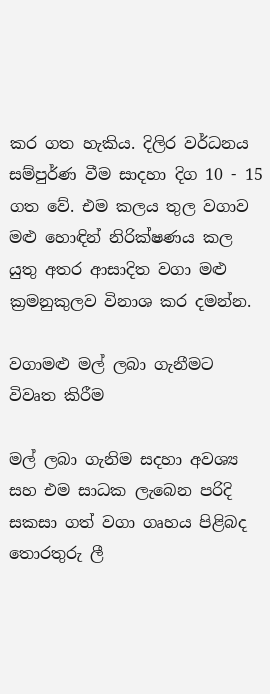කර ගත හැකිය. දිලිර වර්ධනය සම්පුර්ණ වීම සාදහා දිග 10 - 15 ගත වේ. එම කලය තුල වගාව මළු හොඳින් නිරික්ෂණය කල යුතු අතර ආසාදිත වගා මළු ක්‍රමනුකුලව විනාශ කර දමන්න.

වගාමළු මල් ලබා ගැනීමට විවෘත කිරීම

මල් ලබා ගැනිම සදහා අවශ්‍ය සහ එම සාධක ලැබෙන පරිදි සකසා ගත් වගා ගෘහය පිළිබද තොරතුරු ලී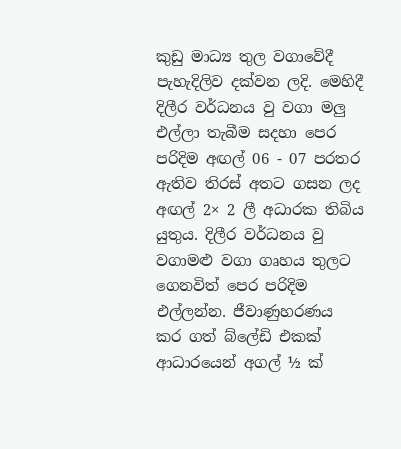කුඩු මාධ්‍ය තුල වගාවේදී පැහැදිලිව දක්වන ලදි. මෙහිදී දිලීර වර්ධනය වු වගා මලු එල්ලා තැබීම සදහා පෙර පරිදිම අඟල් 06 - 07 පරතර ඇතිව තිරස් අතට ගසන ලද අඟල් 2× 2 ලී අධාරක තිබිය යුතුය. දිලීර වර්ධනය වු වගාමළු වගා ගෘහය තුලට ගෙනවිත් පෙර පරිදිම එල්ලන්න. ජීවාණුහරණය කර ගත් බ්ලේඩි එකක් ආධාරයෙන් අගල් ½ ක්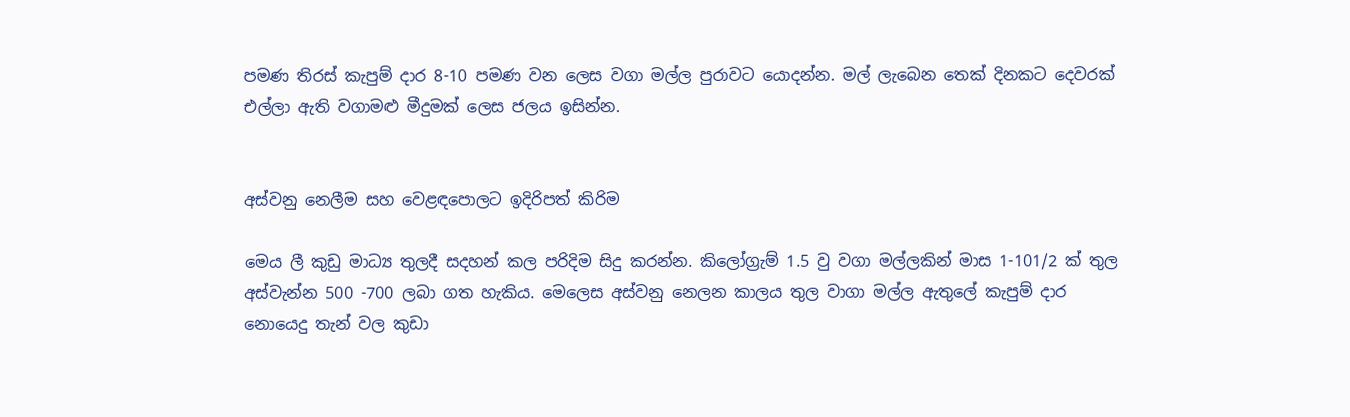පමණ තිරස් කැපුම් දාර 8-10 පමණ වන ලෙස වගා මල්ල පුරාවට යොදන්න. මල් ලැබෙන තෙක් දිනකට දෙවරක් එල්ලා ඇති වගාමළු මීදුමක් ලෙස ජලය ඉසින්න.


අස්වනු නෙලීම සහ වෙළඳපොලට ඉදිරිපත් කිරිම

මෙය ලී කුඩු මාධ්‍ය තුලදී සදහන් කල පරිදිම සිදු කරන්න. කිලෝග්‍රැම් 1.5 වු වගා මල්ලකින් මාස 1-101/2 ක් තුල අස්වැන්න 500 -700 ලබා ගත හැකිය. මෙලෙස අස්වනු නෙලන කාලය තුල වාගා මල්ල ඇතුලේ කැපුම් දාර නොයෙදු තැන් වල කුඩා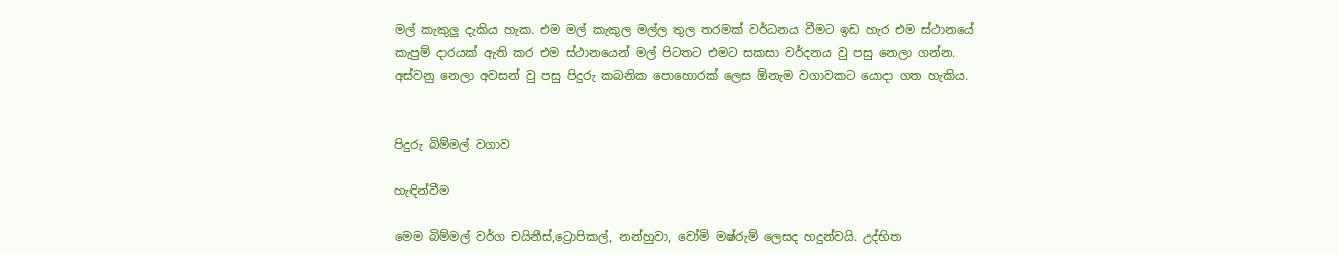මල් කැකුලු දැකිය හැක. එම මල් කැකුල මල්ල තුල තරමක් වර්ධනය වීමට ඉඩ හැර එම ස්ථානයේ කැපුම් දාරයක් ඇති කර එම ස්ථානයෙන් මල් පිටතට එමට සකසා වර්දනය වු පසු නෙලා ගන්න.
අස්වනු නෙලා අවසන් වු පසු පිදුරු කබනික පොහොරක් ලෙස ඕනැම වගාවකට යොදා ගත හැකිය.


පිදුරු බිම්මල් වගාව

හැඳින්වීම

මෙම බිම්මල් වර්ග චයිනීස්,ට්‍රොපිකල්, නන්හුවා, වෝමි මෂ්රුම් ලෙසද හදුන්වයි. උද්භිත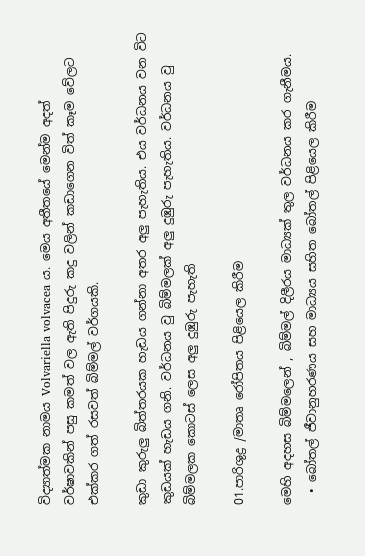විද්‍යාත්මක නාමය Volvariella volvacea ය. මෙය අතීතයේ මෙන්ම අදත් වර්ෂාවකින් පසු කමත් වල ඇති පිදුරු කදු වලින් කඩාගෙන විත් කෑම වේලට එක්කර ගත් රසවත් බිම්මල් වර්ගයකි.

කුඩා කුරුලු බිත්තරයක හැඩය ගන්නා අතර අලු පැහැතිය. එය වර්ධනය වන විට කුඩයක් හැඩය ගනි. වර්ධනය වු බිම්මලක් අලු දුඹුරු පැහැතිය. වර්ධනය වු බිම්මලක කොටස් ලෙස අලු දුඹුරු පැහැති

01.පාරිශුද්‍ර /මාතෘ රෝපිතය පිළියෙල කිරීම

මෙහි අදහස බිම්මලෙන් , බිම්මල් දිලීරය මාධ්‍යක් තුල වර්ධනය කර ගැනීමය.
  • බෝතල් ජීවානුහරණය සහ මාධ්‍යය සහිත බෝතල් පිළියෙල කිරීම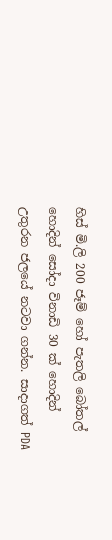හිස් මි.ලි 200 ජෑම් හෝ පැතලි බෝතල් හොදින් සෝදා විනාඩි 30 ක් හොදින් උතුරන ජලයේ නටවා ගන්න. සාදාගත් PDA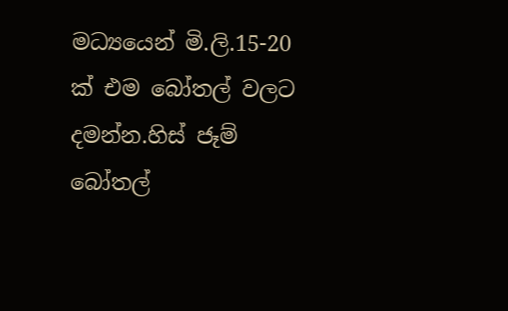මධ්‍යයෙන් මි.ලි.15-20 ක් එම බෝතල් වලට දමන්න.හිස් ජෑම් බෝතල්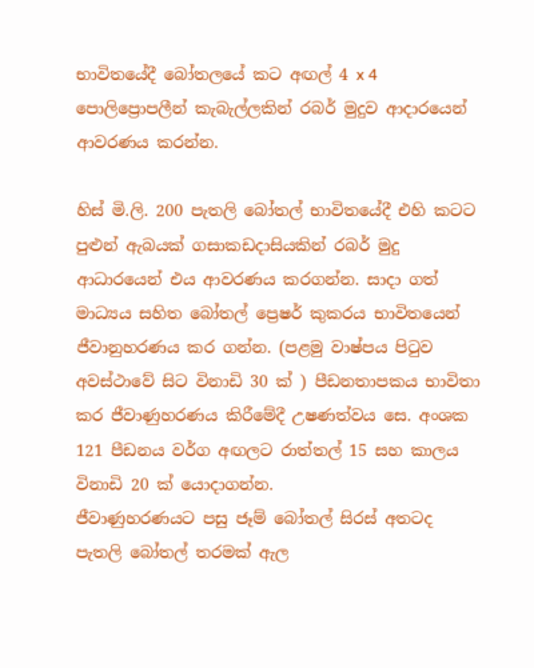භාවිතයේදී බෝතලයේ කට අඟල් 4 x 4 පොලිප්‍රොපලීන් කැබැල්ලකින් රබර් මුදුව ආදාරයෙන් ආවරණය කරන්න.

හිස් මි.ලි. 200 පැතලි බෝතල් භාවිතයේදී එහි කටට පුළුන් ඇබයක් ගසාකඩදාසියකින් රබර් මුදු ආධාරයෙන් එය ආවරණය කරගන්න. සාදා ගත් මාධ්‍යය සහිත බෝතල් ප්‍රෙෂර් කුකරය භාවිතයෙන් ජීවානුහරණය කර ගන්න. (පළමු වාෂ්පය පිටුව අවස්ථාවේ සිට විනාඩි 30 ක් ) පීඩනතාපකය භාවිතා කර ජීවාණුහරණය කිරී‍මේදී උෂණත්වය ‍සෙ. අංශක 121 පීඩනය වර්ග අඟලට රාත්තල් 15 සහ කාලය විනාඩි 20 ක් යොදාගන්න.
ජීවාණුහරණයට පසු ජෑම් බෝතල් සිරස් අතටද පැතලි බෝතල් තරමක් ඇල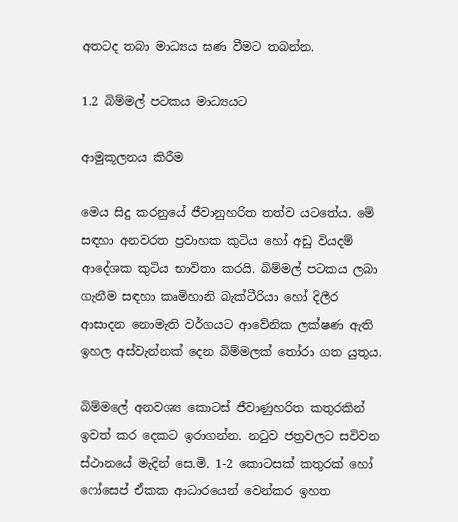අතටද තබා මාධ්‍යය ඝණ වීමට තබන්න.

1.2 බිම්මල් පටකය මාධ්‍යයට

ආමුකූලනය කිරීම

මෙය සිදු කරනුයේ ජීවානුහරිත තත්ව යටතේය. මේ සඳහා අනවරත ප්‍රවාහක කුටිය හෝ අඩු වියදම් ආදේශක කුටිය භාවිතා කරයි. බිම්මල් පටකය ලබා ගැනීම සඳහා කෘමිහානි බැක්ටීරියා හෝ දිලීර ආසාදන නොමැති වර්ගයට ආවේනික ලක්ෂණ ඇති ඉහල අස්වැන්නක් දෙන බිම්මලක් තෝරා ගත යුතුය.

බිම්මලේ අනවශ්‍ය කොටස් ජීවාණුහරිත කතුරකින් ඉවත් කර දෙකට ඉරාගන්න. නටුව ජත්‍රවලට සවිවන ස්ථානයේ මැදින් සෙ.මි. 1-2 කොටසක් කතුරක් හෝ ෆෝසෙප් ඒකක ආධාරයෙන් වෙන්කර ඉහත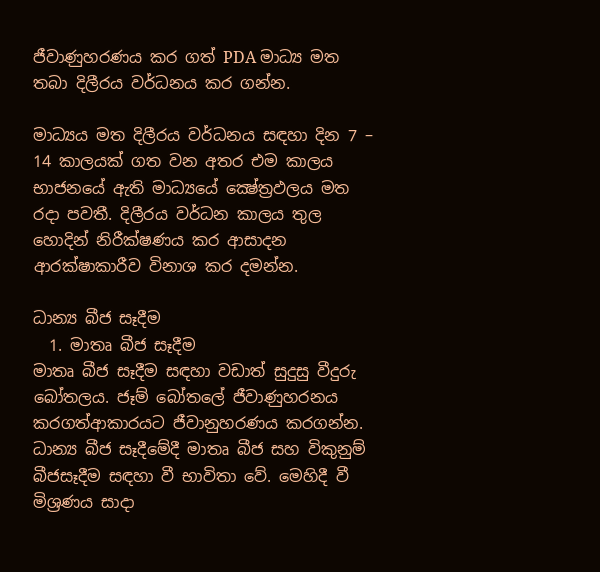ජීවාණුහරණය කර ගත් PDA මාධ්‍ය මත තබා දිලීරය වර්ධනය කර ගන්න.

මාධ්‍යය මත දිලීරය වර්ධනය සඳහා දින 7 – 14 කාලයක් ගත වන අතර එම කාලය භාජනයේ ඇති මාධ්‍යයේ ක්‍ෂේත්‍රඵලය මත රදා පවතී. දිලීරය වර්ධන කාලය තුල හොදින් නිරීක්ෂණය කර ආසාදන ආරක්ෂාකාරීව විනාශ කර දමන්න.

ධාන්‍ය බීජ සෑදීම
  1. මාතෘ බීජ සෑදීම
මාතෘ බීජ සෑදීම සඳහා වඩාත් සුදුසු වීදුරු බෝතලය. ජෑම් බෝතලේ ජීවාණුහරනය කරගත්ආකාරයට ජීවානුහරණය කරගන්න. ධාන්‍ය බීජ සෑදීමේදී මාතෘ බීජ සහ විකුනුම් බීජසෑදීම සඳහා වී භාවිතා වේ. මෙහිදී වී මිශ්‍රණය සාදා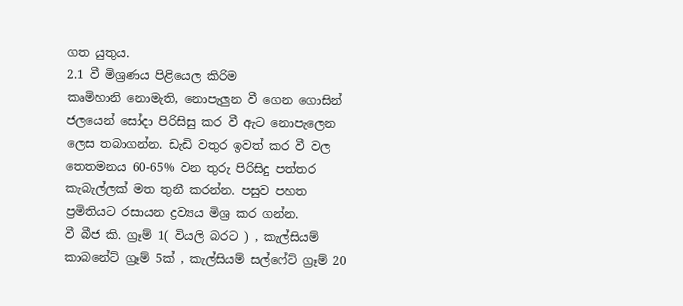ගත යුතුය.
2.1 වී මිශ්‍රණය පිළියෙල කිරිම
කෘමිහානි නොමැති, නොපැලුන වී ගෙන ගොසින් ජලයෙන් සෝදා පිරිසිසු කර වී ඇට නොපැලෙන ලෙස තබාගන්න. ඩැඩි වතුර ඉවත් කර වී වල තෙතමනය 60-65% වන තුරු පිරිසිදු පත්තර කැබැල්ලක් මත තුනී කරන්න. පසුව පහත ප්‍රමිතියට රසායන ද්‍රව්‍යය මිශ්‍ර කර ගන්න.
වී බීජ කි. ග්‍රෑම් 1( වියලි බරට ) , කැල්සියම් කාබනේට් ග්‍රෑම් 5ක් , කැල්සියම් සල්ෆේට් ග්‍රෑම් 20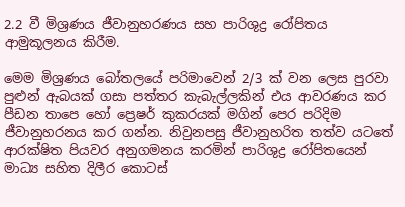2.2 වී මිශ්‍රණය ජීවානුහරණය සහ පාරිශුද්‍ර රෝපිතය ආමුකූලනය කිරීම.

මෙම මිශ්‍රණය බෝතලයේ පරිමාවෙන් 2/3 ක් වන ලෙස පුරවා පුළුන් ඇබයක් ගසා පත්තර කැබැල්ලකින් එය ආවරණය කර පීඩන තාපෙ හෝ ප්‍රෙෂර් කුකරයක් මගින් පෙර පරිදිම ජීවානුහරනය කර ගන්න. නිවුනපසු ජීවානුහරිත තත්ව යටතේ ආරක්ෂිත පියවර අනුගමනය කරමින් පාරිශුද්‍ර රෝපිතයෙන් මාධ්‍ය සහිත දිලීර කොටස්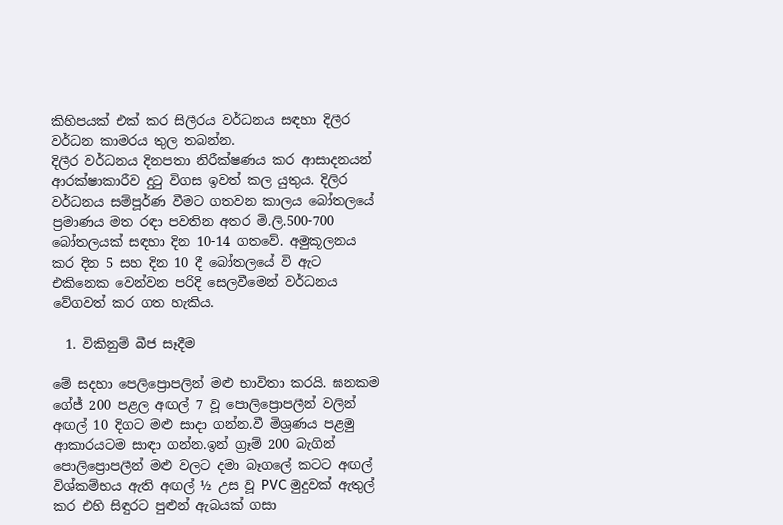කිහිපයක් එක් කර සිලීරය වර්ධනය සඳහා දිලීර වර්ධන කාමරය තුල තබන්න.
දිලීර වර්ධනය දිනපතා නිරීක්ෂණය කර ආසාදනයන් ආරක්ෂාකාරීව දුටු විගස ඉවත් කල යුතුය. දිලිර වර්ධනය සම්පූර්ණ වීමට ගතවන කාලය බෝතලයේ ප්‍රමාණය මත රඳා පවතින අතර මි.ලි.500-700 බෝතලයක් සඳහා දින 10-14 ගතවේ. අමුකූලනය කර දින 5 සහ දින 10 දී බෝතලයේ වි ඇට එකිනෙක වෙන්වන පරිදි සෙලවීමෙන් වර්ධනය වේගවත් කර ගත හැකිය.

  1. විකිනුම් බීජ සෑදීම

මේ සදහා පෙලිප්‍රොපලින් මළු භාවිතා කරයි. ඝනකම ගේජ් 200 පළල අඟල් 7 වූ පොලිප්‍රොපලීන් වලින් අඟල් 10 දිගට මළු සාදා ගන්න.වී මිශ්‍රණය පළමු ආකාරයටම සාඳා ගන්න.ඉන් ග්‍රෑම් 200 බැගින් පොලිප්‍රොපලීන් මළු වලට දමා බෑගලේ කටට අඟල් විශ්කම්භය ඇති අඟල් ½ උස වූ PVC මුදුවක් ඇතුල් කර එහි සිඳුරට පුළුන් ඇබයක් ගසා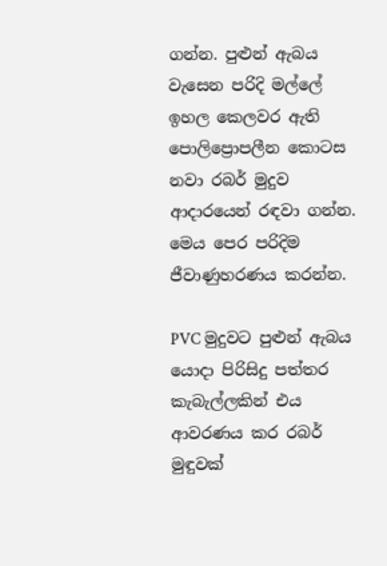ගන්න. පුළුන් ඇබය වැසෙන පරිදි මල්ලේ ඉහල කෙලවර ඇති පොලිප්‍රොපලීන කොටස නවා රබර් මුදුව ආදාරයෙන් රඳවා ගන්න. මෙය පෙර පරිදිම ජීවාණුහරණය කරන්න.

PVC මුදුවට පුළුන් ඇබය යොදා පිරිසිදු පත්තර කැබැල්ලකින් එය ආවරණය කර රබර් මුඳුවක්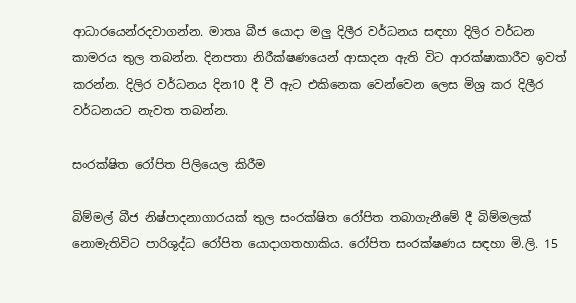ආධාරයෙන්රදවාගන්න. මාතෘ බීජ යොදා මලු දිලීර වර්ධනය සඳහා දිලිර වර්ධන කාමරය තුල තබන්න. දිනපතා නිරීක්ෂණයෙන් ආසාදන ඇති විට ආරක්ෂාකාරීව ඉවත් කරන්න. දිලිර වර්ධනය දින10 දී වී ඇට එකිනෙක වෙන්වෙන ලෙස මිශ්‍ර කර දිලීර වර්ධනයට නැවත තබන්න.

සංරක්ෂිත රෝපිත පිලියෙල කිරීම

බිම්මල් බීජ නිෂ්පාදනාගාරයක් තුල සංරක්ෂිත රෝපිත තබාගැනීමේ දී බිම්මලක් නොමැතිවිට පාරිශුද්ධ රෝපිත යොදාගතහාකිය. රෝපිත සංරක්ෂණය සඳහා මි.ලි. 15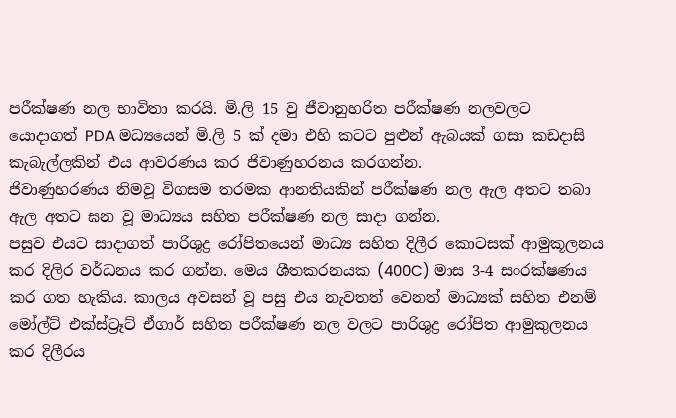පරීක්ෂණ නල භාවිතා කරයි. මි.ලි 15 වු ජීවානුහරිත පරීක්ෂණ නලවලට යොදාගත් PDA මධ්‍යයෙන් මි.ලි 5 ක් දමා එහි කටට පුළුන් ඇබයක් ගසා කඩදාසි කැබැල්ලකින් එය ආවරණය කර ජිවාණුහරනය කරගන්න.
ජිවාණුහරණය නිමවූ විගසම තරමක ආනතියකින් පරීක්ෂණ නල ඇල අතට තබා ඇල අතට ඝන වූ මාධ්‍යය සහිත පරීක්ෂණ නල සාදා ගන්න.
පසුව එයට සාදාගත් පාරිශුද්‍ර රෝපිතයෙන් මාධ්‍ය සහිත දිලීර කොටසක් ආමුකූලනය කර දිලිර වර්ධනය කර ගන්න. මෙය ශීතකරනයක (400C) මාස 3-4 සංරක්ෂණය කර ගත හැකිය. කාලය අවසන් වූ පසු එය නැවතත් වෙනත් මාධ්‍යක් සහිත එනම් මෝල්ට් එක්ස්ට්‍රෑට් ඒගාර් සහිත පරීක්ෂණ නල වලට පාරිශුද්‍ර රෝපිත ආමුකුලනය කර දිලීරය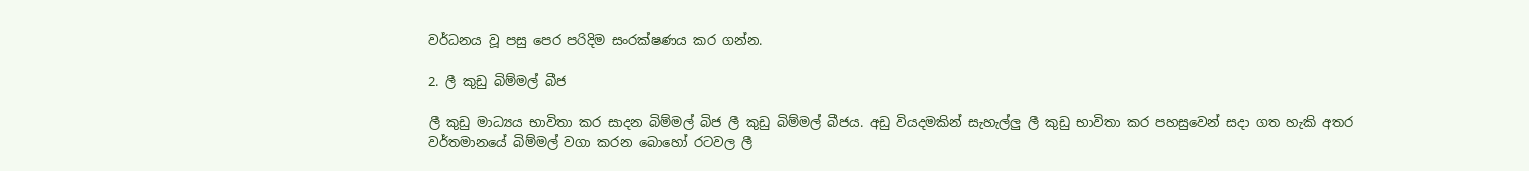වර්ධනය වූ පසු පෙර පරිදිම සංරක්ෂණය කර ගන්න.

2. ලී කුඩු බිම්මල් බීජ

ලී කුඩු මාධ්‍යය භාවිතා කර සාදන බිම්මල් බිජ ලී කුඩු බිම්මල් බීජය. අඩු වියදමකින් සැහැල්ලු ලී කුඩු භාවිතා කර පහසුවෙන් සදා ගත හැකි අතර වර්තමානයේ බිම්මල් වගා කරන බොහෝ රටවල ලී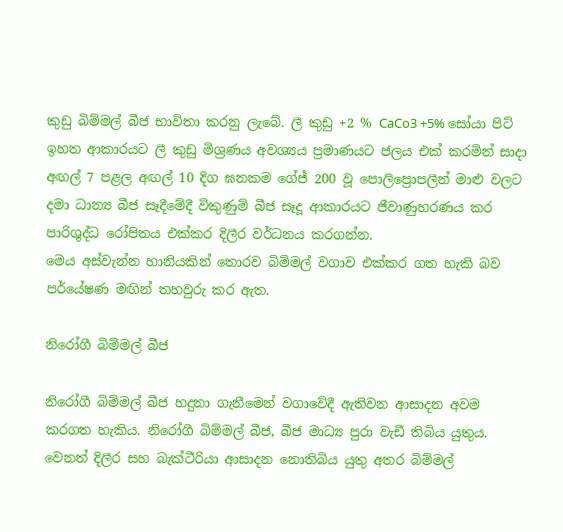කුඩු බිම්මල් බීජ භාවිතා කරනු ලැබේ. ලී කුඩු +2 % CaCo3 +5% සෝයා පිට් ඉහත ආකාරයට ලී කුඩු මිශ්‍රණය අවශ්‍යය ප්‍රමාණයට ජලය එක් කරමින් සාදා අඟල් 7 පළල අඟල් 10 දිග ඝනකම ගේජ් 200 වූ පොලිප්‍රොපලීන් මාළු වලට දමා ධාන්‍ය බීජ සෑදීමේදී විකුණුම් බීජ සෑදූ ආකාරයට ජීවාණුහරණය කර පාරිශුද්ධ රෝපිතය එක්කර දිලීර වර්ධනය කරගන්න.
මෙය අස්වැන්න හානියකින් තොරව බිම්මල් වගාව එක්කර ගත හැකි බව පර්යේෂණ මඟින් තහවුරු කර ඇත.

නිරෝගී බිම්මල් බීජ

නිරෝගී බිම්මල් බීජ හදුනා ගැනීමෙන් වගාවේදී ඇතිවන ආසාදන අවම කරගත හැකිය. නිරෝගී බිම්මල් බීජ, බීජ මාධ්‍ය පුරා වැඩී තිබිය යුතුය. වෙනත් දිලීර සහ බැක්ටීරියා ආසාදන නොතිබිය යුතු අතර බිම්මල්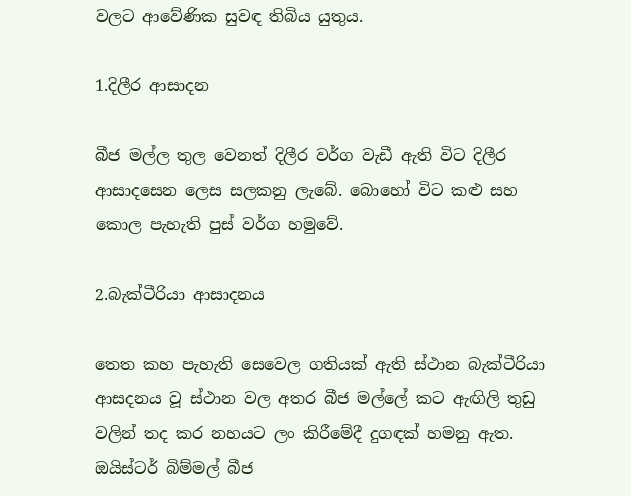වලට ආවේණික සුවඳ තිබිය යුතුය.

1.දිලීර ආසාදන

බීජ මල්ල තුල වෙනත් දිලීර වර්ග වැඩී ඇති විට දිලීර ආසාදසෙන ලෙස සලකනු ලැබේ. බොහෝ විට කළු සහ කොල පැහැති පුස් වර්ග හමුවේ.

2.බැක්ටීරියා ආසාදනය

තෙත කහ පැහැති සෙවෙල ගතියක් ඇති ස්ථාන බැක්ටීරියා ආසදනය වූ ස්ථාන වල අතර බීජ මල්ලේ කට ඇඟිලි තුඩු වලින් තද කර නහයට ලං කිරීමේදී දුගඳක් හමනු ඇත.
ඔයිස්ටර් බිම්මල් බීජ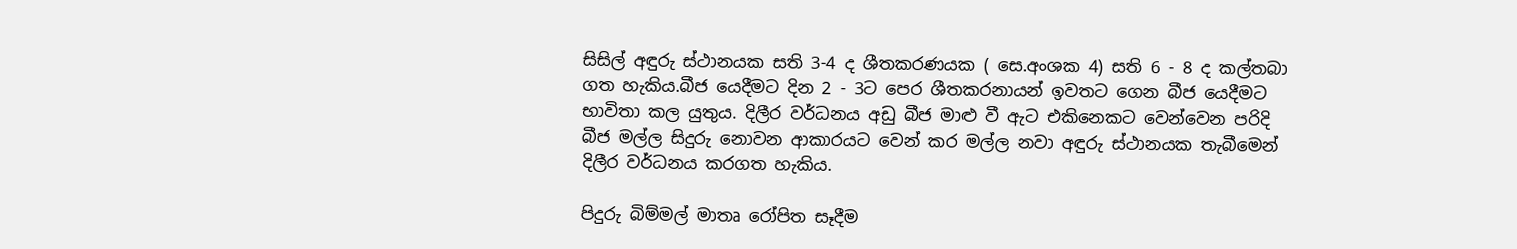සිසිල් අඳුරු ස්ථානයක සති 3-4 ද ශීතකරණයක ( සෙ.අංශක 4) සති 6 - 8 ද කල්තබා ගත හැකිය.බීජ යෙදීමට දින 2 - 3ට පෙර ශීතකරනායන් ඉවතට ගෙන බීජ යෙදීමට භාවිතා කල යුතුය. දිලීර වර්ධනය අඩු බීජ මාළු වී ඇට එකිනෙකට වෙන්වෙන පරිදි බීජ මල්ල සිදුරු නොවන ආකාරයට වෙන් කර මල්ල නවා අඳුරු ස්ථානයක තැබීමෙන් දිලීර වර්ධනය කරගත හැකිය.

පිදුරු බිම්මල් මාතෘ රෝපිත සෑදීම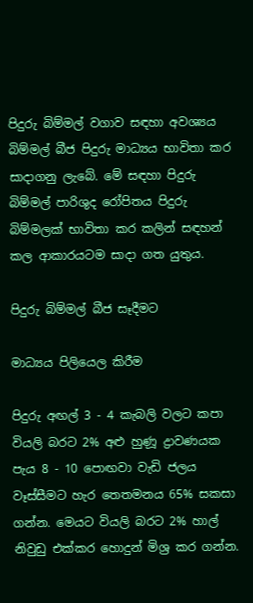පිදුරු බිම්මල් වගාව සඳහා අවශ්‍යය බිම්මල් බීජ පිදුරු මාධ්‍යය භාවිතා කර සාදාගනු ලැබේ. මේ සඳහා පිදුරු බිම්මල් පාරිශුද රෝපිතය පිදුරු බිම්මලක් භාවිතා කර කලින් සඳහන් කල ආකාරයටම සාදා ගත යුතුය.

පිදුරු බිම්මල් බීජ සෑදීමට

මාධ්‍යය පිලියෙල කිරීම

පිදුරු අඟල් 3 - 4 කැබලි වලට කපා වියලි බරට 2% අළු හුණූ ද්‍රාවණයක පැය 8 - 10 පොඟවා වැඩි ජලය වෑස්සීමට හැර තෙතමනය 65% සකසා ගන්න. මෙයට වියලි බරට 2% හාල් නිවුඩු එක්කර හොදුන් මිශ්‍ර කර ගන්න.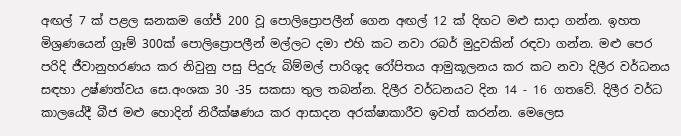අඟල් 7 ක් පළල ඝනකම ගේජ් 200 වූ පොලිප්‍රොපලීන් ගෙන අඟල් 12 ක් දිඟට මළු සාදා ගන්න. ඉහත මිශ්‍රණයෙන් ග්‍රෑම් 300ක් පොලිප්‍රොපලීන් මල්ලට දමා එහි කට නවා රබර් මුදුවකින් රඳවා ගන්න. මළු පෙර පරිදි ජීවානුහරණය කර නිවුනු පසු පිදුරු බිම්මල් පාරිශුද රෝපිතය ආමුකූලනය කර කට නවා දිලීර වර්ධනය සඳහා උෂ්ණත්වය සෙ.අංශක 30 -35 සකසා තුල තබන්න. දිලීර වර්ධනයට දින 14 - 16 ගතවේ. දිලීර වර්ධ කාලයේදී බීජ මළු හොදින් නිරීක්ෂණය කර ආසාදන අරක්ෂාකාරීව ඉවත් කරන්න. මෙලෙස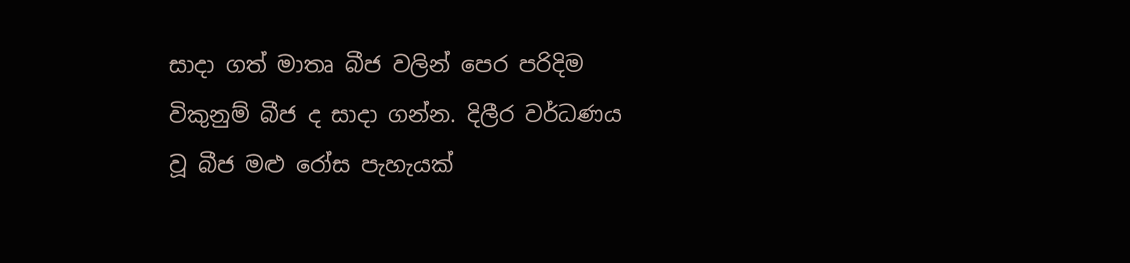සාදා ගත් මාතෘ බීජ වලින් පෙර පරිදිම විකුනුම් බීජ ද සාදා ගන්න. දිලීර වර්ධණය වූ බීජ මළු රෝස පැහැයක්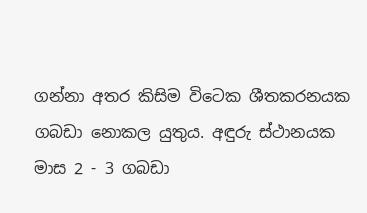ගන්නා අතර කිසිම විටෙක ශීතකරනයක ගබඩා නොකල යුතුය. අඳුරු ස්ථානයක මාස 2 - 3 ගබඩා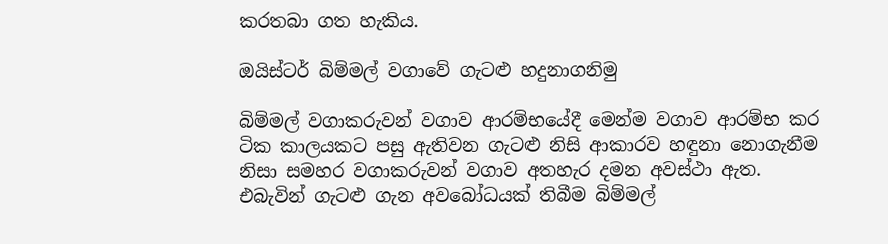කරතබා ගත හැකිය.

ඔයිස්ටර් බිම්මල් වගාවේ ගැටළු හදුනාගනිමු

බිම්මල් වගාකරුවන් වගාව ආරම්භයේදී මෙන්ම වගාව ආරම්භ කර ටික කාලයකට පසු ඇතිවන ගැටළු නිසි ආකාරව හඳුනා නොගැනීම නිසා සමහර වගාකරුවන් වගාව අතහැර දමන අවස්ථා ඇත. එබැවින් ගැටළු ගැන අවබෝධයක් තිබීම බිම්මල්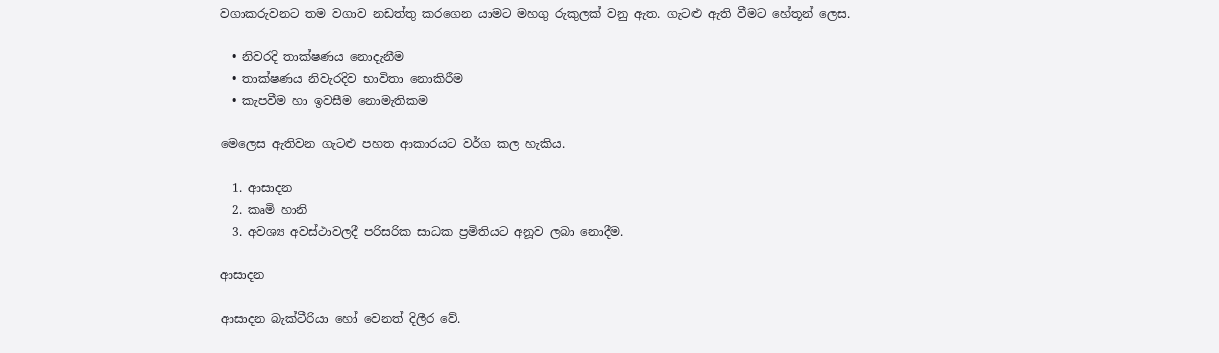වගාකරුවනට තම වගාව නඩත්තු කරගෙන යාමට මහගු රුකුලක් වනු ඇත. ගැටළු ඇති වීමට හේතූන් ලෙස.

  • නිවරදි තාක්ෂණය නොදැනීම
  • තාක්ෂණය නිවැරදිව භාවිතා නොකිරීම
  • කැපවීම හා ඉවසීම නොමැතිකම

මෙලෙස ඇතිවන ගැටළු පහත ආකාරයට වර්ග කල හැකිය.

  1. ආසාදන
  2. කෘමි හානි
  3. අවශ්‍ය අවස්ථාවලදී පරිසරික සාධක ප්‍රමිතියට අනූව ලබා නොදීම.

ආසාදන

ආසාදන බැක්ටීරියා හෝ වෙනත් දිලීර වේ.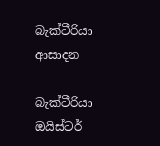බැක්ටීරියා ආසාදන

බැක්ටීරියා ඔයිස්ටර්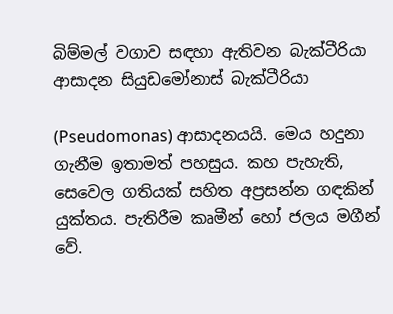බිම්මල් වගාව සඳහා ඇතිවන බැක්ටීරියා ආසාදන සියුඩමෝනාස් බැක්ටීරියා

(Pseudomonas) ආසාදනයයි. මෙය හදුනා ගැනීම ඉතාමත් පහසුය. කහ පැහැති, සෙවෙල ගතියක් සහිත අප්‍රසන්න ගඳකින් යුක්තය. පැතිරීම කෘමීන් හෝ ජලය මගීන් වේ.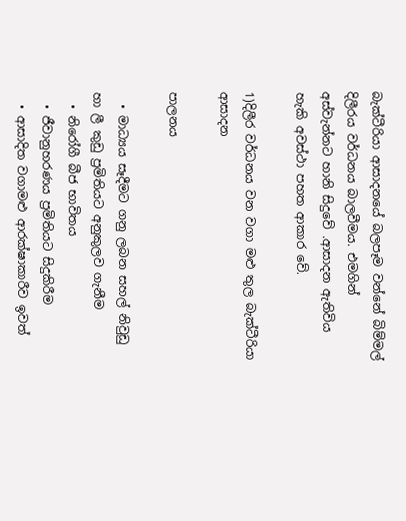බැක්ටීරියා ආසාදනයේ බලපෑම වන්නේ බිම්මල් දිලීරය වර්ධනය බාලවීමය. එමගින් අස්වැන්නට හානි සිදුවේ .ආසාදන ඇතිවිය හැකි අවස්ථා පහත ආකාර වේ.

1)දිලීර වර්ධනය වන වගා මළු තුල බැක්ටීරියා ආසාදන

පාලනය

  • මාධ්‍යය සෑදීමට ගනු ලබන සහල් නිවුඩු හා ලී කුඩු ප්‍රමිතියට අනුකුලව ගැනීම
  • නිරෝගී බීජ භාවිතය
  • ජීවානුහරණය ප්‍රමිතියට සිදුකිරීම
  • ආසාදිත වගාමළු ආරක්ෂාකාරීව ඉවත්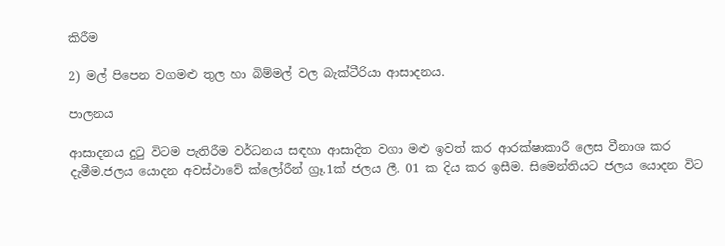කිරීම

2) මල් පිපෙන වගමළු තුල හා බිම්මල් වල බැක්ටීරියා ආසාදනය.

පාලනය

ආසාදනය දුටු විටම පැතිරීම වර්ධනය සඳහා ආසාදිත වගා මළු ඉවත් කර ආරක්ෂාකාරී ලෙස වීනාශ කර දැමීම.ජලය යොදන අවස්ථාවේ ක්ලෝරීන් ග්‍රෑ.1ක් ජලය ලී. 01 ක දිය කර ඉසීම. සිමෙන්තියට ජලය යොදන විට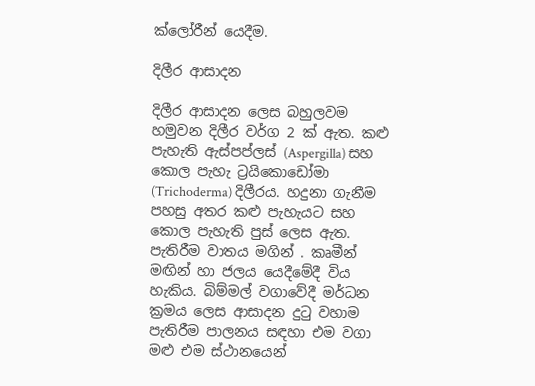ක්ලෝරීන් යෙදීම.

දිලීර ආසාදන

දිලීර ආසාදන ලෙස බහුලවම හමුවන දිලීර වර්ග 2 ක් ඇත. කළු පැහැති ඇස්පප්ලස් (Aspergilla) සහ කොල පැහැ ට්‍රයිකොඩෝමා (Trichoderma) දිලීරය. හදුනා ගැනීම පහසු අතර කළු පැහැයට සහ කොල පැහැති පුස් ලෙස ඇත. පැතිරීම වාතය මගින් . කෘමීන් මඟින් හා ජලය යෙදීමේදී විය හැකිය. බිම්මල් වගාවේදී මර්ධන ක්‍රමය ලෙස ආසාදන දුටු වහාම පැතිරීම පාලනය සඳහා එම වගා මළු එම ස්ථානයෙන්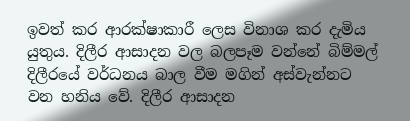ඉවත් කර ආරක්ෂාකාරී ලෙස විනාශ කර දැමිය යුතුය. දිලීර ආසාදන වල බලපෑම වන්නේ බිම්මල් දිලීරයේ වර්ධනය බාල වීම මගින් අස්වැන්නට වන හනිය වේ. දිලීර ආසාදන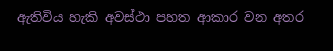ඇතිවිය හැකි අවස්ථා පහත ආකාර වන අතර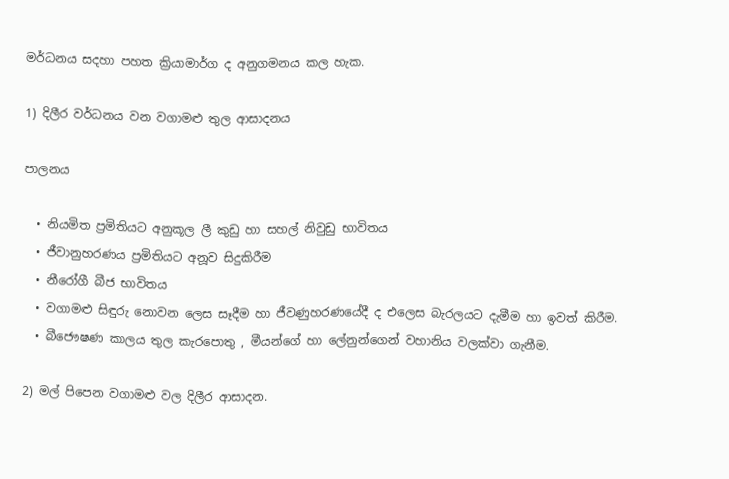මර්ධනය සදහා පහත ක්‍රියාමාර්ග ද අනුගමනය කල හැක.

1) දිලීර වර්ධනය වන වගාමළු තුල ආසාදනය

පාලනය

  • නියමිත ප්‍රමිතියට අනුකූල ලී කුඩු හා සහල් නිවුඩු භාවිතය
  • ජීවානුහරණය ප්‍රමිතියට අනූව සිදුකිරීම
  • නීරෝගී බීජ භාවිතය
  • වගාමළු සිඳුරු නොවන ලෙස සෑදීම හා ජීවණුහරණයේදී ද එලෙස බැරලයට දැමීම හා ඉවත් කිරීම.
  • බීජෞෂණ කාලය තුල කැරපොතු , මීයන්ගේ හා ලේනුන්ගෙන් වහානිය වලක්වා ගැනීම.

2) මල් පිපෙන වගාමළු වල දිලීර ආසාදන.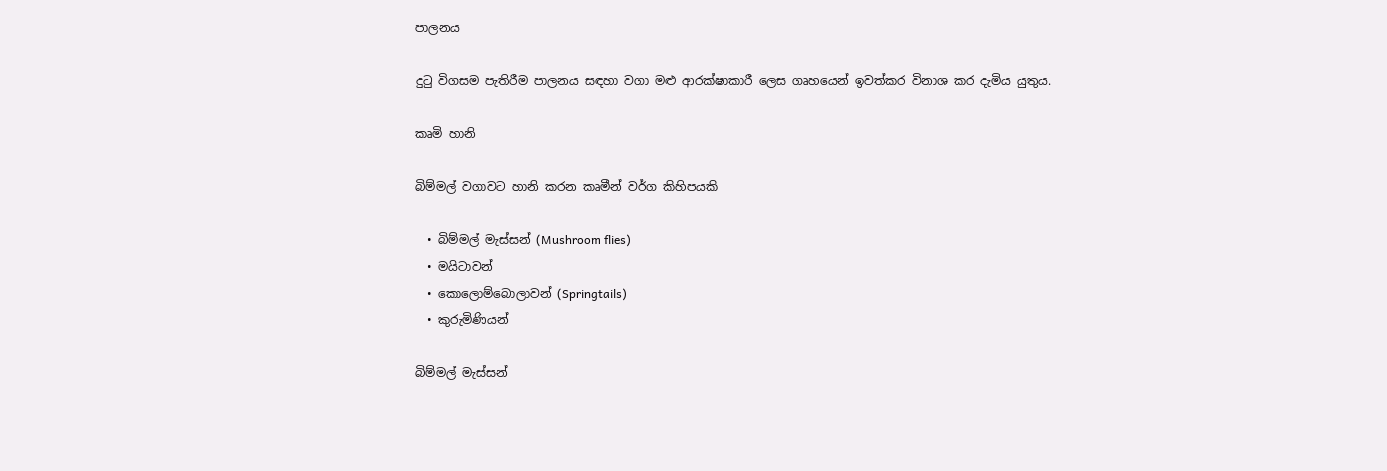පාලනය

දුටු විගසම පැතිරීම පාලනය සඳහා වගා මළු ආරක්ෂාකාරී ලෙස ගෘහයෙන් ඉවත්කර විනාශ කර දැමිය යුතුය.

කෘමි හානි

බිම්මල් වගාවට හානි කරන කෘමීන් වර්ග කිහිපයකි

  • බිම්මල් මැස්සන් (Mushroom flies)
  • මයිටාවන්
  • කොලොම්බොලාවන් (Springtails)
  • කුරුමිණියන්

බිම්මල් මැස්සන්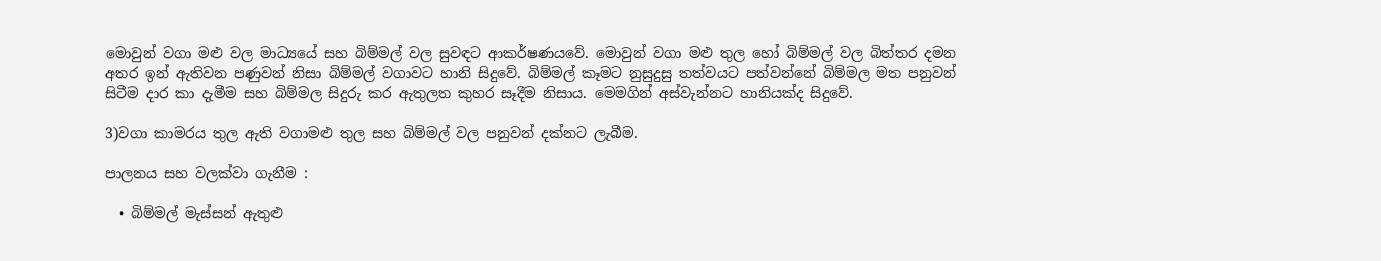මොවුන් වගා මළු වල මාධ්‍යයේ සහ බිම්මල් වල සුවඳට ආකර්ෂණයවේ. මොවුන් වගා මළු තුල හෝ බිම්මල් වල බිත්තර දමන අතර ඉන් ඇතිවන පණුවන් නිසා බිම්මල් වගාවට හානි සිදුවේ. බිම්මල් කෑමට නුසුදුසු තත්වයට පත්වන්නේ බිම්මල මත පනුවන් සිටීම දාර කා දැමීම සහ බිම්මල සිදුරු කර ඇතුලත කුහර සෑදීම නිසාය. මෙමගින් අස්වැන්නට හානියක්ද සිදුවේ.

3)වගා කාමරය තුල ඇති වගාමළු තුල සහ බිම්මල් වල පනුවන් දක්නට ලැබීම.

පාලනය සහ වලක්වා ගැනීම :

  • බිම්මල් මැස්සන් ඇතුළු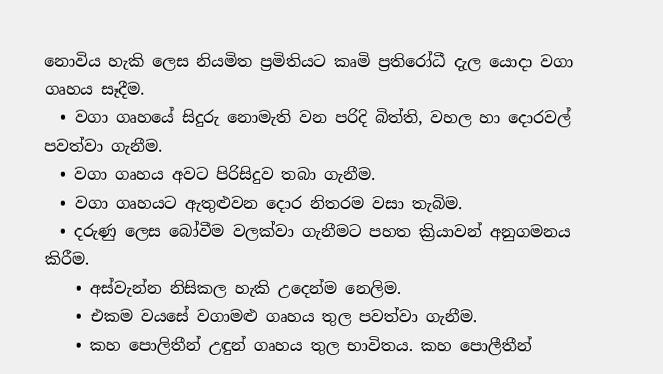නොවිය හැකි ලෙස නියමිත ප්‍රමිතියට කෘමි ප්‍රතිරෝධී දැල යොදා වගා ගෘහය සෑදීම.
  • වගා ගෘහයේ සිදුරු නොමැති වන පරිදි බිත්ති, වහල හා දොරවල් පවත්වා ගැනීම.
  • වගා ගෘහය අවට පිරිසිදුව තබා ගැනීම.
  • වගා ගෘහයට ඇතුළුවන දොර නිතරම වසා තැබිම.
  • දරුණු ලෙස බෝවීම වලක්වා ගැනීමට පහත ක්‍රියාවන් අනුගමනය කිරීම.
    • අස්වැන්න නිසිකල හැකි උදෙන්ම නෙලිම.
    • එකම වයසේ වගාමළු ගෘහය තුල පවත්වා ගැනීම.
    • කහ පොලිතීන් උඳුන් ගෘහය තුල භාවිතය. කහ පොලීතීන්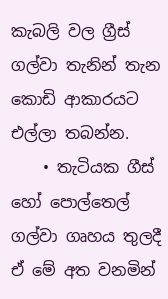කැබලි වල ග්‍රීස් ගල්වා තැනින් තැන කොඩි ආකාරයට එල්ලා තබන්න.
    • තැටියක ගීස් හෝ පොල්තෙල් ගල්වා ගෘහය තුලදී ඒ මේ අත වනමින්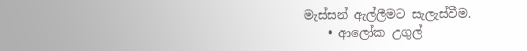මැස්සන් ඇල්ලීමට සැලැස්වීම.
    • ආලෝක උගුල්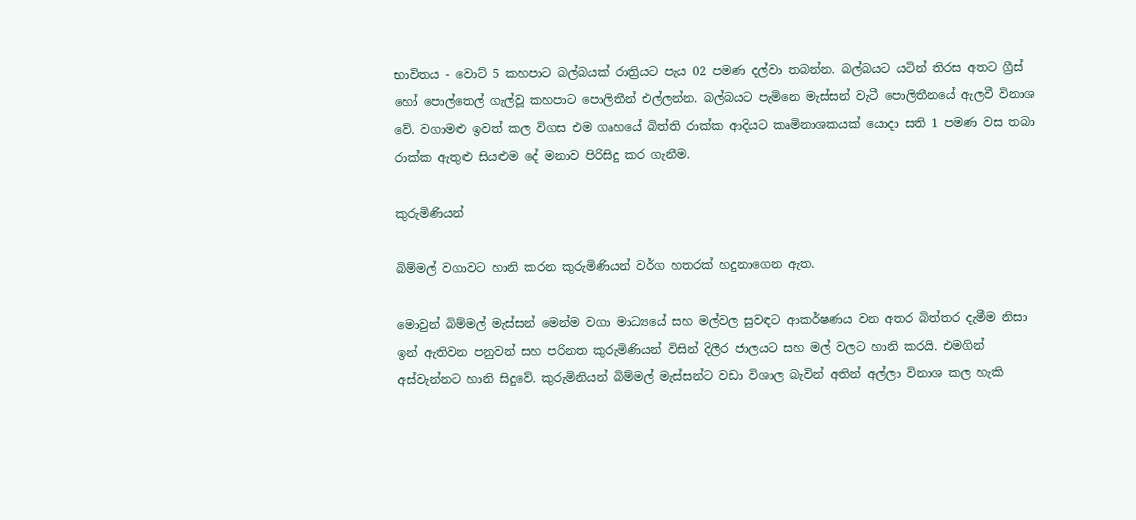භාවිතය - වොට් 5 කහපාට බල්බයක් රාත්‍රියට පැය 02 පමණ දල්වා තබන්න. බල්බයට යටින් තිරස අතට ග්‍රීස් හෝ පොල්තෙල් ගැල්වූ කහපාට පොලිතීන් එල්ලන්න. බල්බයට පැමිනෙ මැස්සන් වැටී පොලිතීනයේ ඇලවී විනාශ වේ. වගාමළු ඉවත් කල විගස එම ගෘහයේ බිත්ති රාක්ක ආදියට කෘමිනාශකයක් යොදා සති 1 පමණ වස තබා රාක්ක ඇතුළු සියළුම දේ මනාව පිරිසිදු කර ගැනීම.

කුරුමිණියන්

බිම්මල් වගාවට හානි කරන කුරුමිණියන් වර්ග හතරක් හදුනාගෙන ඇත.

මොවුන් බිම්මල් මැස්සන් මෙන්ම වගා මාධ්‍යයේ සහ මල්වල සුවඳට ආකර්ෂණය වන අතර බිත්තර දැමීම නිසා ඉන් ඇතිවන පනුවන් සහ පරිනත කුරුමිණියන් විසින් දිලීර ජාලයට සහ මල් වලට හානි කරයි. එමගින් අස්වැන්නට හානි සිදුවේ. කුරුමිනියන් බිම්මල් මැස්සන්ට වඩා විශාල බැවින් අතින් අල්ලා විනාශ කල හැකි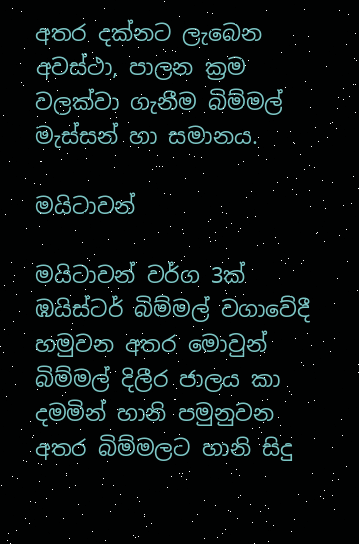අතර දක්නට ලැබෙන අවස්ථා, පාලන ක්‍රම වලක්වා ගැනීම බිම්මල් මැස්සන් හා සමානය.

මයිටාවන්

මයිටාවන් වර්ග 3ක් ඹයිස්ටර් බිම්මල් වගාවේදී හමුවන අතර මොවුන් බිම්මල් දිලීර ජාලය කා දමමින් හානි පමුනුවන අතර බිම්මලට හානි සිදු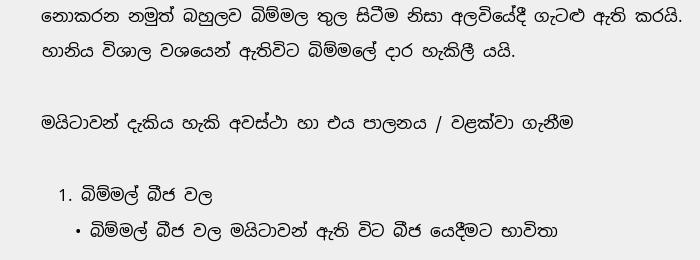නොකරන නමුත් බහුලව බිම්මල තුල සිටීම නිසා අලවියේදී ගැටළු ඇති කරයි. හානිය විශාල වශයෙන් ඇතිවිට බිම්මලේ දාර හැකිලී යයි.

මයිටාවන් දැකිය හැකි අවස්ථා හා එය පාලනය / වළක්වා ගැනීම

  1. බිම්මල් බීජ වල
    • බිම්මල් බීජ වල මයිටාවන් ඇති විට බීජ යෙදීමට භාවිතා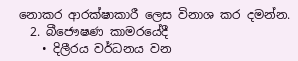නොකර ආරක්ෂාකාරී ලෙස විනාශ කර දමන්න.
  2. බීජෞෂණ කාමරයේදී
    • දිලීරය වර්ධනය වන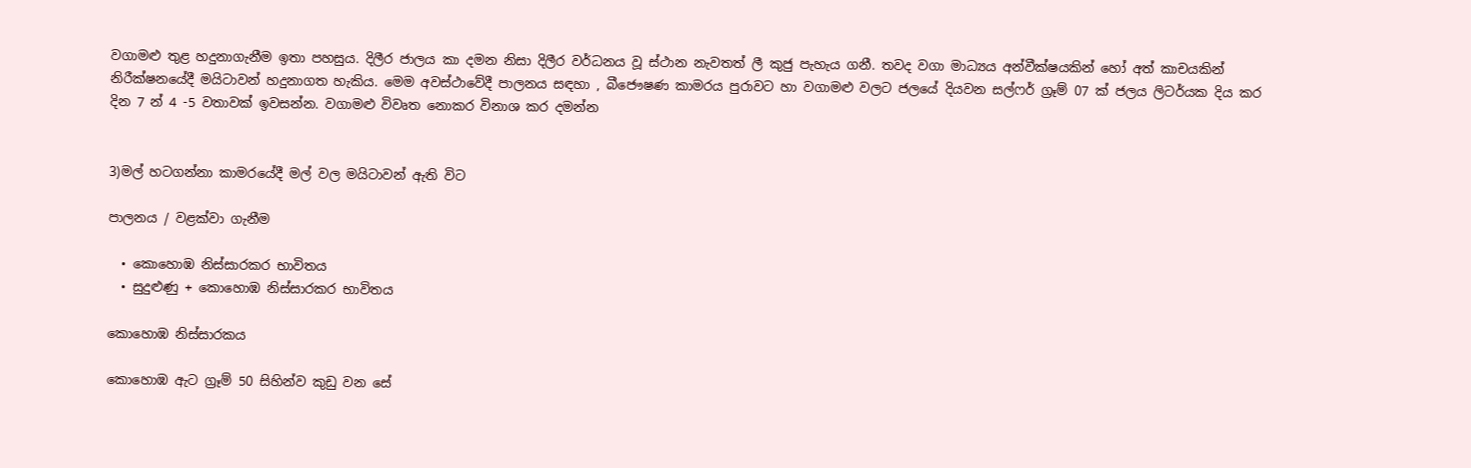වගාමළු තුළ හදුනාගැනීම ඉතා පහසුය. දිලීර ජාලය කා දමන නිසා දිලීර වර්ධනය වූ ස්ථාන නැවතත් ලී කුජු පැහැය ගනී. තවද වගා මාධ්‍යය අන්වීක්ෂයකින් හෝ අත් කාචයකින් නිරීක්ෂනයේදී මයිටාවන් හදුනාගත හැකිය. මෙම අවස්ථාවේදී පාලනය සඳහා , බීජෞෂණ කාමරය පුරාවට හා වගාමළු වලට ජලයේ දියවන සල්ෆර් ග්‍රෑම් 07 ක් ජලය ලිටර්යක දිය කර දින 7 න් 4 -5 වතාවක් ඉවසන්න. වගාමළු විවෘත නොකර විනාශ කර දමන්න


3)මල් හටගන්නා කාමරයේදී මල් වල මයිටාවන් ඇති විට

පාලනය / වළක්වා ගැනීම

  • කොහොඹ නිස්සාරකර භාවිතය
  • සුදුළුණු + කොහොඹ නිස්සාරකර භාවිතය

කොහොඹ නිස්සාරකය

කොහොඹ ඇට ග්‍රෑම් 50 සිහින්ව කුඩු වන සේ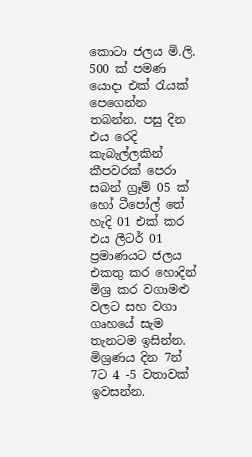කොටා ජලය මි.ලි. 500 ක් පමණ යොදා එක් රැයක් පෙගෙන්න තබන්න. පසු දින එය රෙදි කැබැල්ලකින් කීපවරක් පෙරා සබන් ග්‍රෑම් 05 ක් හෝ ටීපෝල් තේ හැදි 01 එක් කර එය ලීටර් 01 ප්‍රමාණයට ජලය එකතු කර හොදින් මිශ්‍ර කර වගාමළු වලට සහ වගා ගෘහයේ සැම තැනටම ඉසින්න. මිශ්‍රණය දින 7න් 7ට 4 -5 වතාවක් ඉවසන්න.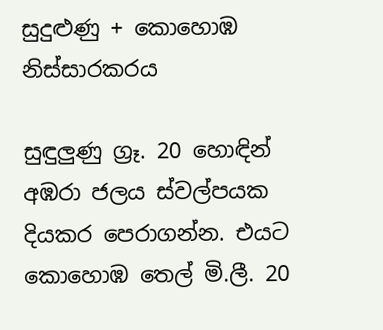සුදුළුණු + කොහොඹ නිස්සාරකරය

සුඳුලුණු ග්‍රෑ. 20 හොඳින් අඹරා ජලය ස්වල්පයක දියකර පෙරාගන්න. එයට කොහොඹ තෙල් මි.ලී. 20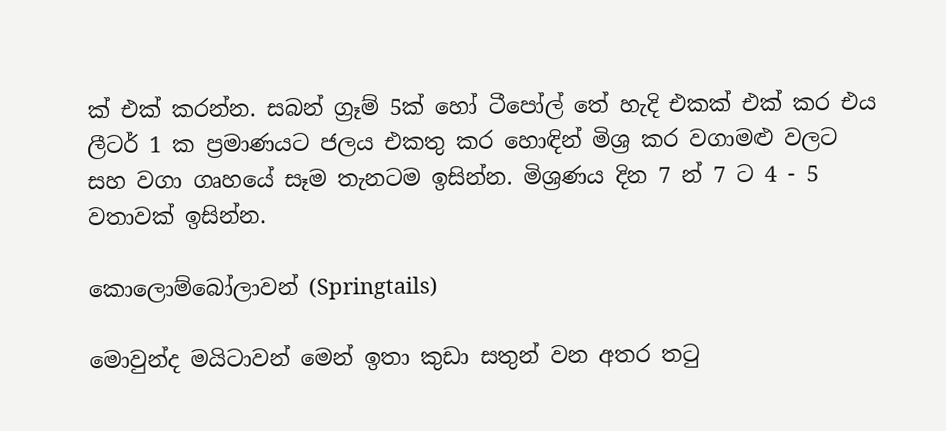ක් එක් කරන්න. සබන් ග්‍රෑම් 5ක් හෝ ටීපෝල් තේ හැදි එකක් එක් කර එය ලීටර් 1 ක ප්‍රමාණයට ජලය එකතු කර හොඳින් මිශ්‍ර කර වගාමළු වලට සහ වගා ගෘහයේ සෑම තැනටම ඉසින්න. මිශ්‍රණය දින 7 න් 7 ට 4 - 5 වතාවක් ඉසින්න.

කොලොම්බෝලාවන් (Springtails)

මොවුන්ද මයිටාවන් මෙන් ඉතා කුඩා සතුන් වන අතර තටු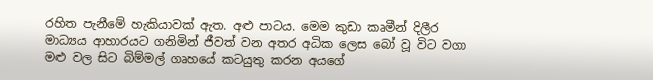රහිත පැනීමේ හැකියාවක් ඇත. අළු පාටය. මෙම කුඩා කෘමීන් දිලීර මාධ්‍යය ආහාරයට ගනිමින් ජීවත් වන අතර අධික ලෙස බෝ වූ විට වගා මළු වල සිට බිම්මල් ගෘහයේ කටයුතු කරන අයගේ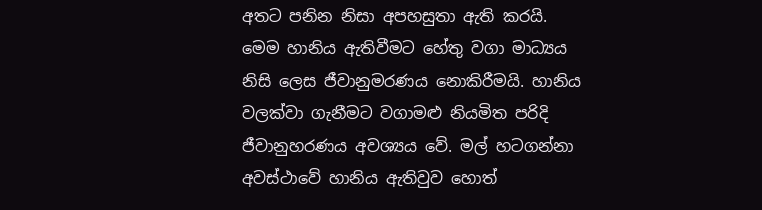අතට පනින නිසා අපහසුතා ඇති කරයි. මෙම හානිය ඇතිවීමට හේතු වගා මාධ්‍යය නිසි ලෙස ජීවානුමරණය නොකිරීමයි. හානිය වලක්වා ගැනීමට වගාමළු නියමිත පරිදි ජීවානුහරණය අවශ්‍යය වේ. මල් හටගන්නා අවස්ථාවේ හානිය ඇතිවුව හොත්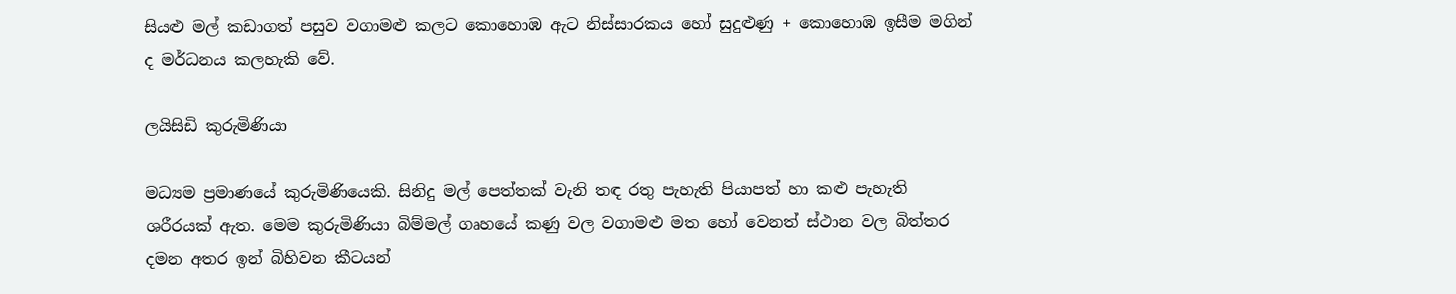සියළු මල් කඩාගත් පසුව වගාමළු කලට කොහොඹ ඇට නිස්සාරකය හෝ සුදුළුණු + කොහොඹ ඉසීම මගින් ද මර්ධනය කලහැකි වේ.

ලයිසිඩි කුරුමිණියා

මධ්‍යම ප්‍රමාණයේ කුරුමිණියෙකි. සිනිදු මල් පෙත්තක් වැනි තඳ රතු පැහැති පියාපත් හා කළු පැහැති ශරීරයක් ඇත. මෙම කුරුමිණියා බිම්මල් ගෘහයේ කණු වල වගාමළු මත හෝ වෙනත් ස්ථාන වල බිත්තර දමන අතර ඉන් බිහිවන කීටයන්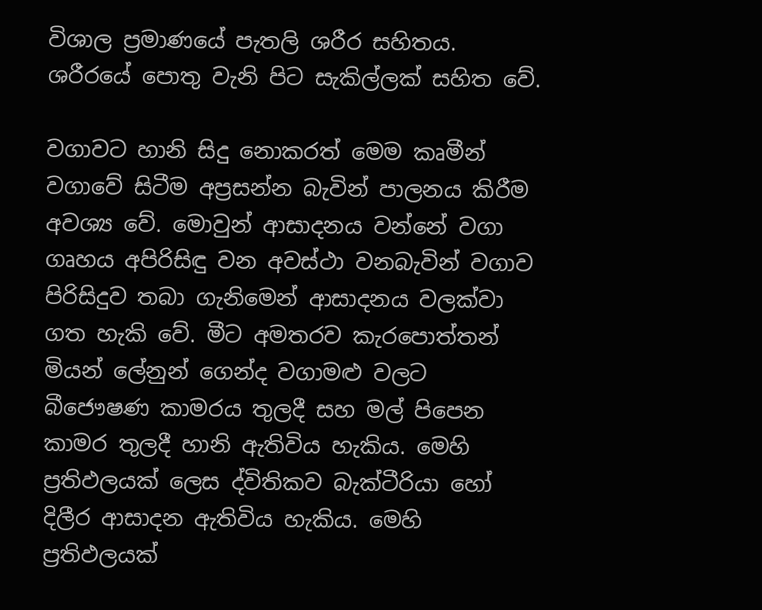විශාල ප්‍රමාණයේ පැතලි ශරීර සහිතය. ශරීරයේ පොතු වැනි පිට සැකිල්ලක් සහිත වේ.

වගාවට හානි සිදු නොකරත් මෙම කෘමීන් වගාවේ සිටීම අප්‍රසන්න බැවින් පාලනය කිරීම අවශ්‍ය වේ. මොවුන් ආසාදනය වන්නේ වගා ගෘහය අපිරිසිඳු වන අවස්ථා වනබැවින් වගාව පිරිසිදුව තබා ගැනිමෙන් ආසාදනය වලක්වා ගත හැකි වේ. මීට අමතරව කැරපොත්තන් මියන් ලේනුන් ගෙන්ද වගාමළු වලට බීජෞෂණ කාමරය තුලදී සහ මල් පිපෙන කාමර තුලදී හානි ඇතිවිය හැකිය. මෙහි ප්‍රතිඵලයක් ලෙස ද්විතිකව බැක්ටීරියා හෝ දිලීර ආසාදන ඇතිවිය හැකිය. මෙහි ප්‍රතිඵලයක්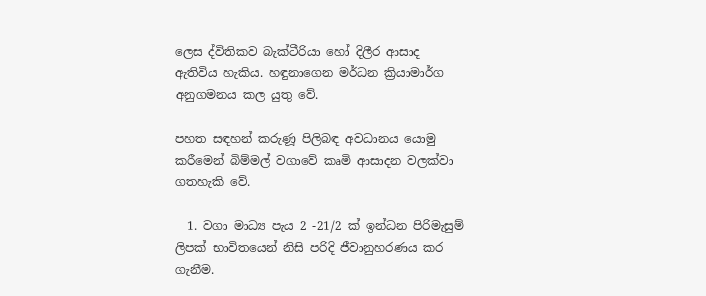ලෙස ද්විතිකව බැක්ටීරියා හෝ දිලීර ආසාද ඇතිවිය හැකිය. හඳුනාගෙන මර්ධන ක්‍රියාමාර්ග අනුගමනය කල යුතු වේ.

පහත සඳහන් කරුණූ පිලිබඳ අවධානය යොමු කරීමෙන් බිම්මල් වගාවේ කෘමි ආසාදන වලක්වා ගතහැකි වේ.

  1. වගා මාධ්‍ය පැය 2 -21/2 ක් ඉන්ධන පිරිමැසුම් ලිපක් භාවිතයෙන් නිසි පරිදි ජීවානුහරණය කර ගැනීම.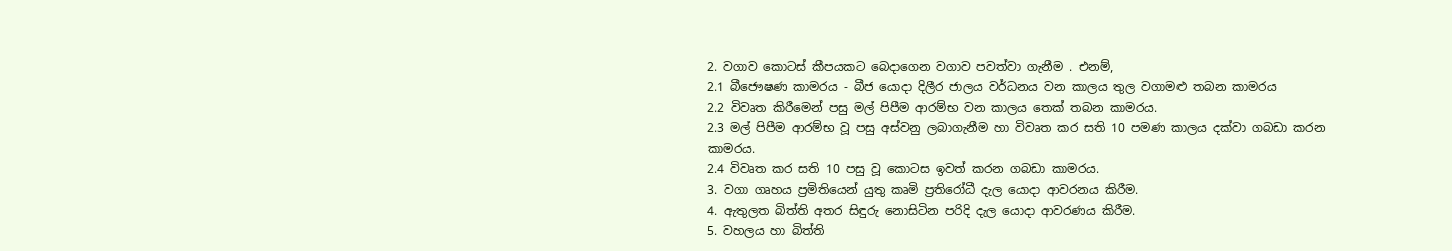2. වගාව කොටස් කීපයකට බෙදාගෙන වගාව පවත්වා ගැනීම . එනම්,
2.1 බීජෞෂණ කාමරය - බීජ යොදා දිලීර ජාලය වර්ධනය වන කාලය තුල වගාමළු තබන කාමරය
2.2 විවෘත කිරීමෙන් පසු මල් පිපීම ආරම්භ වන කාලය තෙක් තබන කාමරය.
2.3 මල් පිපීම ආරම්භ වූ පසු අස්වනු ලබාගැනීම හා විවෘත කර සති 10 පමණ කාලය දක්වා ගබඩා කරන කාමරය.
2.4 විවෘත කර සති 10 පසු වූ කොටස ඉවත් කරන ගබඩා කාමරය.
3. වගා ගෘහය ප්‍රමිතියෙන් යුතු කෘමි ප්‍රතිරෝධී දැල යොදා ආවරනය කිරීම.
4. ඇතුලත බිත්ති අතර සිඳුරු නොසිටින පරිදි දැල යොදා ආවරණය කිරීම.
5. වහලය හා බිත්ති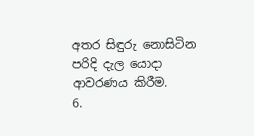අතර සිඳුරු නොසිටින පරිදි දැල යොදා ආවරණය කිරීම.
6.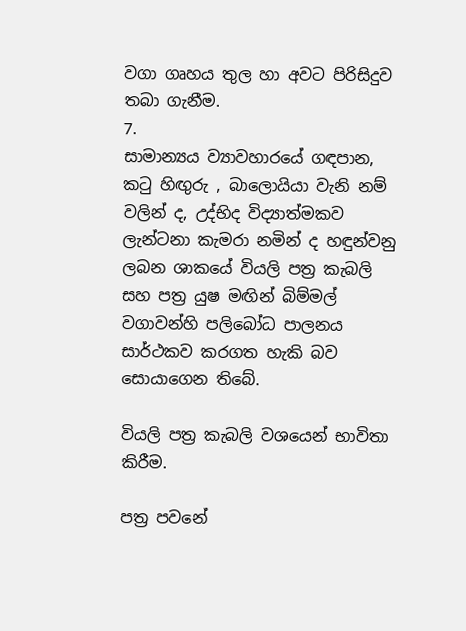වගා ගෘහය තුල හා අවට පිරිසිදුව තබා ගැනීම.
7.
සාමාන්‍යය ව්‍යාවහාරයේ ගඳපාන, කටු හිඟුරු , බාලොයියා වැනි නම් වලින් ද, උද්භිද විද්‍යාත්මකව ලැන්ටනා කැමරා නමින් ද හඳුන්වනු ලබන ශාකයේ වියලි පත්‍ර කැබලි සහ පත්‍ර යුෂ මඟින් බිම්මල් වගාවන්හි පලිබෝධ පාලනය සාර්ථකව කරගත හැකි බව සොයාගෙන තිබේ.

වියලි පත්‍ර කැබලි වශයෙන් භාවිතා කිරීම.

පත්‍ර පවනේ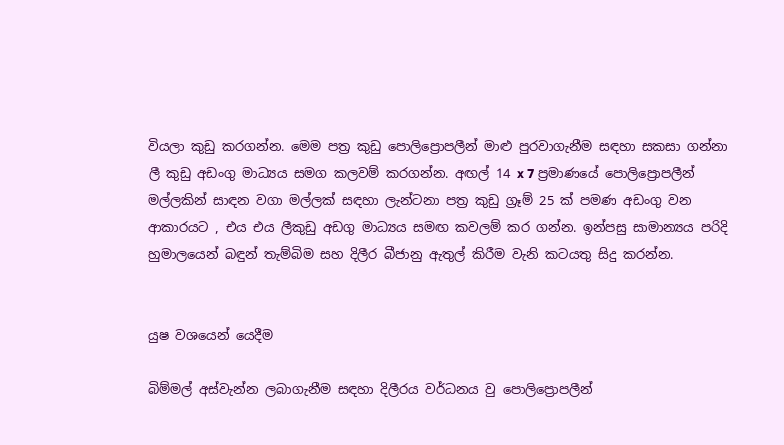වියලා කුඩු කරගන්න. මෙම පත්‍ර කුඩු පොලිප්‍රොපලීන් මාළු පුරවාගැනීම සඳහා සකසා ගන්නා ලී කුඩු අඩංගු මාධ්‍යය සමග කලවම් කරගන්න. අඟල් 14 x 7 ප්‍රමාණයේ පොලිප්‍රොපලීන් මල්ලකින් සාඳන වගා මල්ලක් සඳහා ලැන්ටනා පත්‍ර කුඩු ග්‍රෑම් 25 ක් පමණ අඩංගු වන ආකාරයට , එය එය ලීකුඩු අඩගු මාධ්‍යය සමඟ කවලම් කර ගන්න. ඉන්පසු සාමාන්‍යය පරිදි හුමාලයෙන් බඳුන් තැම්බිම සහ දිලීර බීජානු ඇතුල් කිරීම වැනි කටයතු සිදු කරන්න.


යුෂ වශයෙන් යෙදීම

බිම්මල් අස්වැන්න ලබාගැනීම සඳහා දිලීරය වර්ධනය වු පොලිප්‍රොපලීන්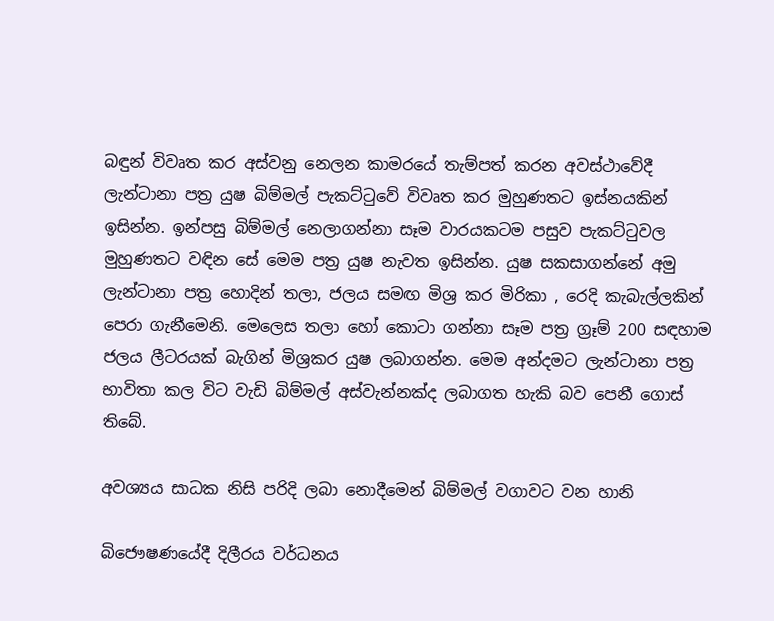බඳුන් විවෘත කර අස්වනු නෙලන කාමරයේ තැම්පත් කරන අවස්ථාවේදී ලැන්ටානා පත්‍ර යුෂ බිම්මල් පැකට්ටුවේ විවෘත කර මුහුණතට ඉස්නයකින් ඉසින්න. ඉන්පසු බිම්මල් නෙලාගන්නා සෑම වාරයකටම පසුව පැකට්ටුවල මුහුණතට වඳින සේ මෙම පත්‍ර යුෂ නැවත ඉසින්න. යුෂ සකසාගන්නේ අමු ලැන්ටානා පත්‍ර හොදින් තලා, ජලය සමඟ මිශ්‍ර කර මිරිකා , රෙදි කැබැල්ලකින් පෙරා ගැනීමෙනි. මෙලෙස තලා හෝ කොටා ගන්නා සෑම පත්‍ර ග්‍රෑම් 200 සඳහාම ජලය ලීටරයක් බැගින් මිශ්‍රකර යුෂ ලබාගන්න. මෙම අන්දමට ලැන්ටානා පත්‍ර භාවිතා කල විට වැඩි බිම්මල් අස්වැන්නක්ද ලබාගත හැකි බව පෙනී ගොස් තිබේ.

අවශ්‍යය සාධක නිසි පරිදි ලබා නොදීමෙන් බිම්මල් වගාවට වන හානි

බිජෞෂණයේදී දිලීරය වර්ධනය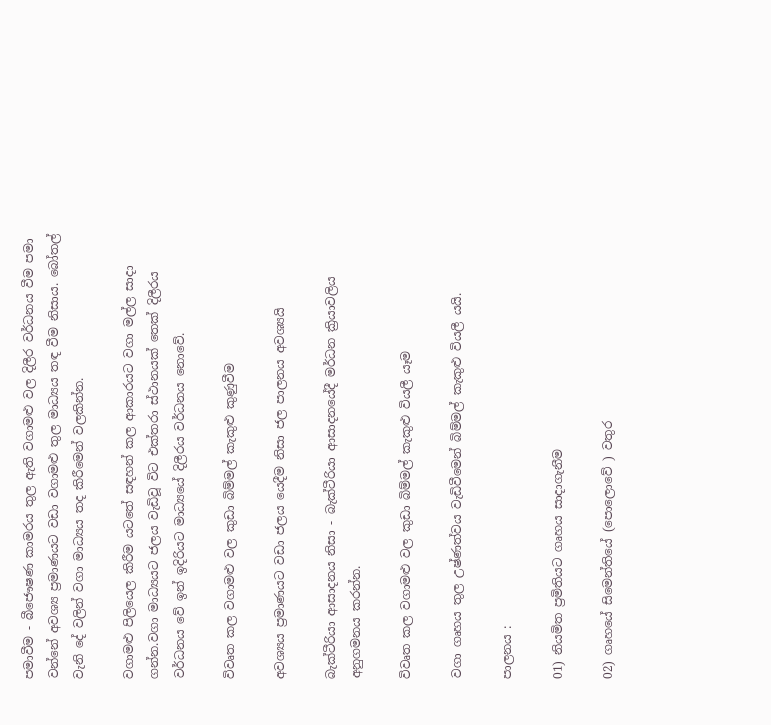පමාවීම - බීජෞෂණ කාමරය තුල ඇති වගාමළු වල දිලීර වර්ධනය වීම පමා වන්නේ අවශ්‍ය ප්‍රමාණයට වඩා වගාමළු තුල මාධ්‍යය තඳ වීම නිසාය. බෝතල් වැනි දේ වලින් වගා මාධ්‍යය තද කිරීමෙන් වලකින්න.

වගාමළු පිලියෙල කිරීම යටතේ සඳහන් කල ආකාරයට වගා මල්ල සාදා ගන්න.වගා මාධ්‍යයට ජලය වැඩිවූ විට එක්තරා ස්ථානයක් තෙක් දිලීරය වර්ධනය වේ ඉන් ඉදිරියට මාධ්‍යයේ දිලීරය වර්ධනය නොවේ.

විවෘත කල වගාමළු වල කුඩා බිම්මල් කැකුළු කුණුවීම

අවශ්‍යය ප්‍රමාණයට වඩා ජලය යෙදීම නිසා ජල පාලනය අවශ්‍යයි

බැක්ටීරියා ආසාදනය නිසා - බැක්ටීරියා ආසාදනයේදී මර්ධන ක්‍රියාවලිය අනුගමනය කරන්න.

විවෘත කල වගාමළු වල කුඩා බිම්මල් කැකුළු වියලී යෑම

වගා ගෘහය තුල උෂ්ණත්වය වැඩිවීමෙන් බිම්මල් කැකුළු වියලී යයි.

පාලනය :

01) නියමිත ප්‍රමිතියට ගෘහය සාදාගැනීම

02) ගෘහයේ සිමෙන්තියේ (පොලොවේ ) වතුර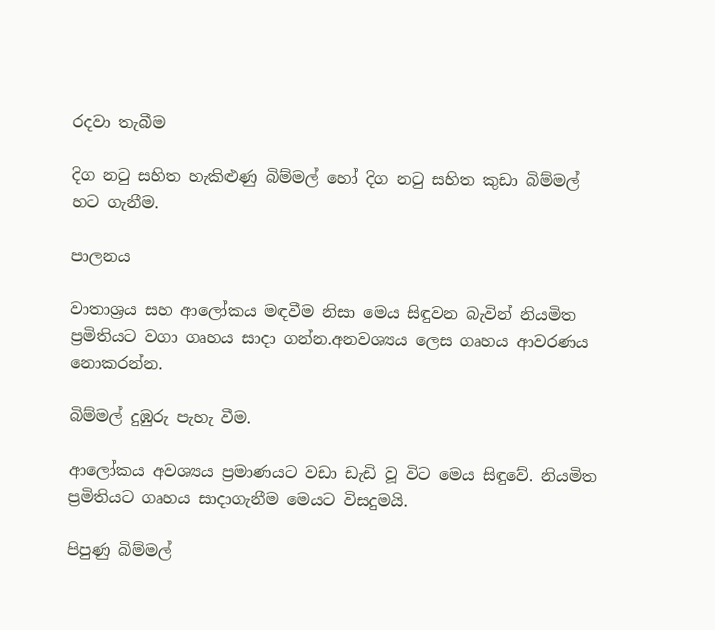රදවා තැබීම

දිග නටු සහිත හැකිළුණු බිම්මල් හෝ දිග නටු සහිත කුඩා බිම්මල් හට ගැනීම.

පාලනය

වාතාශ්‍රය සහ ආලෝකය මඳවීම නිසා මෙය සිඳුවන බැවින් නියමිත ප්‍රමිතියට වගා ගෘහය සාදා ගන්න.අනවශ්‍යය ලෙස ගෘහය ආවරණය නොකරන්න.

බිම්මල් දුඹුරු පැහැ වීම.

ආලෝකය අවශ්‍යය ප්‍රමාණයට වඩා ඩැඩි වූ විට මෙය සිඳුවේ. නියමිත ප්‍රමිතියට ගෘහය සාදාගැනීම මෙයට විසදුමයි.

පිපුණු බිම්මල්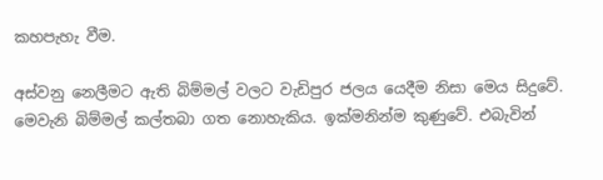කහපැහැ වීම.

අස්වනු නෙලීමට ඇති බිම්මල් වලට වැඩිපුර ජලය යෙදීම නිසා ‍මෙය සිදුවේ. මෙවැනි බිම්මල් කල්තබා ගත නොහැකිය. ඉක්මනින්ම කුණුවේ. එබැවින්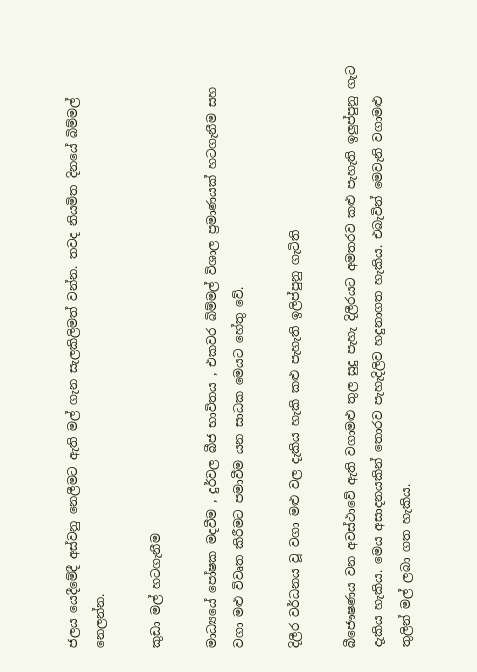ජලය යෙදීමේදී අස්වනු නෙලීමට ඇති මල් ගැන සැලකිලිමත් වන්න. තවද නියමිත දිනයේ බිම්මල් නෙලන්න.

කුඩා මල් හටගැනීම

මාධ්‍යයේ පෝෂක මදවීම , දුර්වල බීජ භාවිතය , එකවර බිම්මල් විශාල ප්‍රමාණයක් හටගැනීම සහ වගා මළු විවෘත කිරීමට පමාවීම යන සාධක මෙයට හේතු වේ.

දිලීර වර්ධනය වූ වගා මළු වල දැකිය හැකි කළු පැහැති ඉලිප්පුනු ගැටිති

බීජෞෂණය වන අවස්ථාවේ ඇති වගාමළු තුල සුදු පැහැ දිලීරයට අමතරව කළු පැහැති ඉලුප්පුනු ගැට දැකිය හැකිය. මෙය අසාදනයකින් තොරව පැහැදිලිව හදුනාගත හැකිය. එබැවින් මෙවැනි වගාමළු තුලින් මල් ලබා ගත හැකිය.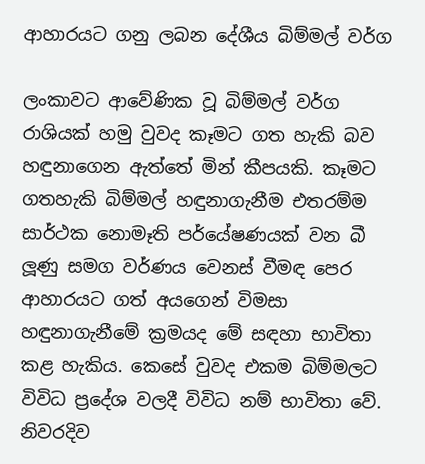ආහාරයට ගනු ලබන දේශීය බිම්මල් වර්ග

ලංකාවට ආවේණික වූ බිම්මල් වර්ග රාශියක් හමු වුවද කෑමට ගත හැකි බව හඳුනාගෙන ඇත්තේ මින් කීපයකි. කෑමට ගතහැකි බිම්මල් හඳුනාගැනීම එතරම්ම සාර්ථක නොමෑති පර්යේෂණයක් වන බී ලූණු සමග වර්ණය වෙනස් වීමඳ පෙර ආහාරයට ගත් අයගෙන් විමසා හඳුනාගැනීමේ ක්‍රමයද මේ සඳහා භාවිතා කළ හැකිය. කෙසේ වුවද එකම බිම්මලට විවිධ ප්‍රදේශ වලදී විවිධ නම් භාවිතා වේ. නිවරදිව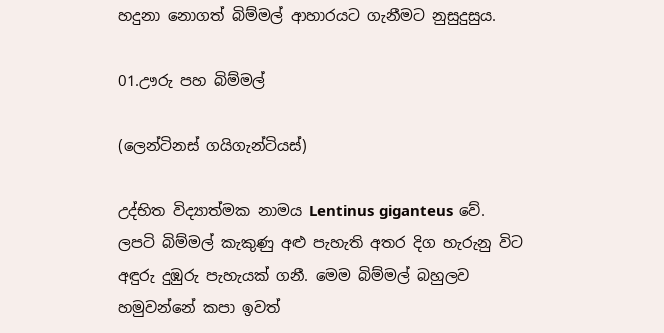හදුනා නොගත් බිම්මල් ආහාරයට ගැනීමට නුසුදුසුය.

01.ඌරු පහ බිම්මල්

(ලෙන්ටිනස් ගයිගැන්ටියස්)

උද්භිත විද්‍යාත්මක නාමය Lentinus giganteus වේ. ලපටි බිම්මල් කැකුණු අළු පැහැති අතර දිග හැරුනු විට අඳුරු දුඹුරු පැහැයක් ගනී. මෙම බිම්මල් බහුලව හමුවන්නේ කපා ඉවත්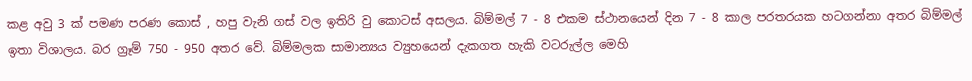කළ අවු 3 ක් පමණ පරණ කොස් , හපු වැනි ගස් වල ඉතිරි වු කොටස් අසලය. බිම්මල් 7 - 8 එකම ස්ථානයෙන් දින 7 - 8 කාල පරතරයක හටගන්නා අතර බිම්මල් ඉතා විශාලය. බර ග්‍රෑම් 750 - 950 අතර වේ. බිම්මලක සාමාන්‍යය ව්‍යුහයෙන් දැකගත හැකි වටරුල්ල මෙහි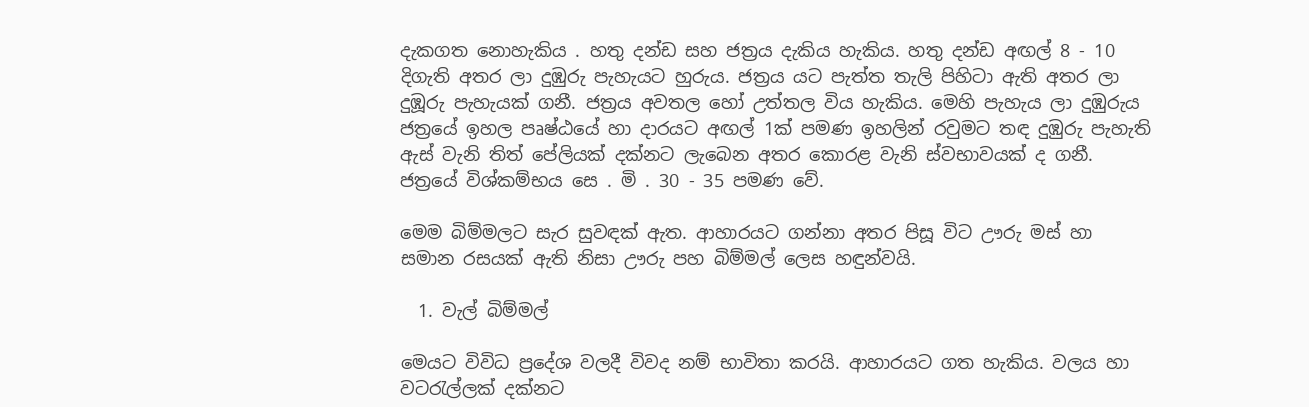දැකගත නොහැකිය . හතු දන්ඩ සහ ජත්‍රය දැකිය හැකිය. හතු දන්ඩ අඟල් 8 - 10 දිගැති අතර ලා දුඹුරු පැහැයට හුරුය. ජත්‍රය යට පැත්ත තැලි පිහිටා ඇති අතර ලා දුඹූරු පැහැයක් ගනී. ජත්‍රය අවතල හෝ උත්තල විය හැකිය. මෙහි පැහැය ලා දුඹුරුය ජත්‍රයේ ඉහල පෘෂ්ඨයේ හා දාරයට අඟල් 1ක් පමණ ඉහලින් රවුමට තඳ දුඹුරු පැහැති ඇස් වැනි තිත් පේලියක් දක්නට ලැබෙන අතර කොරළ වැනි ස්වභාවයක් ද ගනී. ජත්‍රයේ විශ්කම්භය සෙ . මි . 30 - 35 පමණ වේ.

මෙම බිම්මලට සැර සුවඳක් ඇත. ආහාරයට ගන්නා අතර පිසූ විට ඌරු මස් හා සමාන රසයක් ඇති නිසා ඌරු පහ බිම්මල් ලෙස හඳුන්වයි.

  1. වැල් බිම්මල්

මෙයට විවිධ ප්‍රදේශ වලදී විවද නම් භාවිතා කරයි. ආහාරයට ගත හැකිය. වලය හා වටරැල්ලක් දක්නට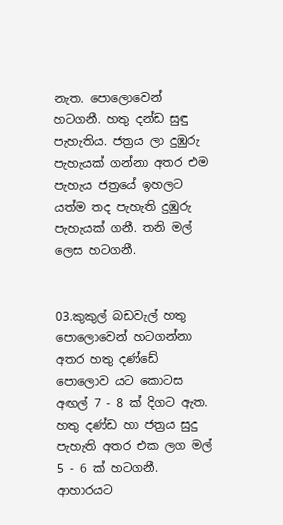නැත. පොලොවෙන් හටගනී. හතු දන්ඩ සුඳු පැහැතිය. ජත්‍රය ලා දුඹුරු පැහැයක් ගන්නා අතර එම පැහැය ජත්‍රයේ ඉහලට යත්ම තද පැහැති දුඹුරු පැහැයක් ගනී. තනි මල් ලෙස හටගනී.


03.කුකුල් බඩවැල් හතු
පොලොවෙන් හටගන්නා අතර හතු දණ්ඩේ පොලොව යට කොටස අඟල් 7 - 8 ක් දිගට ඇත. හතු දණ්ඩ හා ජත්‍රය සුදු පැහැති අතර එක ලග මල් 5 - 6 ක් හටගනී. ආහාරයට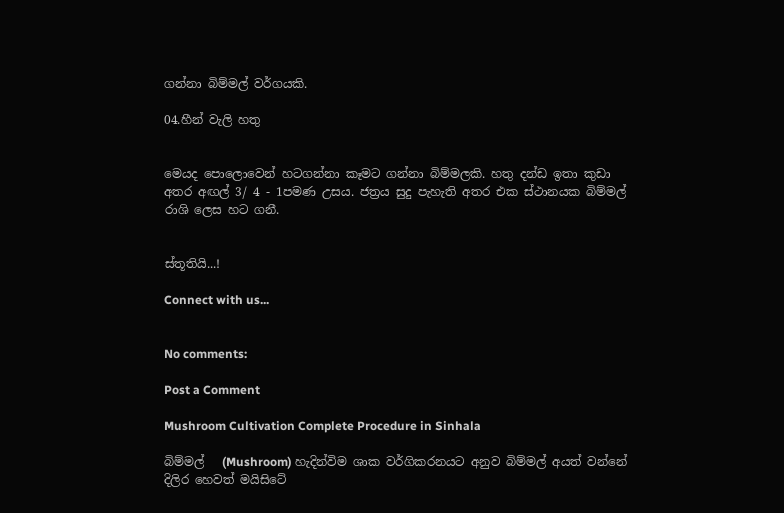ගන්නා බිම්මල් වර්ගයකි.

04.හීන් වැලි හතු


මෙයද පොලොවෙන් හටගන්නා කෑමට ගන්නා බිම්මලකි. හතු දන්ඩ ඉතා කුඩා අතර අඟල් 3/ 4 - 1පමණ උසය. ජත්‍රය සුදු පැහැති අතර එක ස්ථානයක බිම්මල් රාශි ලෙස හට ගනී.


ස්තූතියි...!

Connect with us...


No comments:

Post a Comment

Mushroom Cultivation Complete Procedure in Sinhala

බිම්මල්   (Mushroom) හැදින්විම ශාක වර්ගිකරනයට අනුව බිම්මල් අයත් වන්නේ දිලිර හෙවත් මයිසිටේ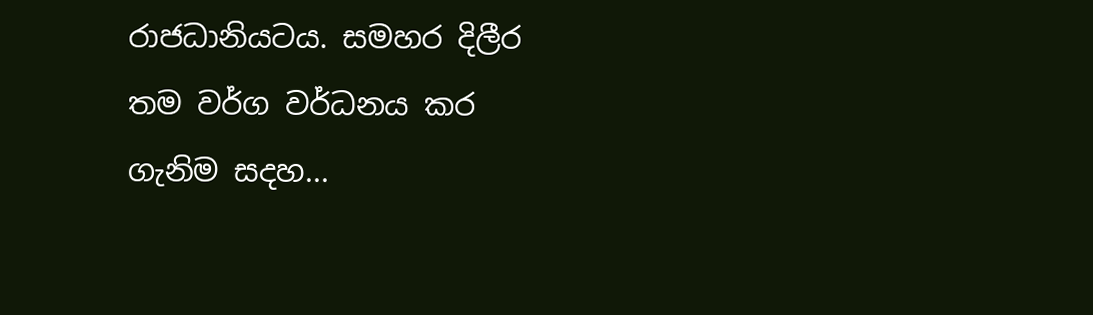රාජධානියටය. සමහර දිලීර තම වර්ග වර්ධනය කර ගැනිම සදහ...